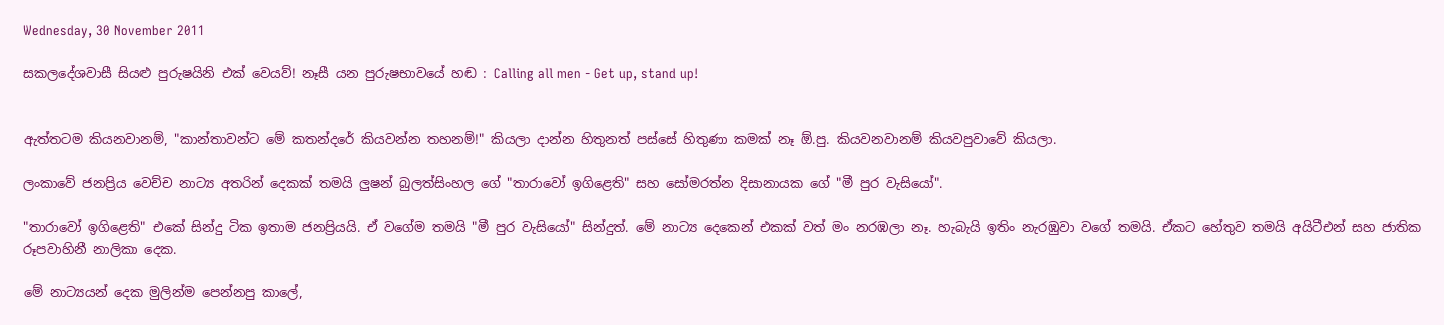Wednesday, 30 November 2011

සකලදේශවාසී සියළු පුරුෂයිනි එක් වෙයව්! නෑසී යන පුරුෂභාවයේ හඬ : Calling all men - Get up, stand up!


ඇත්තටම කියනවානම්, "කාන්තාවන්ට මේ කතන්දරේ කියවන්න තහනම්!" කියලා දාන්න හිතුනත් පස්සේ හිතුණා කමක් නෑ ඕ.පු. කියවනවානම් කියවපුවාවේ කියලා.

ලංකාවේ ජනප්‍රිය වෙච්ච නාට්‍ය අතරින් දෙකක් තමයි ලුෂන් බුලත්සිංහල ගේ "තාරාවෝ ඉගිළෙති" සහ සෝමරත්න දිසානායක ගේ "මී පුර වැසියෝ".

"තාරාවෝ ඉගිළෙති" එකේ සින්දු ටික ඉතාම ජනප්‍රියයි. ඒ වගේම තමයි "මී පුර වැසියෝ" සින්දුත්. මේ නාට්‍ය දෙකෙන් එකක් වත් මං නරඹලා නෑ. හැබැයි ඉතිං නැරඹුවා වගේ තමයි. ඒකට හේතුව තමයි අයිටීඑන් සහ ජාතික රූපවාහිනී නාලිකා දෙක.

මේ නාට්‍යයන් දෙක මුලින්ම පෙන්නපු කාලේ,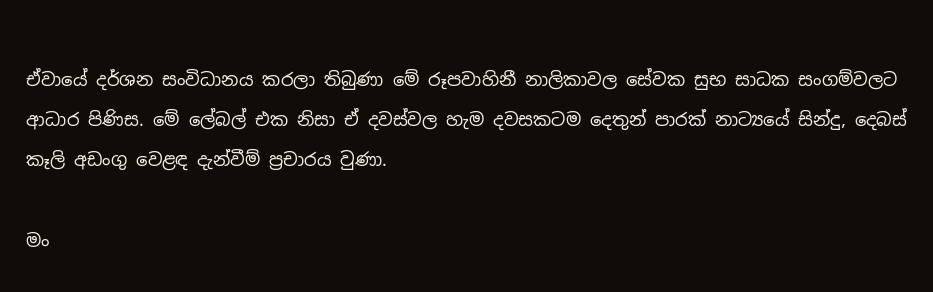ඒවායේ දර්ශන සංවිධානය කරලා තිබුණා මේ රූපවාහිනී නාලිකාවල සේවක සුභ සාධක සංගම්වලට ආධාර පිණිස. මේ ලේබල් එක නිසා ඒ දවස්වල හැම දවසකටම දෙතුන් පාරක් නාට්‍යයේ සින්දු, දෙබස් කෑලි අඩංගු වෙළඳ දැන්වීම් ප්‍රචාරය වුණා.

මං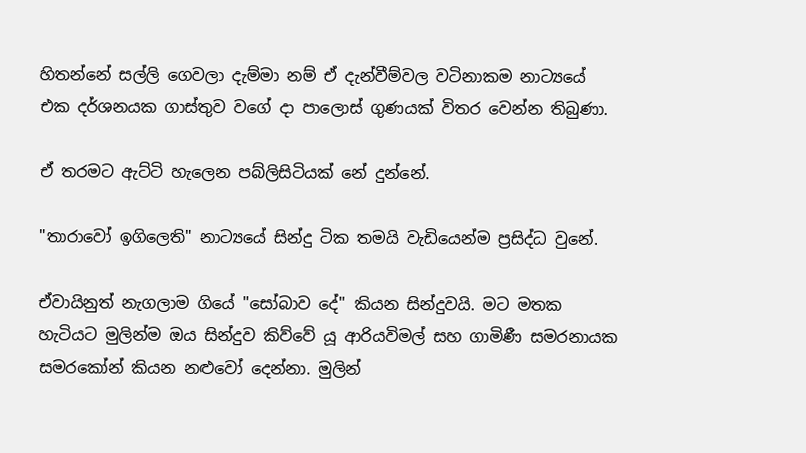හිතන්නේ සල්ලි ගෙවලා දැම්මා නම් ඒ දැන්වීම්වල වටිනාකම නාට්‍යයේ එක දර්ශනයක ගාස්තුව වගේ දා පාලොස් ගුණයක් විතර වෙන්න තිබුණා.

ඒ තරමට ඇට්ටි හැලෙන පබ්ලිසිටියක් නේ දුන්නේ.

"තාරාවෝ ඉගිලෙති" නාට්‍යයේ සින්දු ටික තමයි වැඩියෙන්ම ප්‍රසිද්ධ වුනේ.

ඒවායිනුත් නැගලාම ගියේ "සෝබාව දේ" කියන සින්දුවයි. මට මතක හැටියට මුලින්ම ඔය සින්දුව කිව්වේ යූ ආරියවිමල් සහ ගාමිණී සමරනායක සමරකෝන් කියන නළුවෝ දෙන්නා. මුලින්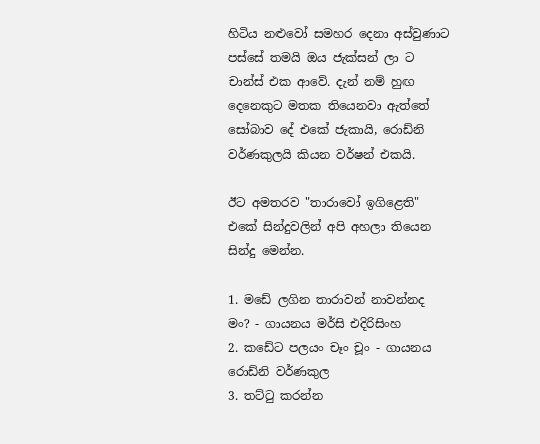හිටිය නළුවෝ සමහර දෙනා අස්වුණාට පස්සේ තමයි ඔය ජැක්සන් ලා ට චාන්ස් එක ආවේ. දැන් නම් හුඟ දෙනෙකුට මතක තියෙනවා ඇත්තේ සෝබාව දේ එකේ ජැකායි, රොඩ්නි වර්ණකුලයි කියන වර්ෂන් එකයි.

ඊට අමතරව "තාරාවෝ ඉගිළෙති" එකේ සින්දුවලින් අපි අහලා තියෙන සින්දු මෙන්න.

1. මඩේ ලගින තාරාවන් නාවන්නද මං? - ගායනය මර්සි එදිරිසිංහ
2. කඩේට පලයං චෑං චූං - ගායනය රොඩ්නි වර්ණකුල
3. තට්ටු කරන්න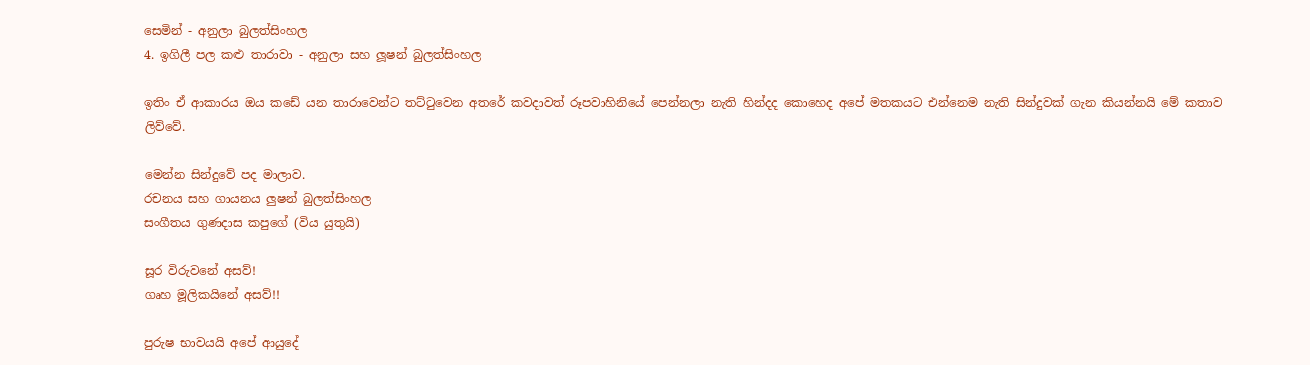සෙමින් - අනුලා බුලත්සිංහල
4. ඉගිලී පල කළු තාරාවා - අනුලා සහ ලූෂන් බුලත්සිංහල

ඉතිං ඒ ආකාරය ඔය කඩේ යන තාරාවෙන්ට තට්ටුවෙන අතරේ කවදාවත් රූපවාහිනියේ පෙන්නලා නැති හින්දද කොහෙද අපේ මතකයට එන්නෙම නැති සින්දුවක් ගැන කියන්නයි මේ කතාව ලිව්වේ.

මෙන්න සින්දුවේ පද මාලාව.
රචනය සහ ගායනය ලුෂන් බුලත්සිංහල
සංගීතය ගුණදාස කපුගේ (විය යුතුයි)

සූර විරුවනේ අසව්!
ගෘහ මූලිකයිනේ අසව්!!

පුරුෂ භාවයයි අපේ ආයුදේ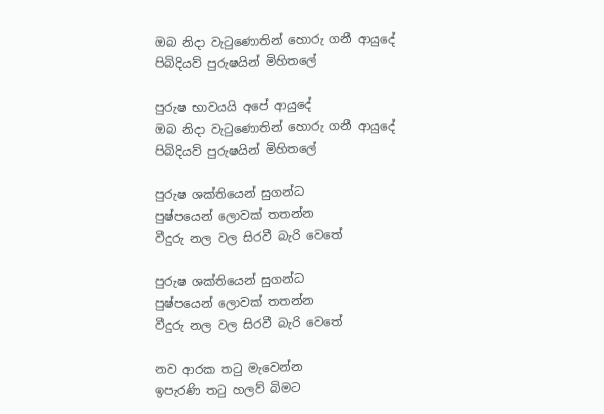ඔබ නිදා වැටුණොතින් හොරු ගනී ආයුදේ
පිබිදියව් පුරුෂයින් මිහිතලේ

පුරුෂ භාවයයි අපේ ආයුදේ
ඔබ නිදා වැටුණොතින් හොරු ගනී ආයුදේ
පිබිදියව් පුරුෂයින් මිහිතලේ

පුරුෂ ශක්තියෙන් සුගන්ධ
පුෂ්පයෙන් ලොවක් තතන්න
වීදුරු නල වල සිරවී බැරි වෙතේ

පුරුෂ ශක්තියෙන් සුගන්ධ
පුෂ්පයෙන් ලොවක් තතන්න
වීදුරු නල වල සිරවී බැරි වෙතේ

නව ආරක තටු මැවෙන්න
ඉපැරණි තටු හලව් බිමට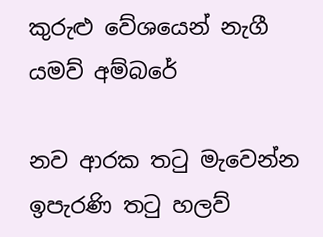කුරුළු වේශයෙන් නැගී යමව් අම්බරේ

නව ආරක තටු මැවෙන්න
ඉපැරණි තටු හලව්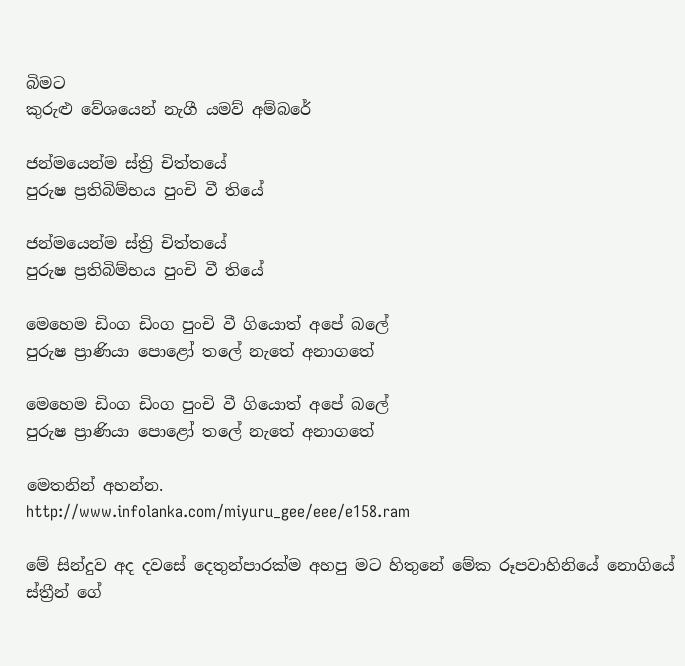බිමට
කුරුළු වේශයෙන් නැගී යමව් අම්බරේ

ජන්මයෙන්ම ස්ත්‍රි චිත්තයේ
පුරුෂ ප්‍රතිබිම්භය පුංචි වී තියේ

ජන්මයෙන්ම ස්ත්‍රි චිත්තයේ
පුරුෂ ප්‍රතිබිම්භය පුංචි වී තියේ

මෙහෙම ඩිංග ඩිංග පුංචි වී ගියොත් අපේ බලේ
පුරුෂ ප්‍රාණියා පොළෝ තලේ නැතේ අනාගතේ

මෙහෙම ඩිංග ඩිංග පුංචි වී ගියොත් අපේ බලේ
පුරුෂ ප්‍රාණියා පොළෝ තලේ නැතේ අනාගතේ

මෙතනින් අහන්න.
http://www.infolanka.com/miyuru_gee/eee/e158.ram

මේ සින්දුව අද දවසේ දෙතුන්පාරක්ම අහපු මට හිතුනේ මේක රූපවාහිනියේ නොගියේ ස්ත්‍රීන් ගේ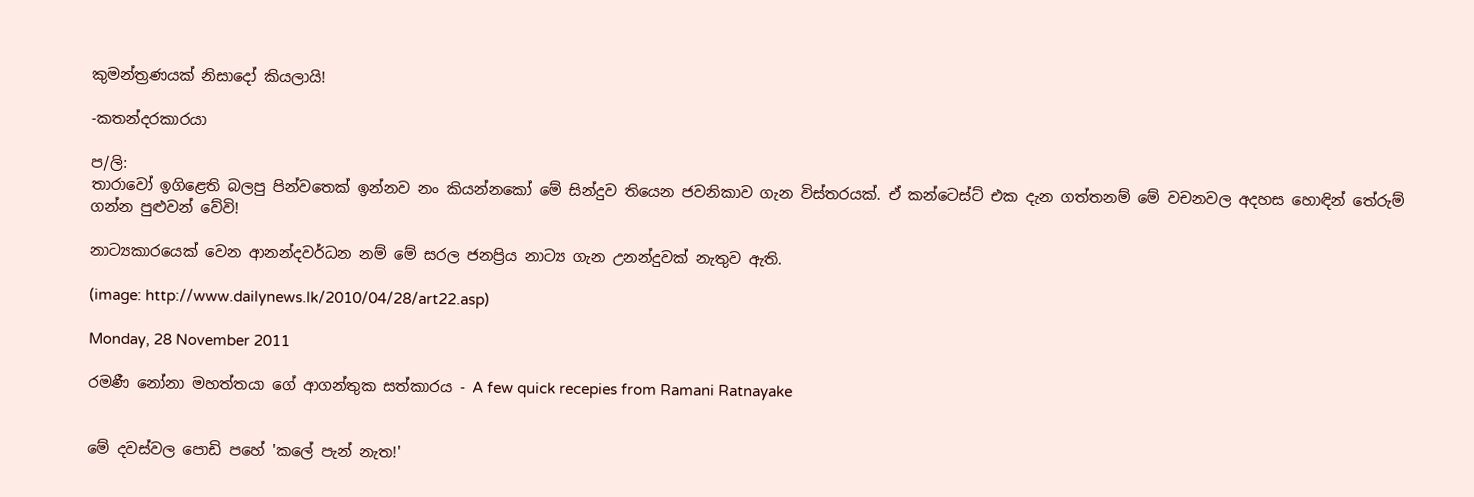කුමන්ත්‍රණයක් නිසාදෝ කියලායි!

-කතන්දරකාරයා

ප/ලි:
තාරාවෝ ඉගිළෙති බලපු පින්වතෙක් ඉන්නව නං කියන්නකෝ මේ සින්දුව තියෙන ජවනිකාව ගැන විස්තරයක්. ඒ කන්ටෙස්ට් එක දැන ගත්තනම් මේ වචනවල අදහස හොඳින් තේරුම් ගන්න පුළුවන් වේවි!

නාට්‍යකාරයෙක් වෙන ආනන්දවර්ධන නම් මේ සරල ජනප්‍රිය නාට්‍ය ගැන උනන්දුවක් නැතුව ඇති.

(image: http://www.dailynews.lk/2010/04/28/art22.asp)

Monday, 28 November 2011

රමණී නෝනා මහත්තයා ගේ ආගන්තුක සත්කාරය - A few quick recepies from Ramani Ratnayake


මේ දවස්වල පොඩි පහේ 'කලේ පැන් නැත!'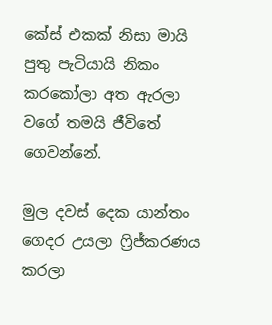කේස් එකක් නිසා මායි පුතු පැටියායි නිකං කරකෝලා අත ඇරලා වගේ තමයි ජීවිතේ ගෙවන්නේ.

මුල දවස් දෙක යාන්තං ගෙදර උයලා ෆ්‍රිජ්කරණය කරලා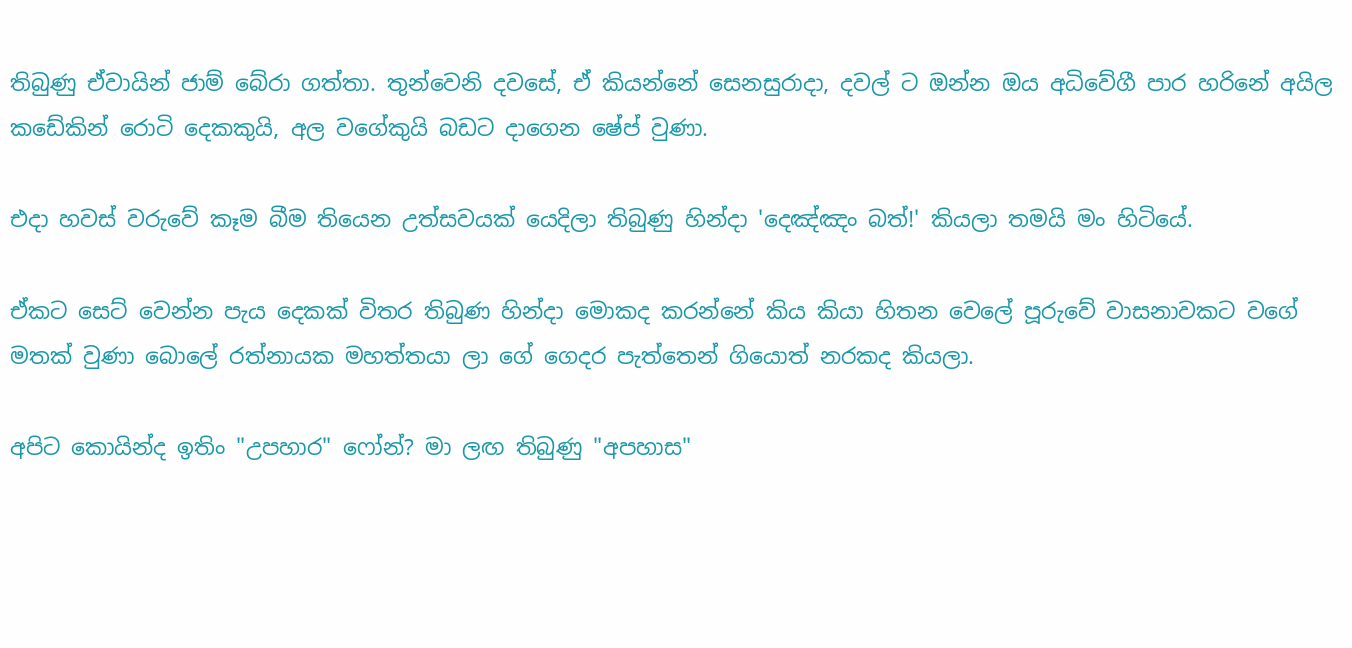තිබුණු ඒවායින් ජාම් බේරා ගත්තා. තුන්වෙනි දවසේ, ඒ කියන්නේ සෙනසුරාදා, දවල් ට ඔන්න ඔය අධිවේගී පාර හරිනේ අයිල කඩේකින් රොටි දෙකකුයි, අල වගේකුයි බඩට දාගෙන ෂේප් වුණා.

එදා හවස් වරුවේ කෑම බීම තියෙන උත්සවයක් යෙදිලා තිබුණු හින්දා 'දෙඤ්ඤං බත්!' කියලා තමයි මං හිටියේ.

ඒකට සෙට් වෙන්න පැය දෙකක් විතර තිබුණ හින්දා මොකද කරන්නේ කිය කියා හිතන වෙලේ පූරුවේ වාසනාවකට වගේ මතක් වුණා බොලේ රත්නායක මහත්තයා ලා ගේ ගෙදර පැත්තෙන් ගියොත් නරකද කියලා.

අපිට කොයින්ද ඉතිං "උපහාර" ෆෝන්? මා ලඟ තිබුණු "අපහාස"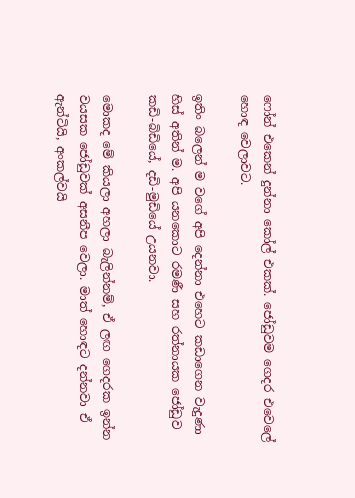ෆෝන් එකෙන් දුන්නා කෝල් එකක්. ජෝඩුවම ගෙදර එවෙලේ හොඳ වෙලාවට.

ඉතිං බලෙන් ම වගේ අපි දෙන්නා එහෙට කඩාගෙන වැදුණා හිස් අතින් ම. අපි යනකොට රමණී සහ රත්නායක ජෝඩුව කඩි-බිඩියේ, දඩි-මුඩියේ උයනවා.

මොකද මේ කියලා අහලා බැලින්නම්, ඒ ලඟ ගෙදරක ඉන්න වයසක ජෝඩුවක් අසනීප වෙලා. මාත් හොඳට දන්නවා ඒ ඇන්ටියි, අංකල්වයි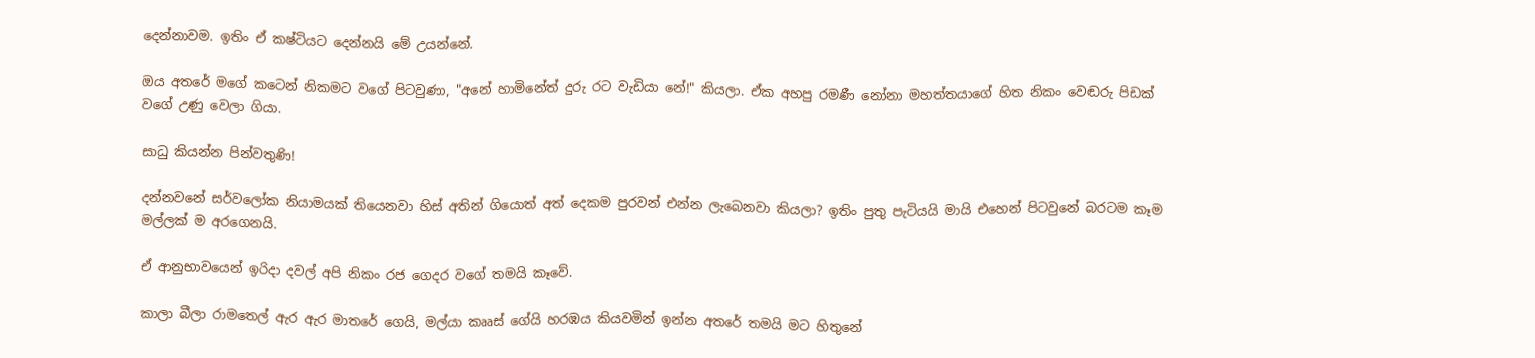දෙන්නාවම. ඉතිං ඒ කෂ්ටියට දෙන්නයි මේ උයන්නේ.

ඔය අතරේ මගේ කටෙන් නිකමට වගේ පිටවුණා, "අනේ හාමිනේත් දුරු රට වැඩියා නේ!" කියලා. ඒක අහපු රමණී නෝනා මහත්තයාගේ හිත නිකං වෙඬරු පිඩක් වගේ උණු වෙලා ගියා.

සාධු කියන්න පින්වතුණි!

දන්නවනේ සර්වලෝක නියාමයක් තියෙනවා හිස් අතින් ගියොත් අත් දෙකම පුරවන් එන්න ලැබෙනවා කියලා? ඉතිං පුතු පැටියයි මායි එහෙන් පිටවුනේ බරටම කෑම මල්ලක් ම අරගෙනයි.

ඒ ආනුභාවයෙන් ඉරිදා දවල් අපි නිකං රජ ගෙදර වගේ තමයි කෑවේ.

කාලා බීලා රාමතෙල් ඇර ඇර මාතරේ ගෙයි, මල්යා කෲස් ගේයි හරඹය කියවමින් ඉන්න අතරේ තමයි මට හිතුනේ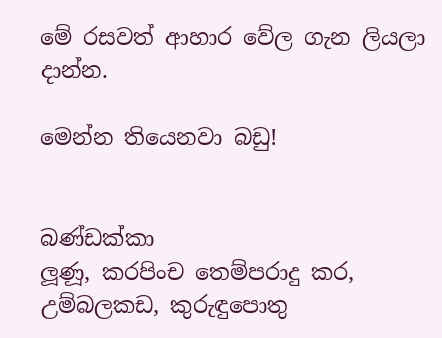මේ රසවත් ආහාර වේල ගැන ලියලා දාන්න.

මෙන්න තියෙනවා බඩු!


බණ්ඩක්කා
ලූණූ, කරපිංච තෙම්පරාදු කර, උම්බලකඩ, කුරුඳුපොතු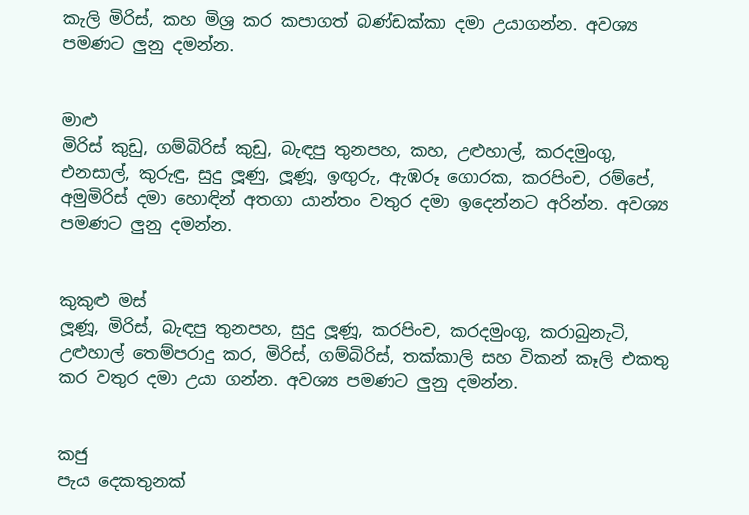කැලි මිරිස්, කහ මිශ්‍ර කර කපාගත් බණ්ඩක්කා දමා උයාගන්න. අවශ්‍ය පමණට ලුනු දමන්න.


මාළු
මිරිස් කුඩු, ගම්බිරිස් කුඩු, බැඳපු තුනපහ, කහ, උළුහාල්, කරදමුංගු, එනසාල්, කුරුඳු, සුදු ලූණු, ලූණූ, ඉඟුරු, ඇඹරූ ගොරක, කරපිංච, රම්පේ, අමුමිරිස් දමා හොඳින් අතගා යාන්තං වතුර දමා ඉදෙන්නට අරින්න. අවශ්‍ය පමණට ලුනු දමන්න.


කුකුළු මස්
ලූණූ, මිරිස්, බැඳපු තුනපහ, සුදු ලූණූ, කරපිංච, කරදමුංගු, කරාබුනැටි, උළුහාල් තෙම්පරාදු කර, මිරිස්, ගම්බිරිස්, තක්කාලි සහ විකන් කෑලි එකතු කර වතුර දමා උයා ගන්න. අවශ්‍ය පමණට ලුනු දමන්න.


කජු
පැය දෙකතුනක්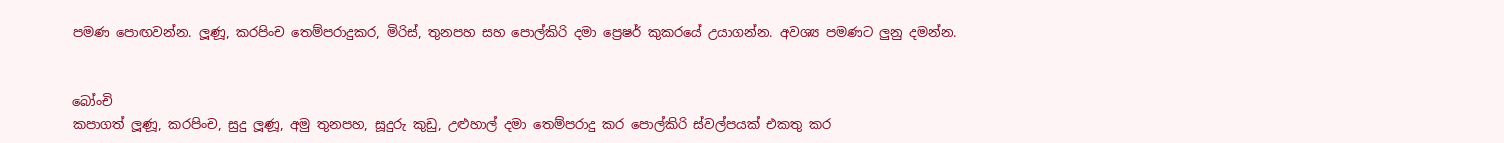පමණ පොඟවන්න. ලූණූ, කරපිංච තෙම්පරාදුකර, මිරිස්, තුනපහ සහ පොල්කිරි දමා ප්‍රෙෂර් කුකරයේ උයාගන්න. අවශ්‍ය පමණට ලුනු දමන්න.


බෝංචි
කපාගත් ලූණූ, කරපිංච, සුදු ලූණූ, අමු තුනපහ, සූදුරු කුඩු, උළුහාල් දමා තෙම්පරාදු කර පොල්කිරි ස්වල්පයක් එකතු කර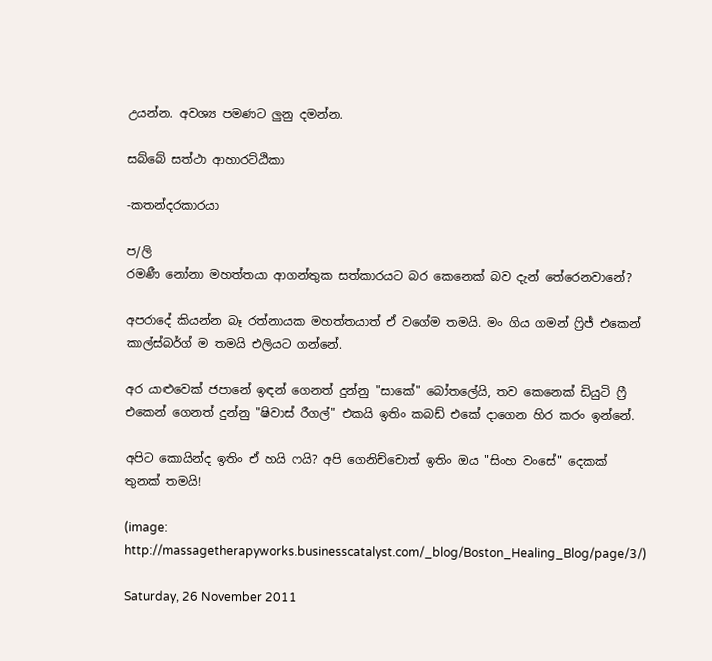උයන්න. අවශ්‍ය පමණට ලුනු දමන්න.

සබ්බේ සත්ථා ආහාරට්ඨිකා

-කතන්දරකාරයා

ප/ලි
රමණී නෝනා මහත්තයා ආගන්තුක සත්කාරයට බර කෙනෙක් බව දැන් තේරෙනවානේ?

අපරාදේ කියන්න බෑ රත්නායක මහත්තයාත් ඒ වගේම තමයි. මං ගිය ගමන් ෆ්‍රිජ් එකෙන් කාල්ස්බර්ග් ම තමයි එලියට ගන්නේ.

අර යාළුවෙක් ජපානේ ඉඳන් ගෙනත් දුන්නු "සාකේ" බෝතලේයි, තව කෙනෙක් ඩියුටි ෆ්‍රී එකෙන් ගෙනත් දුන්නු "ෂිවාස් රීගල්" එකයි ඉතිං කබඩ් එකේ දාගෙන හිර කරං ඉන්නේ.

අපිට කොයින්ද ඉතිං ඒ හයි ෆයි? අපි ගෙනිච්චොත් ඉතිං ඔය "සිංහ වංසේ" දෙකක් තුනක් තමයි!

(image: http://massagetherapyworks.businesscatalyst.com/_blog/Boston_Healing_Blog/page/3/)

Saturday, 26 November 2011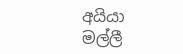අයියා මල්ලී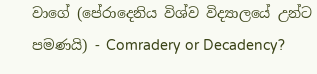වාගේ (පේරාදෙනිය විශ්ව විද්‍යාලයේ උන්ට පමණයි) - Comradery or Decadency?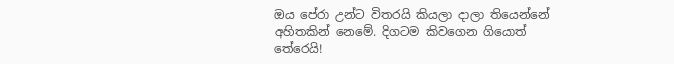ඔය පේරා උන්ට විතරයි කියලා දාලා තියෙන්නේ අහිතකින් නෙමේ. දිගටම කිවගෙන ගියොත් තේරෙයි!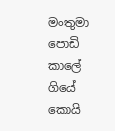මංතුමා පොඩි කාලේ ගියේ කොයි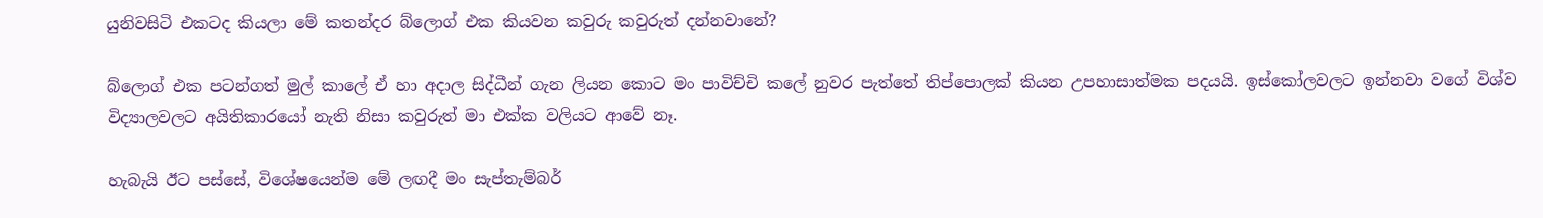යුනිවසිටි එකටද කියලා මේ කතන්දර බ්ලොග් එක කියවන කවුරු කවුරුත් දන්නවානේ?

බ්ලොග් එක පටන්ගත් මුල් කාලේ ඒ හා අදාල සිද්ධීන් ගැන ලියන කොට මං පාවිච්චි කලේ නුවර පැත්තේ තිප්පොලක් කියන උපහාසාත්මක පදයයි. ඉස්කෝලවලට ඉන්නවා වගේ විශ්ව විද්‍යාලවලට අයිතිකාරයෝ නැති නිසා කවුරුත් මා එක්ක වලියට ආවේ නෑ.

හැබැයි ඊට පස්සේ, විශේෂයෙන්ම මේ ලඟදී මං සැප්තැම්බර්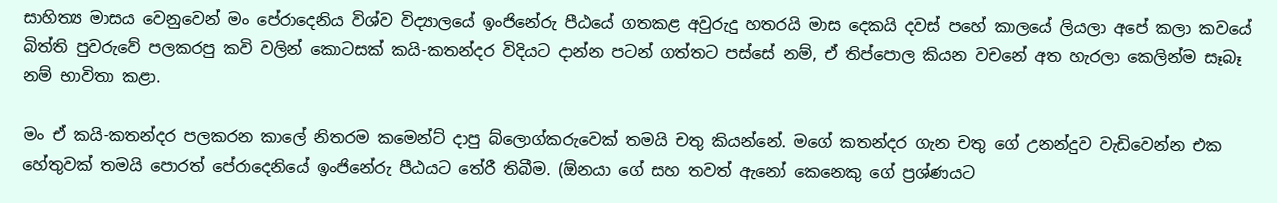සාහිත්‍ය මාසය වෙනුවෙන් මං පේරාදෙනිය විශ්ව විද්‍යාලයේ ඉංජිනේරු පීඨයේ ගතකළ අවුරුදු හතරයි මාස දෙකයි දවස් පහේ කාලයේ ලියලා අපේ කලා කවයේ බිත්ති පුවරුවේ පලකරපු කවි වලින් කොටසක් කයි-කතන්දර විදියට දාන්න පටන් ගත්තට පස්සේ නම්, ඒ තිප්පොල කියන වචනේ අත හැරලා කෙලින්ම සෑබෑ නම් භාවිතා කළා.

මං ඒ කයි-කතන්දර පලකරන කාලේ නිතරම කමෙන්ට් දාපු බ්ලොග්කරුවෙක් තමයි චතු කියන්නේ. මගේ කතන්දර ගැන චතු ගේ උනන්දුව වැඩිවෙන්න එක හේතුවක් තමයි පොරත් පේරාදෙනියේ ඉංජිනේරු පීඨයට තේරී තිබීම. (ඕනයා ගේ සහ තවත් ඇනෝ කෙනෙකු ගේ ප්‍රශ්ණයට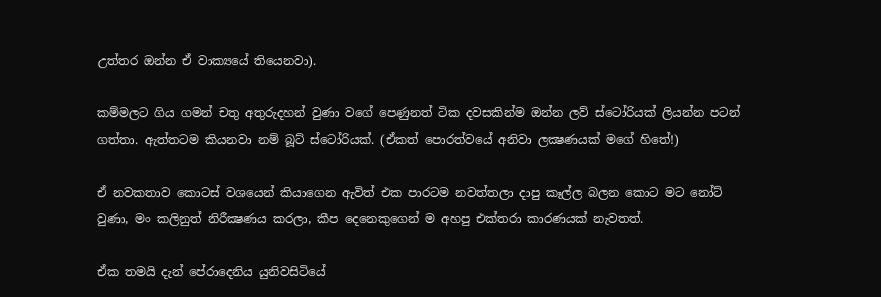උත්තර ඔන්න ඒ වාක්‍යයේ තියෙනවා).

කම්මලට ගිය ගමන් චතු අතුරුදහන් වුණා වගේ පෙණුනත් ටික දවසකින්ම ඔන්න ලව් ස්ටෝරියක් ලියන්න පටන් ගත්තා. ඇත්තටම කියනවා නම් බූට් ස්ටෝරියක්. (ඒකත් පොරත්වයේ අනිවා ලක්‍ෂණයක් මගේ හිතේ!)

ඒ නවකතාව කොටස් වශයෙන් කියාගෙන ඇවිත් එක පාරටම නවත්තලා දාපු කෑල්ල බලන කොට මට නෝට් වුණා, මං කලිනුත් නිරීක්‍ෂණය කරලා, කීප දෙනෙකුගෙන් ම අහපු එක්තරා කාරණයක් නැවතත්.

ඒක තමයි දැන් පේරාදෙනිය යුනිවසිටියේ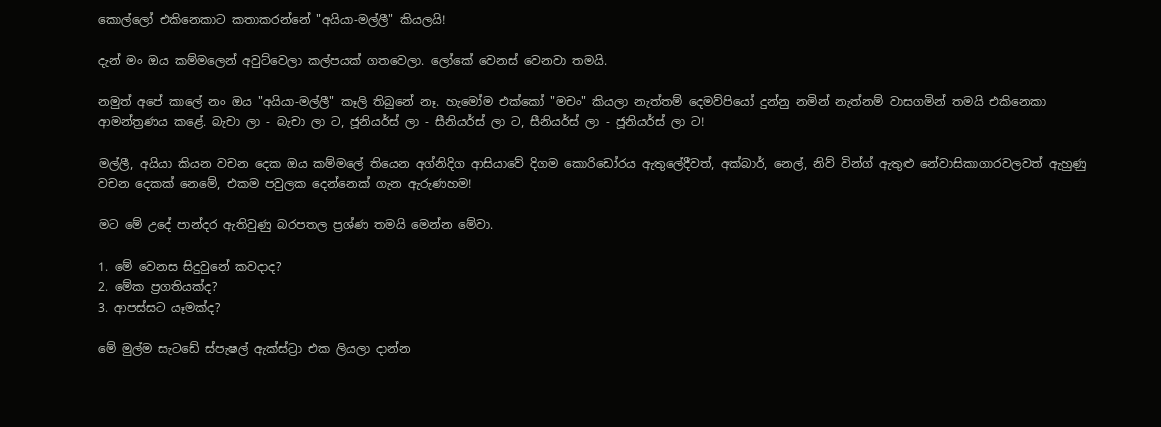කොල්ලෝ එකිනෙකාට කතාකරන්නේ "අයියා-මල්ලී" කියලයි!

දැන් මං ඔය කම්මලෙන් අවුට්වෙලා කල්පයක් ගතවෙලා. ලෝකේ වෙනස් වෙනවා තමයි.

නමුත් අපේ කාලේ නං ඔය "අයියා-මල්ලී" කෑලි තිබුනේ නෑ. හැමෝම එක්කෝ "මචං" කියලා නැත්තම් දෙමව්පියෝ දුන්නු නමින් නැත්නම් වාසගමින් තමයි එකිනෙකා ආමන්ත්‍රණය කළේ. බැචා ලා - බැචා ලා ට, ජූනියර්ස් ලා - සීනියර්ස් ලා ට, සීනියර්ස් ලා - ජූනියර්ස් ලා ට!

මල්ලී, අයියා කියන වචන දෙක ඔය කම්මලේ තියෙන අග්නිදිග ආසියාවේ දිගම කොරිඩෝරය ඇතුලේදීවත්, අක්බාර්, නෙල්, නිව් වින්ග් ඇතුළු නේවාසිකාගාරවලවත් ඇහුණු වචන දෙකක් නෙමේ, එකම පවුලක දෙන්නෙක් ගැන ඇරුණහම!

මට මේ උදේ පාන්දර ඇතිවුණු බරපතල ප්‍රශ්ණ තමයි මෙන්න මේවා.

1. මේ වෙනස සිදුවුනේ කවදාද?
2. මේක ප්‍රගතියක්ද?
3. ආපස්සට යෑමක්ද?

මේ මුල්ම සැටඩේ ස්පැෂල් ඇක්ස්ට්‍රා එක ලියලා දාන්න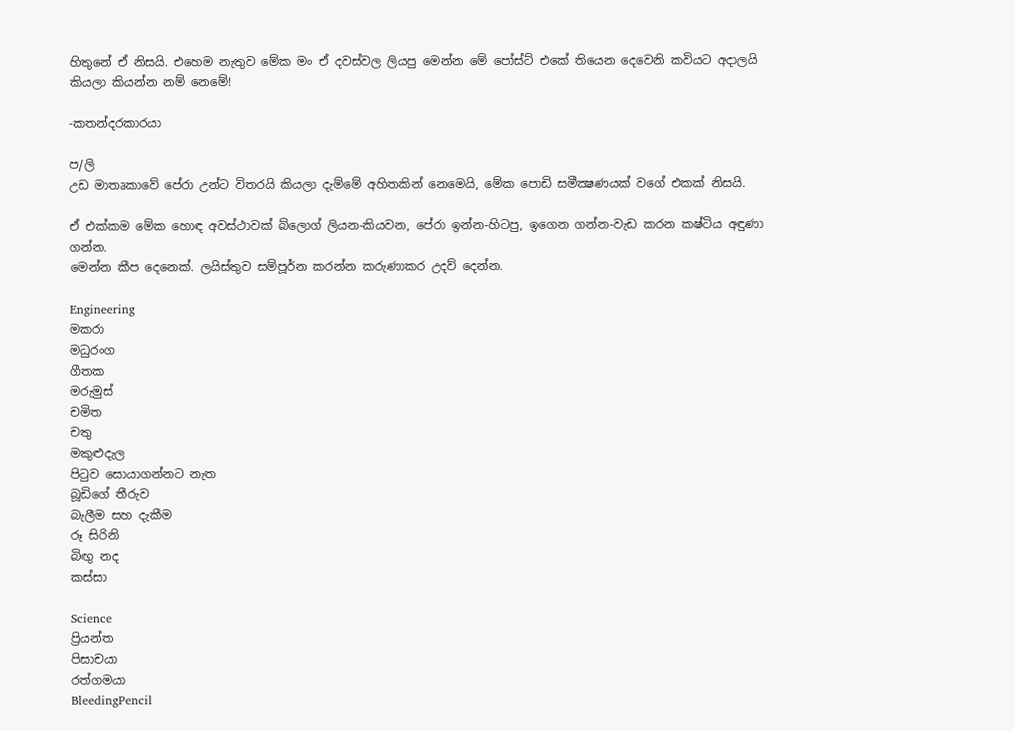හිතුනේ ඒ නිසයි. එහෙම නැතුව මේක මං ඒ දවස්වල ලියපු මෙන්න මේ පෝස්ට් එකේ තියෙන දෙවෙනි කවියට අදාලයි කියලා කියන්න නම් නෙමේ!

-කතන්දරකාරයා

ප/ලි
උඩ මාතෘකාවේ පේරා උන්ට විතරයි කියලා දැම්මේ අහිතකින් නෙමෙයි, මේක පොඩි සමීක්‍ෂණයක් වගේ එකක් නිසයි.

ඒ එක්කම මේක හොඳ අවස්ථාවක් බ්ලොග් ලියන-කියවන, පේරා ඉන්න-හිටපු, ඉගෙන ගන්න-වැඩ කරන කෂ්ටිය අඳුණා ගන්න.
මෙන්න කීප දෙනෙක්. ලයිස්තුව සම්පූර්න කරන්න කරුණාකර උදව් දෙන්න.

Engineering
මකරා
මධුරංග
ගීතක
මරුමුස්
චමිත
චතු
මකුළුදැල
පිටුව සොයාගන්නට නැත
බූඩිගේ තීරුව
බැලීම සහ දැකීම
රූ සිරිනි
බිඟු නද
කස්සා

Science
ප්‍රියන්ත
පිසාචයා
රත්ගමයා
BleedingPencil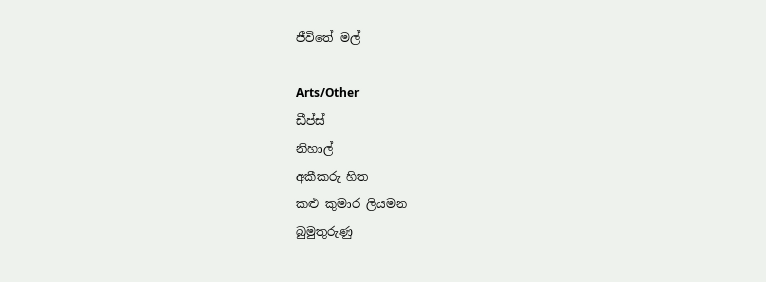ජීවිතේ මල්

Arts/Other
ඩීප්ස්
නිහාල්
අකීකරු හිත
කළු කුමාර ලියමන
බුමුතුරුණු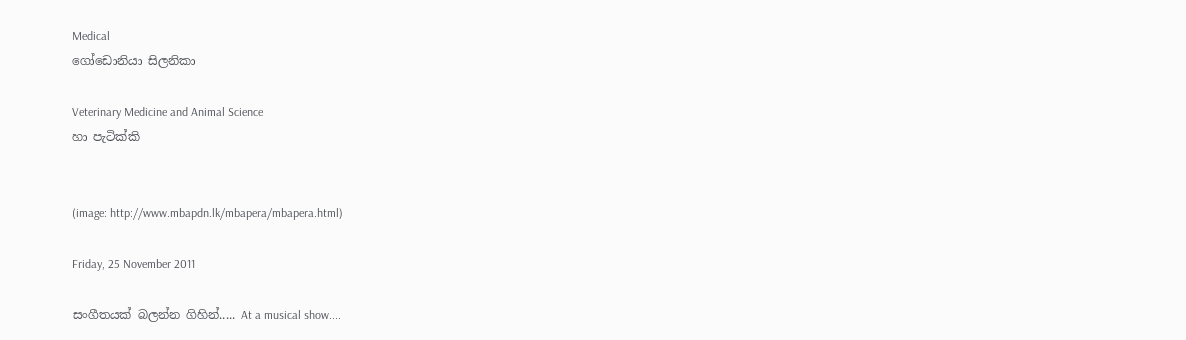Medical
ගෝඩොනියා සිලනිකා

Veterinary Medicine and Animal Science
හා පැටික්කි


(image: http://www.mbapdn.lk/mbapera/mbapera.html)

Friday, 25 November 2011

සංගීතයක් බලන්න ගිහින්..... At a musical show....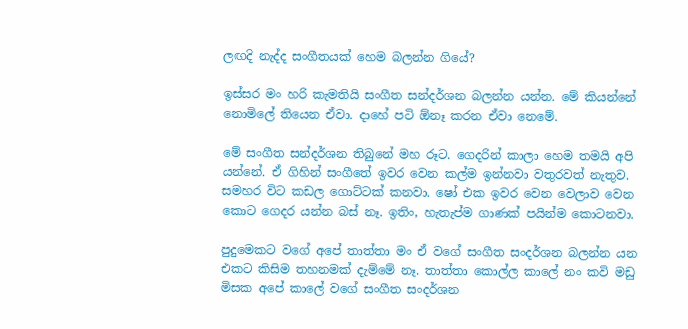ලඟදි නැද්ද සංගීතයක් හෙම බලන්න ගියේ?

ඉස්සර මං හරි කැමතියි සංගීත සන්දර්ශන බලන්න යන්න. මේ කියන්නේ නොමිලේ තියෙන ඒවා. දාහේ පටි ඕනෑ කරන ඒවා නෙමේ.

මේ සංගීත සන්දර්ශන තිබුනේ මහ රූට. ගෙදරින් කාලා හෙම තමයි අපි යන්නේ. ඒ ගිහින් සංගීතේ ඉවර වෙන කල්ම ඉන්නවා වතුරවත් නැතුව. සමහර විට කඩල ගොට්ටක් කනවා. ෂෝ එක ඉවර වෙන වෙලාව වෙන කොට ගෙදර යන්න බස් නෑ. ඉතිං, හැතැප්ම ගාණක් පයින්ම කොටනවා.

පුදුමෙකට වගේ අපේ තාත්තා මං ඒ වගේ සංගීත සංදර්ශන බලන්න යන එකට කිසිම තහනමක් දැම්මේ නෑ. තාත්තා කොල්ල කාලේ නං කවි මඩු මිසක අපේ කාලේ වගේ සංගීත සංදර්ශන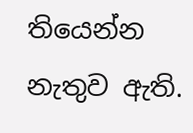තියෙන්න නැතුව ඇති.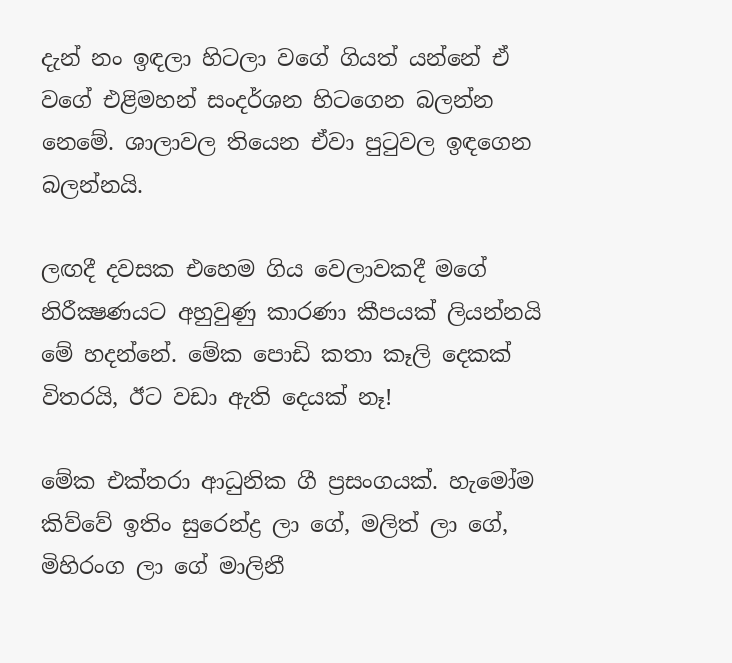දැන් නං ඉඳලා හිටලා වගේ ගියත් යන්නේ ඒ වගේ එළිමහන් සංදර්ශන හිටගෙන බලන්න නෙමේ. ශාලාවල තියෙන ඒවා පුටුවල ඉඳගෙන බලන්නයි.

ලඟදී දවසක එහෙම ගිය වෙලාවකදී මගේ නිරීක්‍ෂණයට අහුවුණු කාරණා කීපයක් ලියන්නයි මේ හදන්නේ. මේක පොඩි කතා කෑලි දෙකක් විතරයි, ඊට වඩා ඇති දෙයක් නෑ!

මේක එක්තරා ආධුනික ගී ප්‍රසංගයක්. හැමෝම කිව්වේ ඉතිං සුරෙන්ද්‍ර ලා ගේ, මලිත් ලා ගේ, මිහිරංග ලා ගේ මාලිනී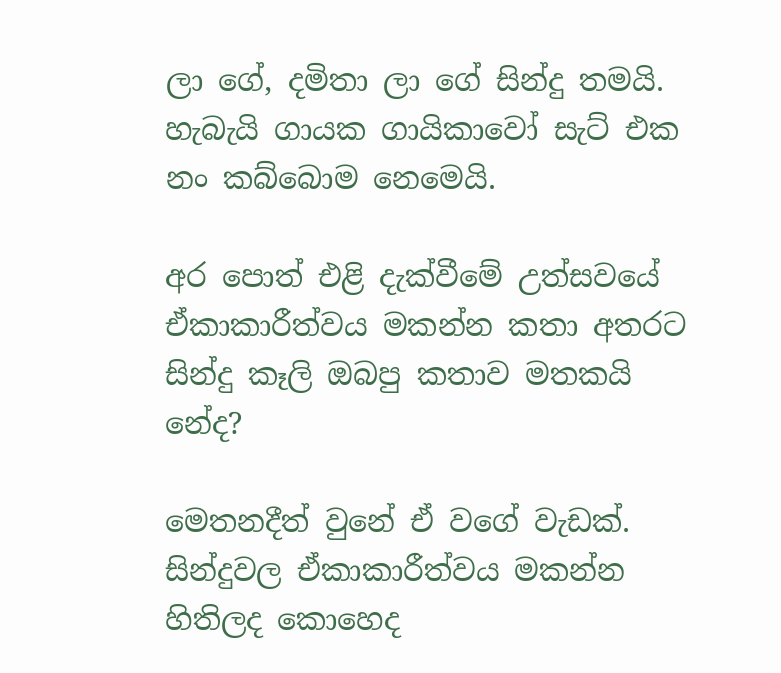ලා ගේ, දමිතා ලා ගේ සින්දු තමයි. හැබැයි ගායක ගායිකාවෝ සැට් එක නං කබ්බොම නෙමෙයි.

අර පොත් එළි දැක්වීමේ උත්සවයේ ඒකාකාරීත්වය මකන්න කතා අතරට සින්දු කෑලි ඔබපු කතාව මතකයි නේද?

මෙතනදීත් වුනේ ඒ වගේ වැඩක්. සින්දුවල ඒකාකාරීත්වය මකන්න හිතිලද කොහෙද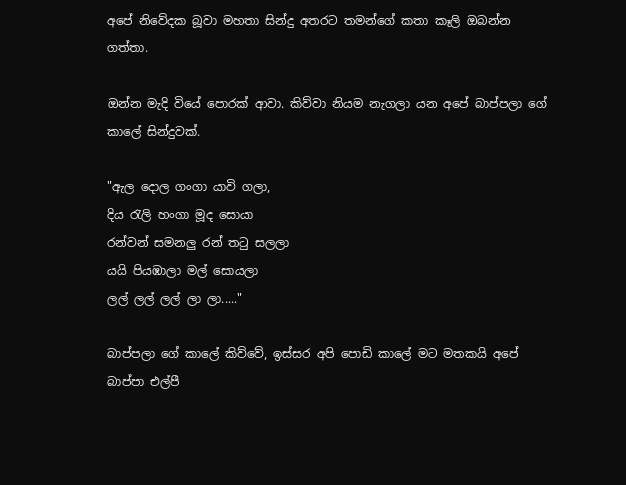අපේ නිවේදක බූවා මහතා සින්දු අතරට තමන්ගේ කතා කෑලි ඔබන්න ගත්තා.

ඔන්න මැදි වියේ පොරක් ආවා. කිව්වා නියම නැගලා යන අපේ බාප්පලා ගේ කාලේ සින්දුවක්.

"ඇල දොල ගංගා යාවි ගලා,
දිය රැලි හංගා මූද සොයා
රන්වන් සමනලු රන් තටු සලලා
යයි පියඹාලා මල් සොයලා
ලල් ලල් ලල් ලා ලා....."

බාප්පලා ගේ කාලේ කිව්වේ, ඉස්සර අපි පොඩි කාලේ මට මතකයි අපේ බාප්පා එල්පී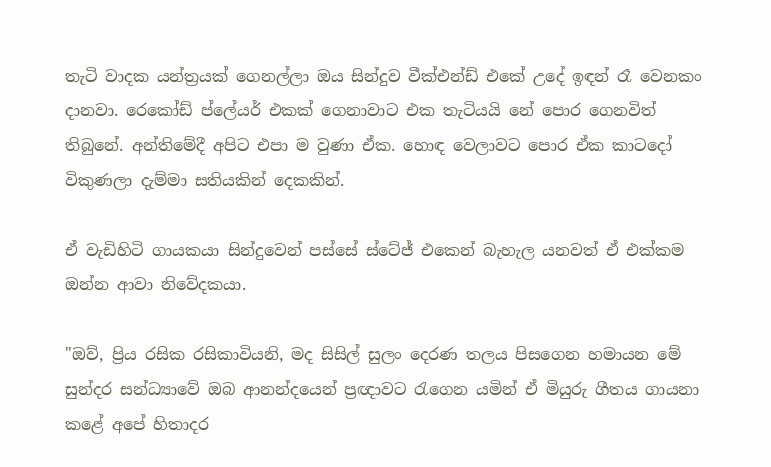තැටි වාදක යන්ත්‍රයක් ගෙනල්ලා ඔය සින්දුව වීක්එන්ඩ් එකේ උදේ ඉඳන් රෑ වෙනකං දානවා. රෙකෝඩ් ප්ලේයර් එකක් ගෙනාවාට එක තැටියයි නේ පොර ගෙනවිත් තිබුනේ. අන්තිමේදී අපිට එපා ම වුණා ඒක. හොඳ වෙලාවට පොර ඒක කාටදෝ විකුණලා දැම්මා සතියකින් දෙකකින්.

ඒ වැඩිහිටි ගායකයා සින්දුවෙන් පස්සේ ස්ටේජ් එකෙන් බැහැල යනවත් ඒ එක්කම ඔන්න ආවා නිවේදකයා.

"ඔව්, ප්‍රිය රසික රසිකාවියනි, මද සිසිල් සුලං දෙරණ තලය පිසගෙන හමායන මේ සුන්දර සන්ධ්‍යාවේ ඔබ ආනන්දයෙන් ප්‍රඥාවට රැගෙන යමින් ඒ මියුරු ගීතය ගායනා කළේ අපේ හිතාදර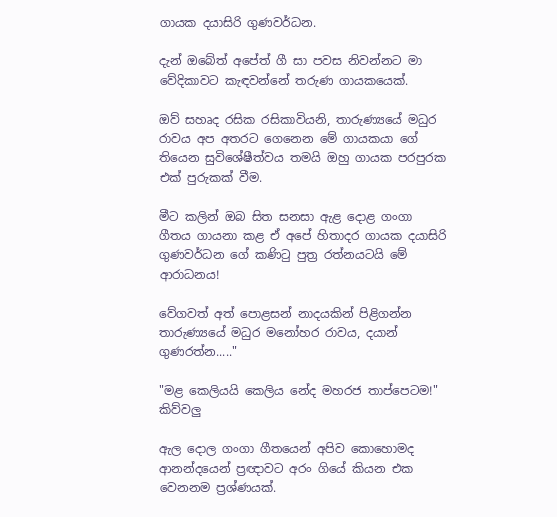ගායක දයාසිරි ගුණවර්ධන.

දැන් ඔබේත් අපේත් ගී සා පවස නිවන්නට මා වේදිකාවට කැඳවන්නේ තරුණ ගායකයෙක්.

ඔව් සහෘද රසික රසිකාවියනි, තාරුණ්‍යයේ මධුර රාවය අප අතරට ගෙනෙන මේ ගායකයා ගේ තියෙන සුවිශේෂීත්වය තමයි ඔහු ගායක පරපුරක එක් පුරුකක් වීම.

මීට කලින් ඔබ සිත සනසා ඇළ දොළ ගංගා ගීතය ගායනා කළ ඒ අපේ හිතාදර ගායක දයාසිරි ගුණවර්ධන ගේ කණිටු පුත්‍ර රත්නයටයි මේ ආරාධනය!

වේගවත් අත් පොළසන් නාදයකින් පිළිගන්න තාරුණ්‍යයේ මධුර මනෝහර රාවය, දයාන් ගුණරත්න....."

"මළ කෙලියයි කෙලිය නේද මහරජ තාප්පෙටම!" කිව්වලු

ඇල දොල ගංගා ගීතයෙන් අපිව කොහොමද ආනන්දයෙන් ප්‍රඥාවට අරං ගියේ කියන එක වෙනනම ප්‍රශ්ණයක්.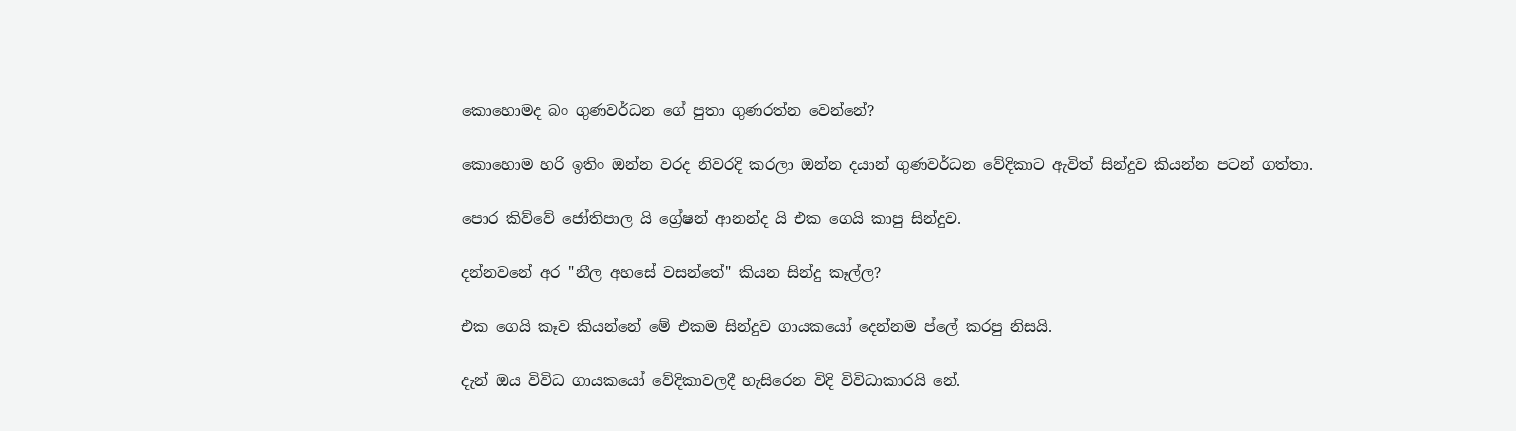කොහොමද බං ගුණවර්ධන ගේ පුතා ගුණරත්න වෙන්නේ?

කොහොම හරි ඉතිං ඔන්න වරද නිවරදි කරලා ඔන්න දයාන් ගුණවර්ධන වේදිකාට ඇවිත් සින්දුව කියන්න පටන් ගත්තා.

පොර කිව්වේ ජෝතිපාල යි ග්‍රේෂන් ආනන්ද යි එක ගෙයි කාපු සින්දුව.

දන්නවනේ අර "නීල අහසේ වසන්තේ" කියන සින්දු කෑල්ල?

එක ගෙයි කෑව කියන්නේ මේ එකම සින්දුව ගායකයෝ දෙන්නම ප්ලේ කරපු නිසයි.

දැන් ඔය විවිධ ගායකයෝ වේදිකාවලදී හැසිරෙන විදි විවිධාකාරයි නේ.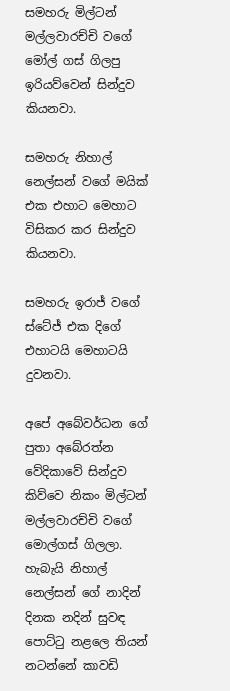සමහරු මිල්ටන් මල්ලවාරච්චි වගේ මෝල් ගස් ගිලපු ඉරියව්වෙන් සින්දුව කියනවා.

සමහරු නිහාල් නෙල්සන් වගේ මයික් එක එහාට මෙහාට විසිකර කර සින්දුව කියනවා.

සමහරු ඉරාජ් වගේ ස්ටේජ් එක දිගේ එහාටයි මෙහාටයි දුවනවා.

අපේ අබේවර්ධන ගේ පුතා අබේරත්න වේදිකාවේ සින්දුව කිව්වෙ නිකං මිල්ටන් මල්ලවාරච්චි වගේ මොල්ගස් ගිලලා. හැබැයි නිහාල් නෙල්සන් ගේ නාදින් දිනක නදින් සුවඳ පොට්ටු නළලෙ තියන් නටන්නේ කාවඩි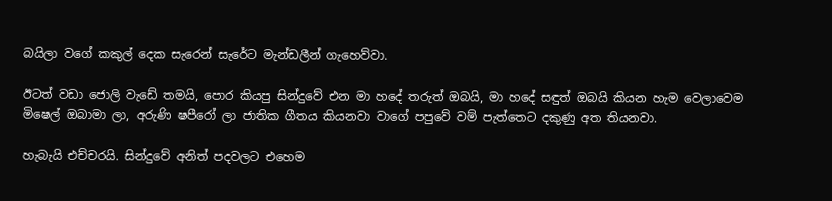බයිලා වගේ කකුල් දෙක සැරෙන් සැරේට මැන්ඩලීන් ගැහෙව්වා.

ඊටත් වඩා ජොලි වැඩේ තමයි, පොර කියපු සින්දුවේ එන මා හදේ තරුත් ඔබයි, මා හදේ සඳුත් ඔබයි කියන හැම වෙලාවෙම මිෂෙල් ඔබාමා ලා, අරුණි ෂපීරෝ ලා ජාතික ගීතය කියනවා වාගේ පපුවේ වම් පැත්තෙට දකුණු අත තියනවා.

හැබැයි එච්චරයි. සින්දුවේ අනිත් පදවලට එහෙම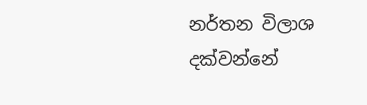නර්තන විලාශ දක්වන්නේ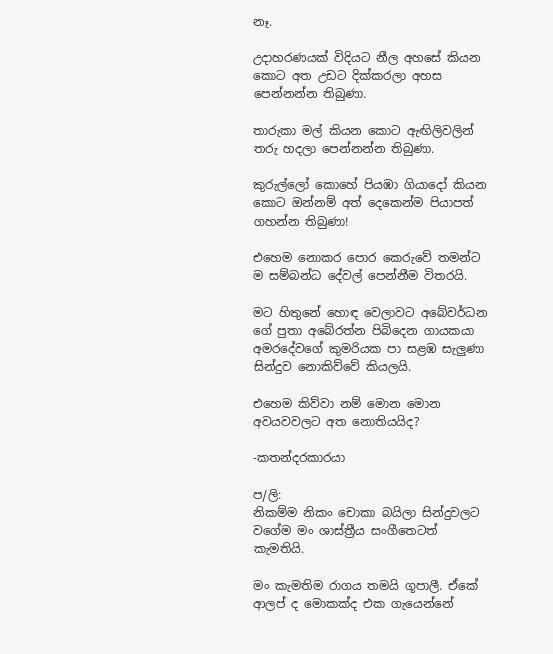නෑ.

උදාහරණයක් විදියට නීල අහසේ කියන කොට අත උඩට දික්කරලා අහස පෙන්නන්න තිබුණා.

තාරුකා මල් කියන කොට ඇඟිලිවලින් තරු හදලා පෙන්නන්න තිබුණා.

කුරුල්ලෝ කොහේ පියඹා ගියාදෝ කියන කොට ඔන්නම් අත් දෙකෙන්ම පියාපත් ගහන්න තිබුණා!

එහෙම නොකර පොර කෙරුවේ තමන්ට ම සම්බන්ධ දේවල් පෙන්නීම විතරයි.

මට හිතුනේ හොඳ වෙලාවට අබේවර්ධන ගේ පුතා අබේරත්න පිබිදෙන ගායකයා අමරදේවගේ කුමරියක පා සළඹ සැලුණා සින්දුව නොකිව්වේ කියලයි.

එහෙම කිව්වා නම් මොන මොන අවයවවලට අත නොතියයිද?

-කතන්දරකාරයා

ප/ලි:
නිකම්ම නිකං චොකා බයිලා සින්දුවලට වගේම මං ශාස්ත්‍රීය සංගීතෙටත් කැමතියි.

මං කැමතිම රාගය තමයි ගූපාලී. ඒකේ ආලප් ද මොකක්ද එක ගැයෙන්නේ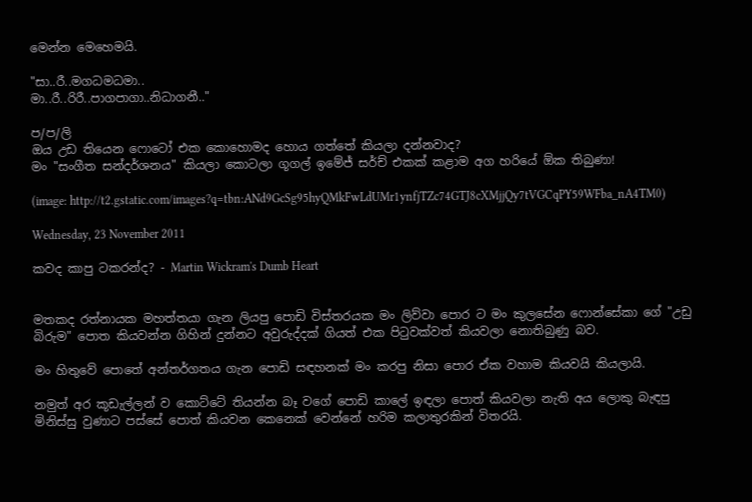මෙන්න මෙහෙමයි.

"සා..රී..මගධමධමා..
මා..රී..රිරී..පාගපාගා..නිධාගනී.."

ප/ප/ලි
ඔය උඩ තියෙන ෆොටෝ එක කොහොමද හොය ගත්තේ කියලා දන්නවාද?
මං "සංගීත සන්දර්ශනය" කියලා කොටලා ගූගල් ඉමේජ් සර්ච් එකක් කළාම අග හරියේ ඕක තිබුණා!

(image: http://t2.gstatic.com/images?q=tbn:ANd9GcSg95hyQMkFwLdUMr1ynfjTZc74GTJ8cXMjjQy7tVGCqPY59WFba_nA4TM0)

Wednesday, 23 November 2011

කවද කාපු ටකරන්ද? - Martin Wickram's Dumb Heart


මතකද රත්නායක මහත්තයා ගැන ලියපු පොඩි විස්තරයක මං ලිව්වා පොර ට මං කුලසේන ෆොන්සේකා ගේ "උඩු බිරුම" පොත කියවන්න ගිහින් දුන්නට අවුරුද්දක් ගියත් එක පිටුවක්වත් කියවලා නොතිබුණු බව.

මං හිතුවේ පොතේ අන්තර්ගතය ගැන පොඩි සඳහනක් මං කරපු නිසා පොර ඒක වහාම කියවයි කියලායි.

නමුත් අර කූඩැල්ලන් ව කොට්ටේ තියන්න බෑ වගේ පොඩි කාලේ ඉඳලා පොත් කියවලා නැති අය ලොකු බැඳපු මිනිස්සු වුණාට පස්සේ පොත් කියවන කෙනෙක් වෙන්නේ හරිම කලාතුරකින් විතරයි.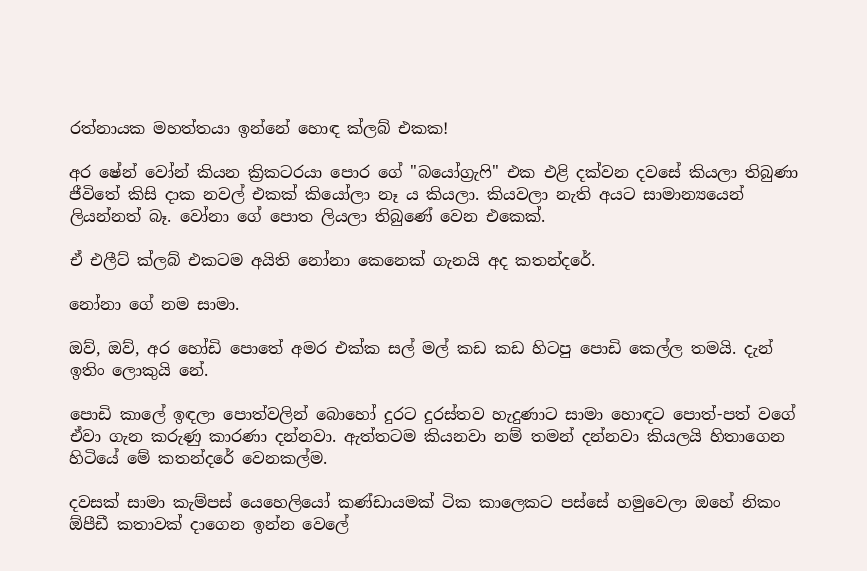රත්නායක මහත්තයා ඉන්නේ හොඳ ක්ලබ් එකක!

අර ෂේන් වෝන් කියන ක්‍රිකටරයා පොර ගේ "බයෝග්‍රැෆි" එක එළි දක්වන දවසේ කියලා තිබුණා ජීවිතේ කිසි දාක නවල් එකක් කියෝලා නෑ ය කියලා. කියවලා නැති අයට සාමාන්‍යයෙන් ලියන්නත් බෑ. වෝනා ගේ පොත ලියලා තිබුණේ වෙන එකෙක්.

ඒ එලීට් ක්ලබ් එකටම අයිති නෝනා කෙනෙක් ගැනයි අද කතන්දරේ.

නෝනා ගේ නම සාමා.

ඔව්, ඔව්, අර හෝඩි පොතේ අමර එක්ක සල් මල් කඩ කඩ හිටපු පොඩි කෙල්ල තමයි. දැන් ඉතිං ලොකුයි නේ.

පොඩි කාලේ ඉඳලා පොත්වලින් බොහෝ දුරට දුරස්තව හැදුණාට සාමා හොඳට පොත්-පත් වගේ ඒවා ගැන කරුණු කාරණා දන්නවා. ඇත්තටම කියනවා නම් තමන් දන්නවා කියලයි හිතාගෙන හිටියේ මේ කතන්දරේ වෙනකල්ම.

දවසක් සාමා කැම්පස් යෙහෙලියෝ කණ්ඩායමක් ටික කාලෙකට පස්සේ හමුවෙලා ඔහේ නිකං ඕපීඩී කතාවක් දාගෙන ඉන්න වෙලේ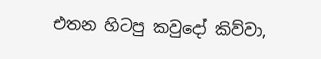එතන හිටපු කවුදෝ කිව්වා,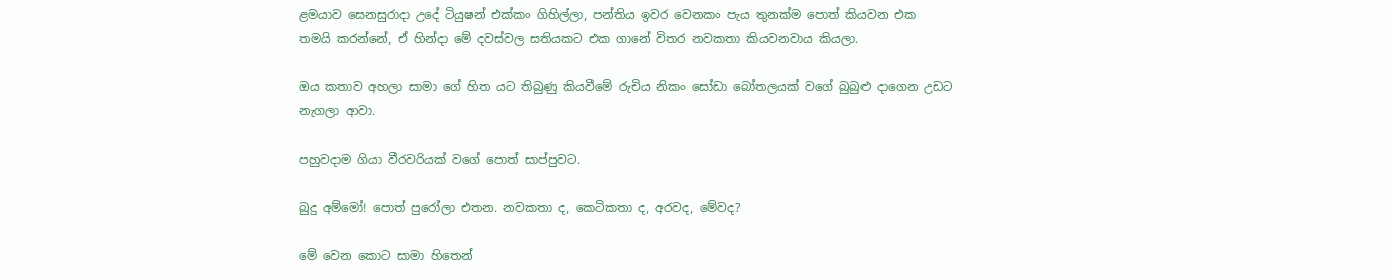ළමයාව සෙනසුරාදා උදේ ටියුෂන් එක්කං ගිහිල්ලා, පන්තිය ඉවර වෙනකං පැය තුනක්ම පොත් කියවන එක තමයි කරන්නේ, ඒ හින්දා මේ දවස්වල සතියකට එක ගානේ විතර නවකතා කියවනවාය කියලා.

ඔය කතාව අහලා සාමා ගේ හිත යට තිබුණු කියවීමේ රුචිය නිකං සෝඩා බෝතලයක් වගේ බුබුළු දාගෙන උඩට නැගලා ආවා.

පහුවදාම ගියා වීරවරියක් වගේ පොත් සාප්පුවට.

බුදු අම්මෝ! පොත් පුරෝලා එතන. නවකතා ද, කෙටිකතා ද, අරවද, මේවද?

මේ වෙන කොට සාමා හිතෙන්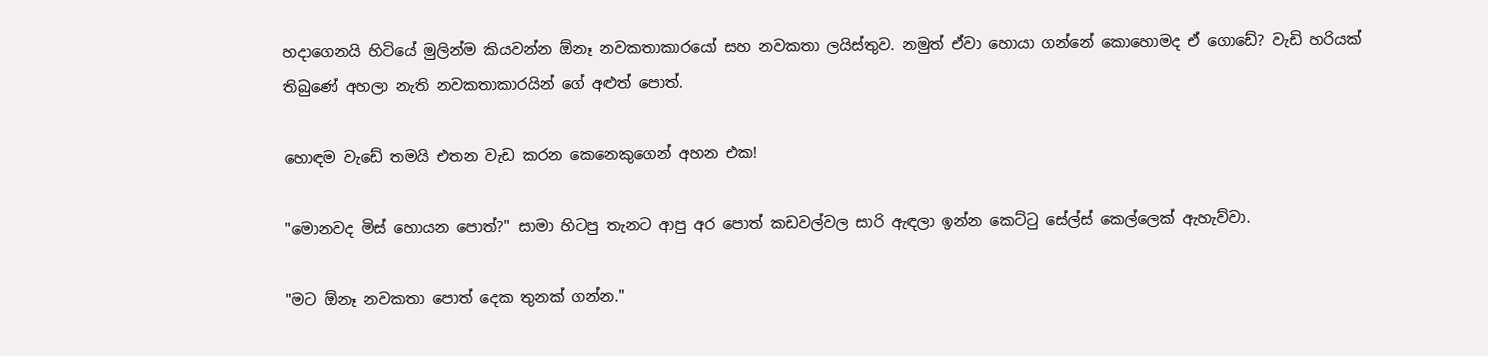හදාගෙනයි හිටියේ මුලින්ම කියවන්න ඕනෑ නවකතාකාරයෝ සහ නවකතා ලයිස්තුව. නමුත් ඒවා හොයා ගන්නේ කොහොමද ඒ ගොඩේ? වැඩි හරියක් තිබුණේ අහලා නැති නවකතාකාරයින් ගේ අළුත් පොත්.

හොඳම වැඩේ තමයි එතන වැඩ කරන කෙනෙකුගෙන් අහන එක!

"මොනවද මිස් හොයන පොත්?" සාමා හිටපු තැනට ආපු අර පොත් කඩවල්වල සාරි ඇඳලා ඉන්න කෙට්ටු සේල්ස් කෙල්ලෙක් ඇහැව්වා.

"මට ඕනෑ නවකතා පොත් දෙක තුනක් ගන්න."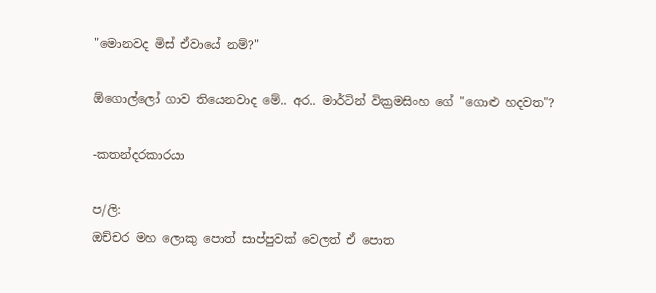"මොනවද මිස් ඒවායේ නම්?"

ඕගොල්ලෝ ගාව තියෙනවාද මේ.. අර.. මාර්ටින් වික්‍රමසිංහ ගේ "ගොළු හදවත"?

-කතන්දරකාරයා

ප/ලි:
ඔච්චර මහ ලොකු පොත් සාප්පුවක් වෙලත් ඒ පොත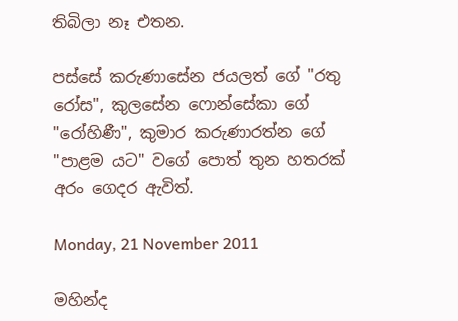තිබිලා නෑ එතන.

පස්සේ කරුණාසේන ජයලත් ගේ "රතු රෝස", කුලසේන ෆොන්සේකා ගේ "රෝහිණී", කුමාර කරුණාරත්න ගේ "පාළම යට" වගේ පොත් තුන හතරක් අරං ගෙදර ඇවිත්.

Monday, 21 November 2011

මහින්ද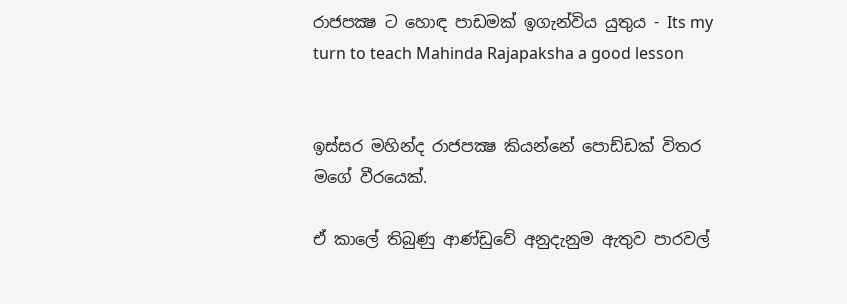රාජපක්‍ෂ ට හොඳ පාඩමක් ඉගැන්විය යුතුය - Its my turn to teach Mahinda Rajapaksha a good lesson


ඉස්සර මහින්ද රාජපක්‍ෂ කියන්නේ පොඩ්ඩක් විතර මගේ වීරයෙක්.

ඒ කාලේ තිබුණු ආණ්ඩුවේ අනුදැනුම ඇතුව පාරවල්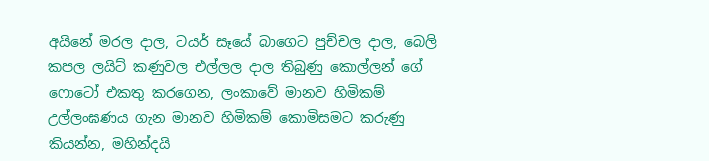අයිනේ මරල දාල, ටයර් සෑයේ බාගෙට පුච්චල දාල, බෙලි කපල ලයිට් කණුවල එල්ලල දාල තිබුණු කොල්ලන් ගේ ෆොටෝ එකතු කරගෙන, ලංකාවේ මානව හිමිකම් උල්ලංඝණය ගැන මානව හිමිකම් කොමිසමට කරුණු කියන්න, මහින්දයි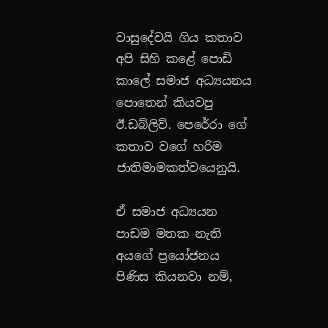වාසුදේවයි ගිය කතාව අපි සිහි කළේ පොඩි කාලේ සමාජ අධ්‍යයනය පොතෙන් කියවපු ඊ.ඩබ්ලිව්. පෙරේරා ගේ කතාව වගේ හරිම ජාතිමාමකත්වයෙනුයි.

ඒ සමාජ අධ්‍යයන පාඩම මතක නැති අයගේ ප්‍රයෝජනය පිණිස කියනවා නම්,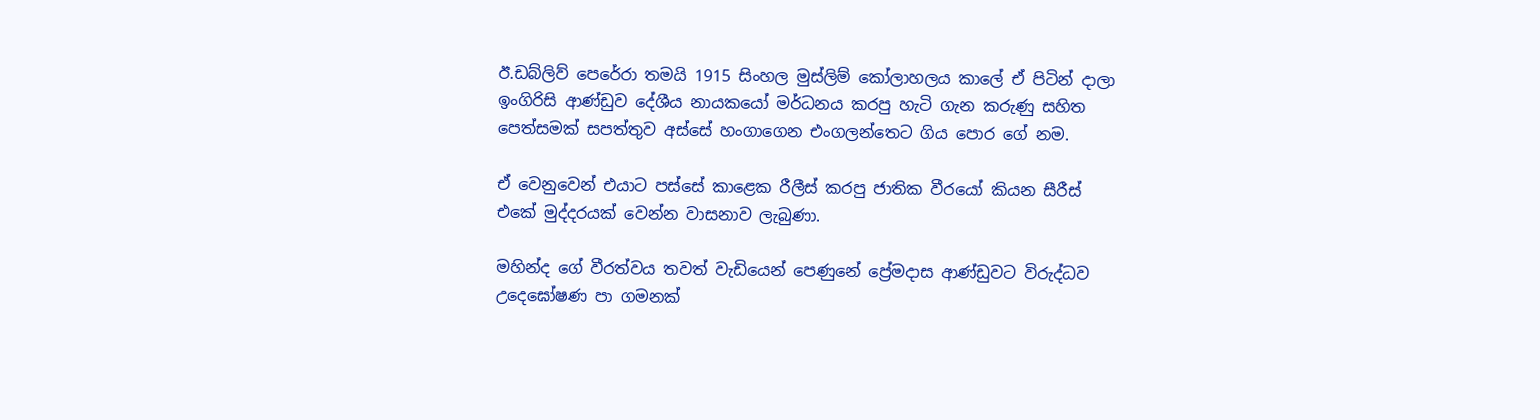ඊ.ඩබ්ලිව් පෙරේරා තමයි 1915 සිංහල මුස්ලිම් කෝලාහලය කාලේ ඒ පිටින් දාලා ඉංගිරිසි ආණ්ඩුව දේශීය නායකයෝ මර්ධනය කරපු හැටි ගැන කරුණු සහිත පෙත්සමක් සපත්තුව අස්සේ හංගාගෙන එංගලන්තෙට ගිය පොර ගේ නම.

ඒ වෙනුවෙන් එයාට පස්සේ කාළෙක රීලීස් කරපු ජාතික වීරයෝ කියන සීරීස් එකේ මුද්දරයක් වෙන්න වාසනාව ලැබුණා.

මහින්ද ගේ වීරත්වය තවත් වැඩියෙන් පෙණුනේ ප්‍රේමදාස ආණ්ඩුවට විරුද්ධව උදෙඝෝෂණ පා ගමනක්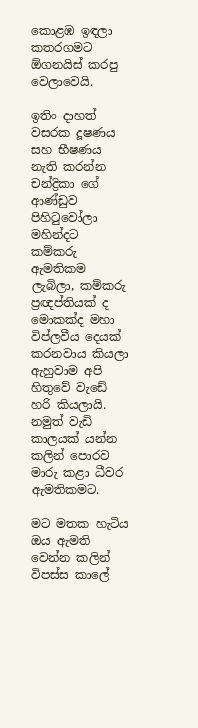කොළඹ ඉඳලා කතරගමට ඕගනයිස් කරපු වෙලාවෙයි.

ඉතිං දාහත් වසරක දූෂණය සහ භීෂණය නැති කරන්න චන්ද්‍රිකා ගේ ආණ්ඩුව පිහිටුවෝලා මහින්දට කම්කරු ඇමතිකම ලැබිලා, කම්කරු ප්‍රඥප්තියක් ද මොකක්ද මහා විප්ලවීය දෙයක් කරනවාය කියලා ඇහුවාම අපි හිතුවේ වැඩේ හරි කියලායි. නමුත් වැඩි කාලයක් යන්න කලින් පොරව මාරු කළා ධීවර ඇමතිකමට.

මට මතක හැටිය ඔය ඇමති වෙන්න කලින් විපස්ස කාලේ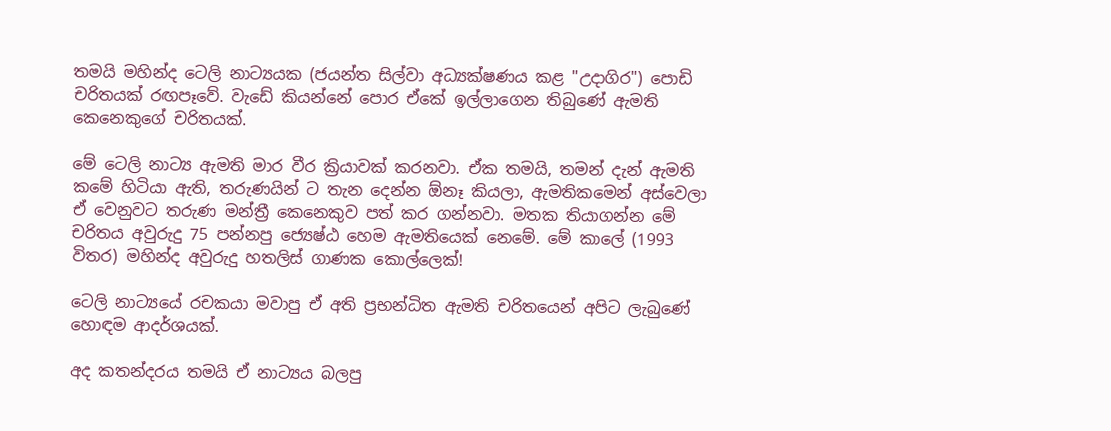තමයි මහින්ද ටෙලි නාට්‍යයක (ජයන්ත සිල්වා අධ්‍යක්ෂණය කළ "උදාගිර") පොඩි චරිතයක් රඟපෑවේ. වැඩේ කියන්නේ පොර ඒකේ ඉල්ලාගෙන තිබුණේ ඇමති කෙනෙකුගේ චරිතයක්.

මේ ටෙලි නාට්‍ය ඇමති මාර වීර ක්‍රියාවක් කරනවා. ඒක තමයි, තමන් දැන් ඇමති කමේ හිටියා ඇති, තරුණයින් ට තැන දෙන්න ඕනෑ කියලා, ඇමතිකමෙන් අස්වෙලා ඒ වෙනුවට තරුණ මන්ත්‍රී කෙනෙකුව පත් කර ගන්නවා. මතක තියාගන්න මේ චරිතය අවුරුදු 75 පන්නපු ජ්‍යෙෂ්ඨ හෙම ඇමතියෙක් නෙමේ. මේ කාලේ (1993 විතර) මහින්ද අවුරුදු හතලිස් ගාණක කොල්ලෙක්!

ටෙලි නාට්‍යයේ රචකයා මවාපු ඒ අති ප්‍රභන්ධිත ඇමති චරිතයෙන් අපිට ලැබුණේ හොඳම ආදර්ශයක්.

අද කතන්දරය තමයි ඒ නාට්‍යය බලපු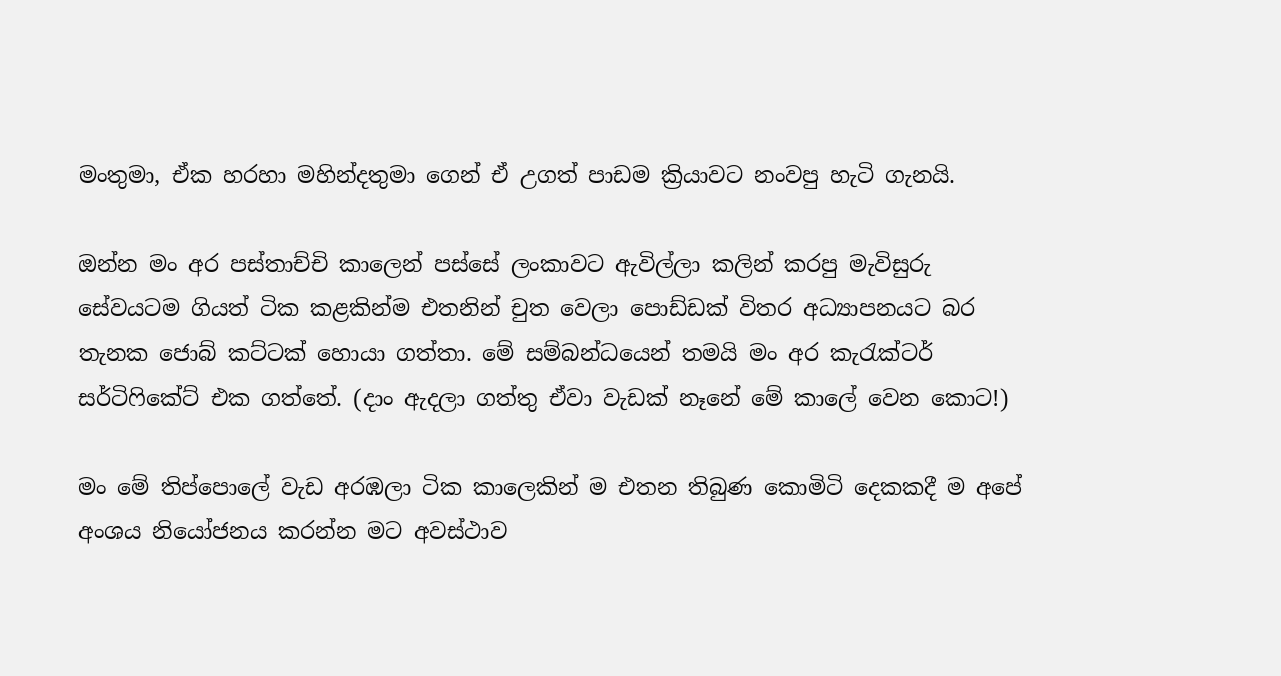මංතුමා, ඒක හරහා මහින්දතුමා ගෙන් ඒ උගත් පාඩම ක්‍රියාවට නංවපු හැටි ගැනයි.

ඔන්න මං අර පස්තාච්චි කාලෙන් පස්සේ ලංකාවට ඇවිල්ලා කලින් කරපු මැවිසුරු සේවයටම ගියත් ටික කළකින්ම එතනින් චුත වෙලා පොඩ්ඩක් විතර අධ්‍යාපනයට බර තැනක ජොබ් කට්ටක් හොයා ගත්තා. මේ සම්බන්ධයෙන් තමයි මං අර කැරැක්ටර් සර්ටිෆිකේට් එක ගත්තේ. (දාං ඇදලා ගත්තු ඒවා වැඩක් නෑනේ මේ කාලේ වෙන කොට!)

මං මේ තිප්පොලේ වැඩ අරඹලා ටික කාලෙකින් ම එතන තිබුණ කොමිටි දෙකකදී ම අපේ අංශය නියෝජනය කරන්න මට අවස්ථාව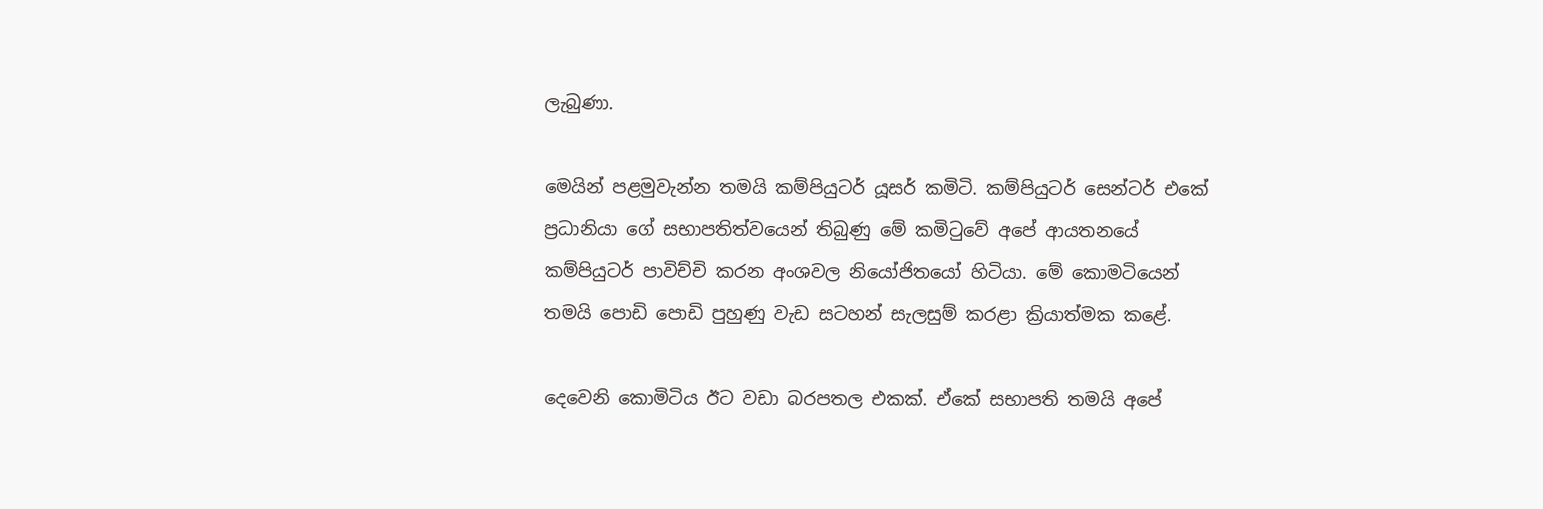ලැබුණා.

මෙයින් පළමුවැන්න තමයි කම්පියුටර් යූසර් කමිටි. කම්පියුටර් සෙන්ටර් එකේ ප්‍රධානියා ගේ සභාපතිත්වයෙන් තිබුණු මේ කමිටුවේ අපේ ආයතනයේ කම්පියුටර් පාවිච්චි කරන අංශවල නියෝජිතයෝ හිටියා. මේ කොමටියෙන් තමයි පොඩි පොඩි පුහුණු වැඩ සටහන් සැලසුම් කරළා ක්‍රියාත්මක කළේ.

දෙවෙනි කොමිටිය ඊට වඩා බරපතල එකක්. ඒකේ සභාපති තමයි අපේ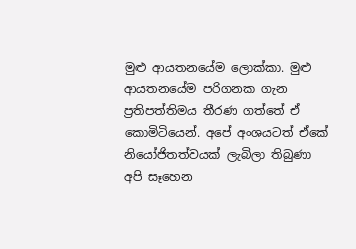මුළු ආයතනයේම ලොක්කා. මුළු ආයතනයේම පරිගනක ගැන ප්‍රතිපත්තිමය තීරණ ගත්තේ ඒ කොමිටියෙන්. අපේ අංශයටත් ඒකේ නියෝජිතත්වයක් ලැබිලා තිබුණා අපි සෑහෙන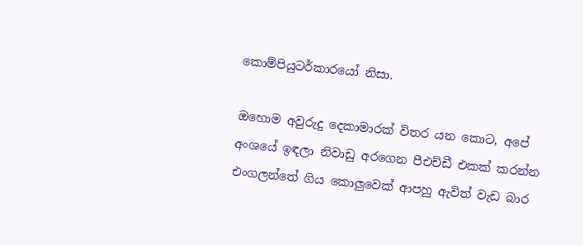කොම්පියුටර්කාරයෝ නිසා.

ඔහොම අවුරුදු දෙකාමාරක් විතර යන කොට, අපේ අංශයේ ඉඳලා නිවාඩු අරගෙන පීඑච්ඩී එකක් කරන්න එංගලන්තේ ගිය කොලුවෙක් ආපහු ඇවිත් වැඩ බාර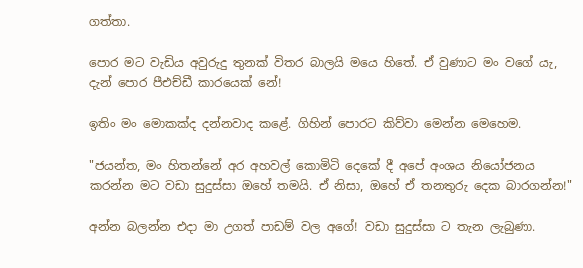ගත්තා.

පොර මට වැඩිය අවුරුදු තුනක් විතර බාලයි මයෙ හිතේ. ඒ වුණාට මං වගේ යැ, දැන් පොර පීඑච්ඩී කාරයෙක් නේ!

ඉතිං මං මොකක්ද දන්නවාද කළේ. ගිහින් පොරට කිව්වා මෙන්න මෙහෙම.

"ජයන්ත, මං හිතන්නේ අර අහවල් කොමිටි දෙකේ දී අපේ අංශය නියෝජනය කරන්න මට වඩා සුදුස්සා ඔහේ තමයි. ඒ නිසා, ඔහේ ඒ තනතුරු දෙක බාරගන්න!"

අන්න බලන්න එදා මා උගත් පාඩම් වල අගේ! වඩා සුදුස්සා ට තැන ලැබුණා.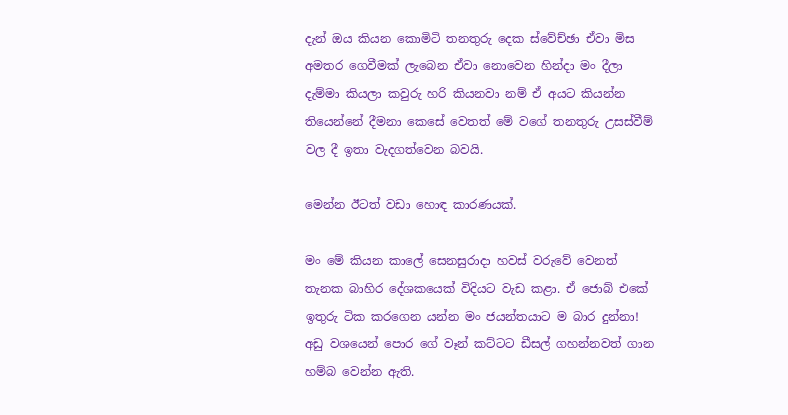දැන් ඔය කියන කොමිටි තනතුරු දෙක ස්වේච්ඡා ඒවා මිස අමතර ගෙවීමක් ලැබෙන ඒවා නොවෙන හින්දා මං දීලා දැම්මා කියලා කවුරු හරි කියනවා නම් ඒ අයට කියන්න තියෙන්නේ දීමනා කෙසේ වෙතත් මේ වගේ තනතුරු උසස්වීම් වල දී ඉතා වැදගත්වෙන බවයි.

මෙන්න ඊටත් වඩා හොඳ කාරණයක්.

මං මේ කියන කාලේ සෙනසුරාදා හවස් වරුවේ වෙනත් තැනක බාහිර දේශකයෙක් විදියට වැඩ කළා. ඒ ජොබ් එකේ ඉතුරු ටික කරගෙන යන්න මං ජයන්තයාට ම බාර දුන්නා! අඩු වශයෙන් පොර ගේ වෑන් කට්ටට ඩීසල් ගහන්නවත් ගාන හම්බ වෙන්න ඇති.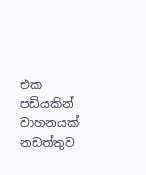එක පඩියකින් වාහනයක් නඩත්තුව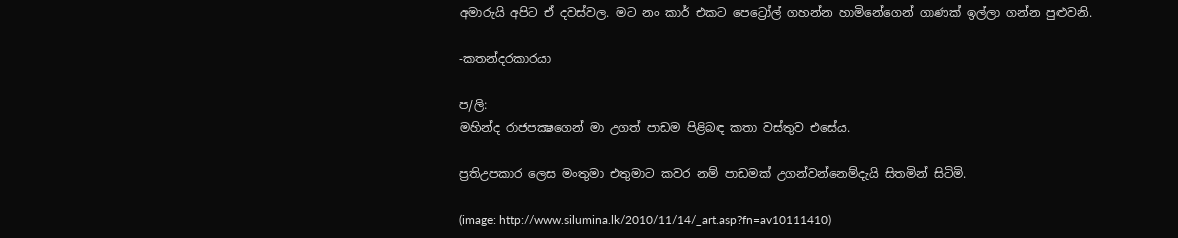අමාරුයි අපිට ඒ දවස්වල. මට නං කාර් එකට පෙට්‍රෝල් ගහන්න හාමිනේගෙන් ගාණක් ඉල්ලා ගන්න පුළුවනි.

-කතන්දරකාරයා

ප/ලි:
මහින්ද රාජපක්‍ෂගෙන් මා උගත් පාඩම පිළිබඳ කතා වස්තුව එසේය.

ප්‍රතිඋපකාර ලෙස මංතුමා එතුමාට කවර නම් පාඩමක් උගන්වන්නෙම්දැයි සිතමින් සිටිමි.

(image: http://www.silumina.lk/2010/11/14/_art.asp?fn=av10111410)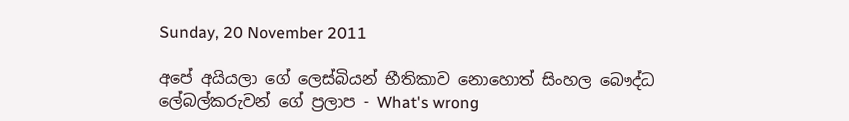Sunday, 20 November 2011

අපේ අයියලා ගේ ලෙස්බියන් භීතිකාව නොහොත් සිංහල බෞද්ධ ලේබල්කරුවන් ගේ ප්‍රලාප - What's wrong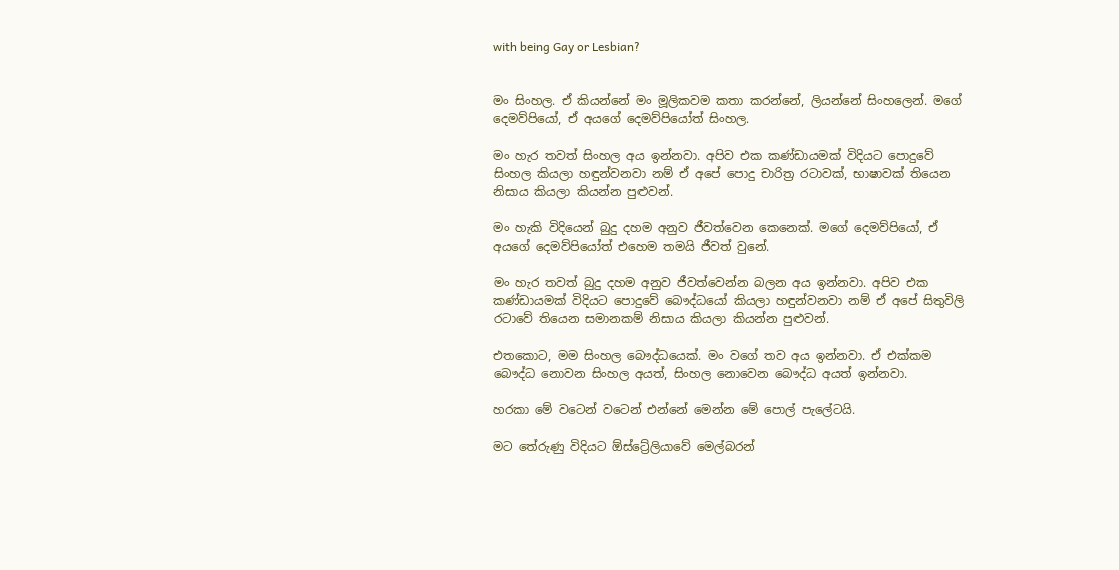with being Gay or Lesbian?


මං සිංහල. ඒ කියන්නේ මං මූලිකවම කතා කරන්නේ, ලියන්නේ සිංහලෙන්. මගේ දෙමව්පියෝ, ඒ අයගේ දෙමව්පියෝත් සිංහල.

මං හැර තවත් සිංහල අය ඉන්නවා. අපිව එක කණ්ඩායමක් විදියට පොදුවේ සිංහල කියලා හඳුන්වනවා නම් ඒ අපේ පොදු චාරිත්‍ර රටාවක්, භාෂාවක් තියෙන නිසාය කියලා කියන්න පුළුවන්.

මං හැකි විදියෙන් බුදු දහම අනුව ජීවත්වෙන කෙනෙක්. මගේ දෙමව්පියෝ, ඒ අයගේ දෙමව්පියෝත් එහෙම තමයි ජීවත් වුනේ.

මං හැර තවත් බුදු දහම අනුව ජීවත්වෙන්න බලන අය ඉන්නවා. අපිව එක කණ්ඩායමක් විදියට පොදුවේ බෞද්ධයෝ කියලා හඳුන්වනවා නම් ඒ අපේ සිතුවිලි රටාවේ තියෙන සමානකම් නිසාය කියලා කියන්න පුළුවන්.

එතකොට, මම සිංහල බෞද්ධයෙක්. මං වගේ තව අය ඉන්නවා. ඒ එක්කම බෞද්ධ නොවන සිංහල අයත්, සිංහල නොවෙන බෞද්ධ අයත් ඉන්නවා.

හරකා මේ වටෙන් වටෙන් එන්නේ මෙන්න මේ පොල් පැලේටයි.

මට තේරුණු විදියට ඕස්ට්‍රේලියාවේ මෙල්බරන්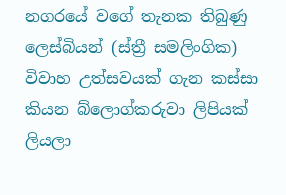නගරයේ වගේ තැනක තිබුණු ලෙස්බියන් (ස්ත්‍රී සමලිංගික) විවාහ උත්සවයක් ගැන කස්සා කියන බ්ලොග්කරුවා ලිපියක් ලියලා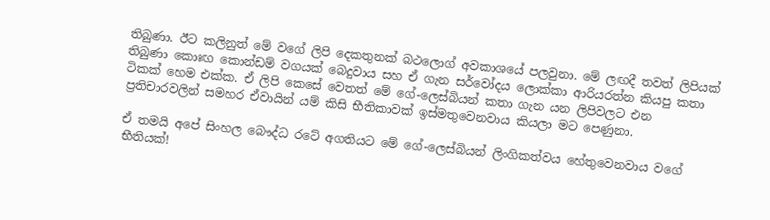තිබුණා. ඊට කලිනුත් මේ වගේ ලිපි දෙකතුනක් බථලොග් අවකාශයේ පලවුනා. මේ ලඟදී තවත් ලිපියක් තිබුණා කොඃඟ කොන්ඩම් වගයක් බෙදුවාය සහ ඒ ගැන සර්වෝදය ලොක්කා ආරියරත්න කියපු කතා ටිකක් හෙම එක්ක. ඒ ලිපි කෙසේ වෙතත් මේ ගේ-ලෙස්බියන් කතා ගැන යන ලිපිවලට එන ප්‍රතිචාරවලින් සමහර ඒවායින් යම් කිසි භීතිකාවක් ඉස්මතුවෙනවාය කියලා මට පෙණුනා.

ඒ තමයි අපේ සිංහල බෞද්ධ රටේ අගතියට මේ ගේ-ලෙස්බියන් ලිංගිකත්වය හේතුවෙනවාය වගේ භීතියක්!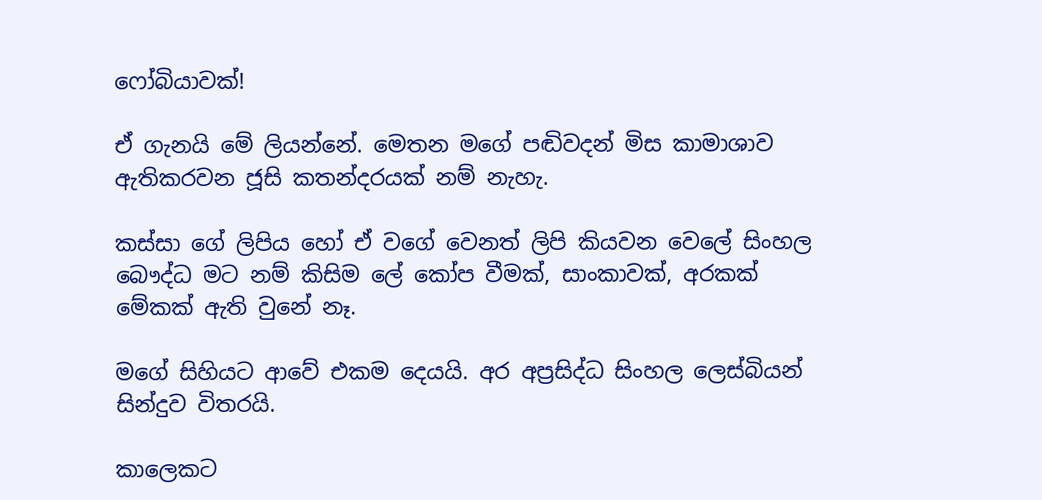ෆෝබියාවක්!

ඒ ගැනයි මේ ලියන්නේ. මෙතන මගේ පඬිවදන් මිස කාමාශාව ඇතිකරවන ජූසි කතන්දරයක් නම් නැහැ.

කස්සා ගේ ලිපිය හෝ ඒ වගේ වෙනත් ලිපි කියවන වෙලේ සිංහල බෞද්ධ මට නම් කිසිම ලේ කෝප වීමක්, සාංකාවක්, අරකක් මේකක් ඇති වුනේ නෑ.

මගේ සිහියට ආවේ එකම දෙයයි. අර අප්‍රසිද්ධ සිංහල ලෙස්බියන් සින්දුව විතරයි.

කාලෙකට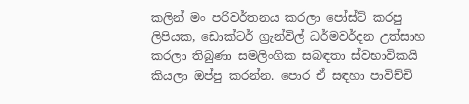කලින් මං පරිවර්තනය කරලා පෝස්ට් කරපු ලිපියක, ඩොක්ටර් ග්‍රැන්විල් ධර්මවර්දන උත්සාහ කරලා තිබුණා සමලිංගික සබඳතා ස්වභාවිකයි කියලා ඔප්පු කරන්න. පොර ඒ සඳහා පාවිච්චි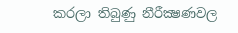කරලා තිබුණු නීරීක්‍ෂණවල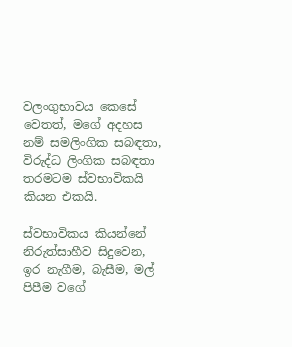වලංගුභාවය කෙසේ වෙතත්, මගේ අදහස නම් සමලිංගික සබඳතා, විරුද්ධ ලිංගික සබඳතා තරමටම ස්වභාවිකයි කියන එකයි.

ස්වභාවිකය කියන්නේ නිරුත්සාහීව සිදුවෙන, ඉර නැගීම, බැසීම, මල් පිපීම වගේ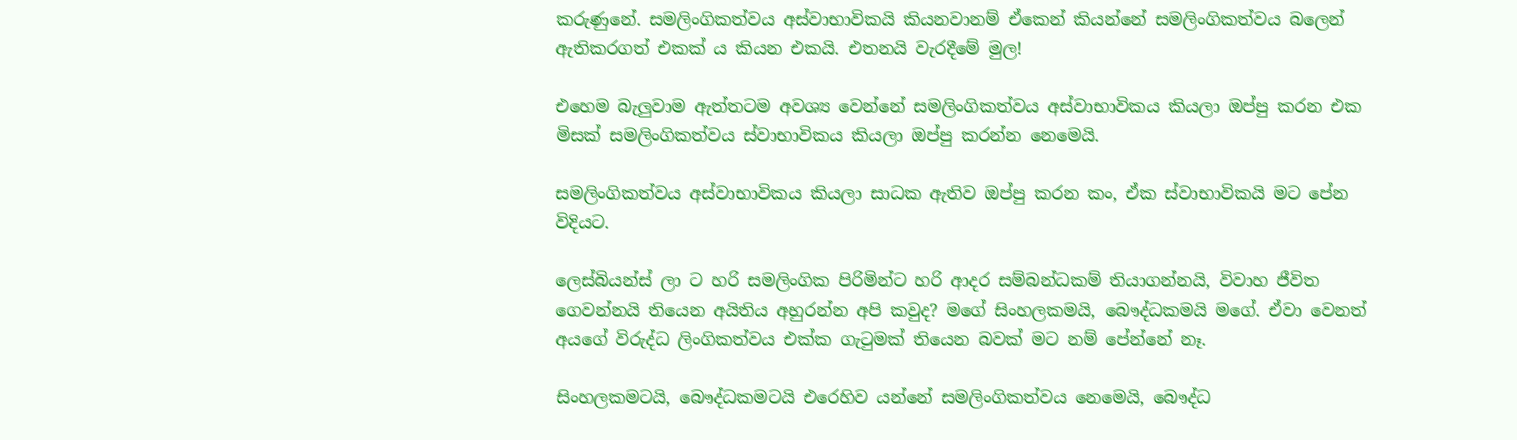කරුණුනේ. සමලිංගිකත්වය අස්වාභාවිකයි කියනවානම් ඒකෙන් කියන්නේ සමලිංගිකත්වය බලෙන් ඇතිකරගත් එකක් ය කියන එකයි. එතනයි වැරදීමේ මුල!

එහෙම බැලුවාම ඇත්තටම අවශ්‍ය වෙන්නේ සමලිංගිකත්වය අස්වාභාවිකය කියලා ඔප්පු කරන එක මිසක් සමලිංගිකත්වය ස්වාභාවිකය කියලා ඔප්පු කරන්න නෙමෙයි.

සමලිංගිකත්වය අස්වාභාවිකය කියලා සාධක ඇතිව ඔප්පු කරන කං, ඒක ස්වාභාවිකයි මට පේන විදියට.

ලෙස්බියන්ස් ලා ට හරි සමලිංගික පිරිමින්ට හරි ආදර සම්බන්ධකම් තියාගන්නයි, විවාහ ජීවිත ගෙවන්නයි තියෙන අයිතිය අහුරන්න අපි කවුද? මගේ සිංහලකමයි, බෞද්ධකමයි මගේ. ඒවා වෙනත් අයගේ විරුද්ධ ලිංගිකත්වය එක්ක ගැටුමක් තියෙන බවක් මට නම් පේන්නේ නෑ.

සිංහලකමටයි, බෞද්ධකමටයි එරෙහිව යන්නේ සමලිංගිකත්වය නෙමෙයි, බෞද්ධ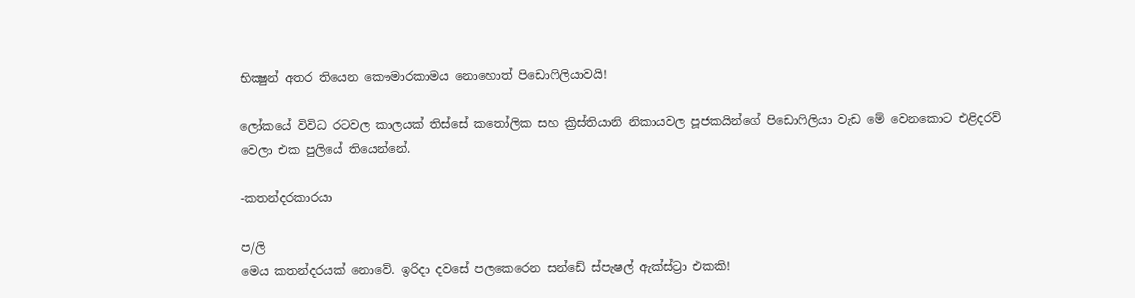භික්‍ෂුන් අතර තියෙන කෞමාරකාමය නොහොත් පිඩොෆිලියාවයි!

ලෝකයේ විවිධ රටවල කාලයක් තිස්සේ කතෝලික සහ ක්‍රිස්තියානි නිකායවල පූජකයින්ගේ පිඩොෆිලියා වැඩ මේ වෙනකොට එළිදරව් වෙලා එක පුලියේ තියෙන්නේ.

-කතන්දරකාරයා

ප/ලි
මෙය කතන්දරයක් නොවේ. ඉරිදා දවසේ පලකෙරෙන සන්ඩේ ස්පැෂල් ඇක්ස්ට්‍රා එකකි!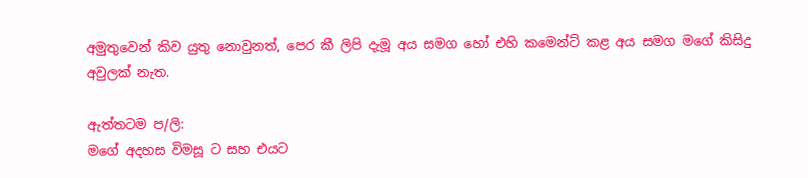අමුතුවෙන් කිව යුතු නොවුනත්, පෙර කී ලිපි දැමූ අය සමග හෝ එහි කමෙන්ට් කළ අය සමග මගේ කිසිදු අවුලක් නැත.

ඇත්තටම ප/ලි:
මගේ අදහස විමසූ ට සහ එයට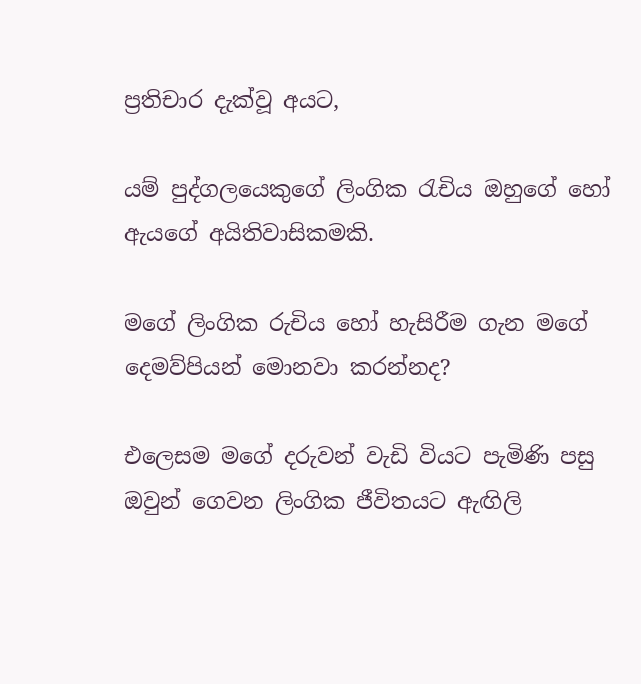ප්‍රතිචාර දැක්වූ අයට,

යම් පුද්ගලයෙකුගේ ලිංගික රැචිය ඔහුගේ හෝ ඇයගේ අයිතිවාසිකමකි.

මගේ ලිංගික රුචිය හෝ හැසිරීම ගැන මගේ දෙමව්පියන් මොනවා කරන්නද?

එලෙසම මගේ දරුවන් වැඩි වියට පැමිණි පසු ඔවුන් ගෙවන ලිංගික ජීවිතයට ඇඟිලි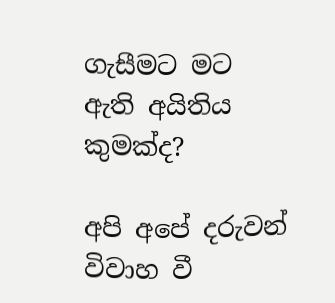ගැසීමට මට ඇති අයිතිය කුමක්ද?

අපි අපේ දරුවන් විවාහ වී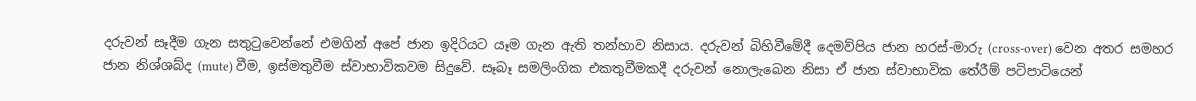දරුවන් සෑදීම ගැන සතුටුවෙන්නේ එමගින් අපේ ජාන ඉදිරියට යෑම ගැන ඇති තන්හාව නිසාය. දරුවන් බිහිවීමේදී දෙමව්පිය ජාන හරස්-මාරු (cross-over) වෙන අතර සමහර ජාන නිශ්ශබ්ද (mute) වීම, ඉස්මතුවීම ස්වාභාවිකවම සිදුවේ. සෑබෑ සමලිංගික එකතුවීමකදී දරුවන් නොලැබෙන නිසා ඒ ජාන ස්වාභාවික තේරීම් පටිපාටියෙන්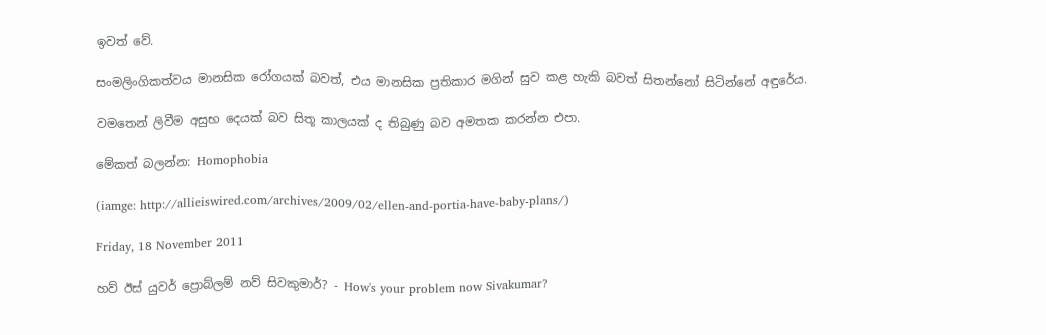ඉවත් වේ.

සංමලිංගිකත්වය මානසික රෝගයක් බවත්, එය මානසික ප්‍රතිකාර මගින් සුව කළ හැකි බවත් සිතන්නෝ සිටින්නේ අඳුරේය.

වමතෙන් ලිවීම අසුභ දෙයක් බව සිතූ කාලයක් ද තිබුණු බව අමතක කරන්න එපා.

මේකත් බලන්න: Homophobia

(iamge: http://allieiswired.com/archives/2009/02/ellen-and-portia-have-baby-plans/)

Friday, 18 November 2011

හව් ඊස් යුවර් ප්‍රොබ්ලම් නව් සිවකුමාර්? - How's your problem now Sivakumar?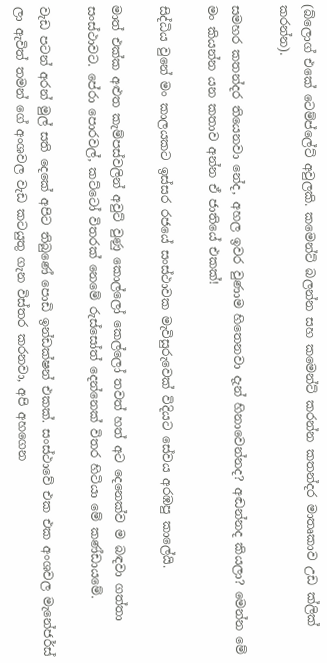(බ්ලොග් එකේ ටෙම්ප්ලේට් අවුලකි. කමෙන්ට් බලන්න සහ කමෙන්ට් කරන්න කතන්දර මාතෘකාව උඩ ක්ලික් කරන්න).

සමහර කතන්දර තියෙනවා නේද, අහල ඉවර වුණාම හිතෙනවා දැන් හිනාවෙන්නද? අඬන්නද කියලා? මෙන්න මේ මං කියන්න යන කතාව අන්න ඒ ජාතියේ එකක්!

සිද්ධිය වුනේ මං කාලයකට ඉස්සර රජයේ සංස්ථාවක මැවිසුරුවෙක් විදියට සේවය අරඹපු කාලේයි.

මාත් එක්ක අළුත කැම්පස්වලින් අවුට් වුණු කොල්ලෝ කෙල්ලෝ තවත් හත් අට දෙනෙක්ව ම බඳවා ගත්තා සංස්ථාවට. පේරා පොරවල්, කට්ටෝ විතරක් නෙමේ රුස්සෝත් දෙන්නෙක් විතර හිටියා මේ කණ්ඩායමේ.

වැඩ පටන් අරන් මුල් සති දෙකේ අපිට තිබුණේ පොඩි ඉන්ඩක්ෂන් එකක්. සංස්ථාවේ එක එක අංශවල මැනේජර්ස් ලා ඇවිත් තමන් ගේ අංශවල වැඩ කටයුතු ගැන විස්තර කරනවා, අපි අහගෙන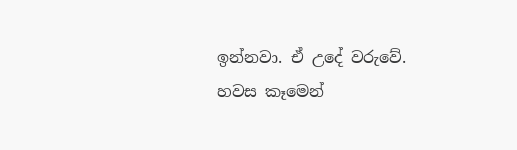ඉන්නවා. ඒ උදේ වරුවේ. හවස කෑමෙන්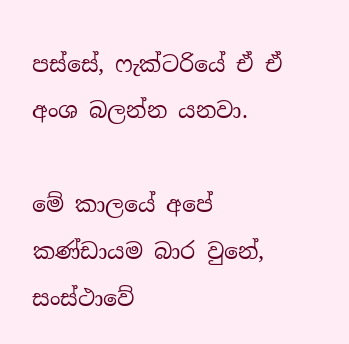පස්සේ, ෆැක්ටරියේ ඒ ඒ අංශ බලන්න යනවා.

මේ කාලයේ අපේ කණ්ඩායම බාර වුනේ, සංස්ථාවේ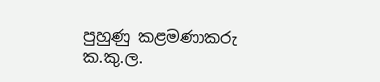පුහුණු කළමණාකරු ක.කු.ල.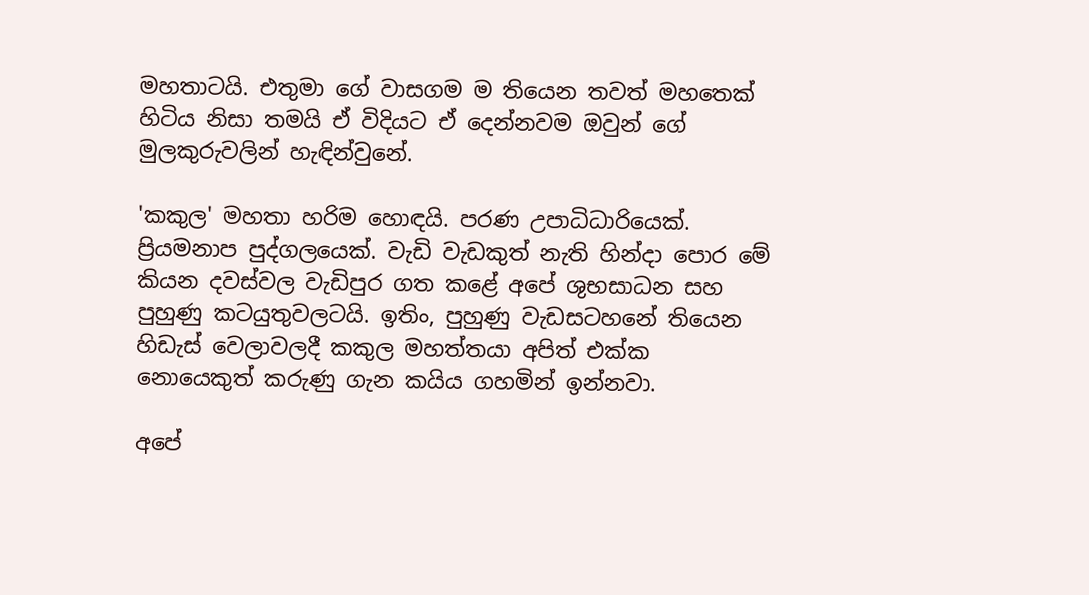මහතාටයි. එතුමා ගේ වාසගම ම තියෙන තවත් මහතෙක් හිටිය නිසා තමයි ඒ විදියට ඒ දෙන්නවම ඔවුන් ගේ මුලකුරුවලින් හැඳින්වුනේ.

'කකුල' මහතා හරිම හොඳයි. පරණ උපාධිධාරියෙක්. ප්‍රියමනාප පුද්ගලයෙක්. වැඩි වැඩකුත් නැති හින්දා පොර මේ කියන දවස්වල වැඩිපුර ගත කළේ අපේ ශුභසාධන සහ පුහුණු කටයුතුවලටයි. ඉතිං, පුහුණු වැඩසටහනේ තියෙන හිඩැස් වෙලාවලදී කකුල මහත්තයා අපිත් එක්ක නොයෙකුත් කරුණු ගැන කයිය ගහමින් ඉන්නවා.

අපේ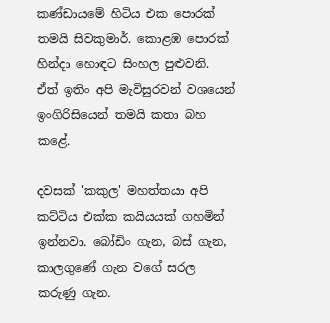කණ්ඩායමේ හිටිය එක පොරක් තමයි සිවකුමාර්. කොළඹ පොරක් හින්දා හොඳට සිංහල පුළුවනි. ඒත් ඉතිං අපි මැවිසුරවන් වශයෙන් ඉංගිරිසියෙන් තමයි කතා බහ කළේ.

දවසක් 'කකුල' මහත්තයා අපි කට්ටිය එක්ක කයියයක් ගහමින් ඉන්නවා. බෝඩිං ගැන, බස් ගැන, කාලගුණේ ගැන වගේ සරල කරුණු ගැන.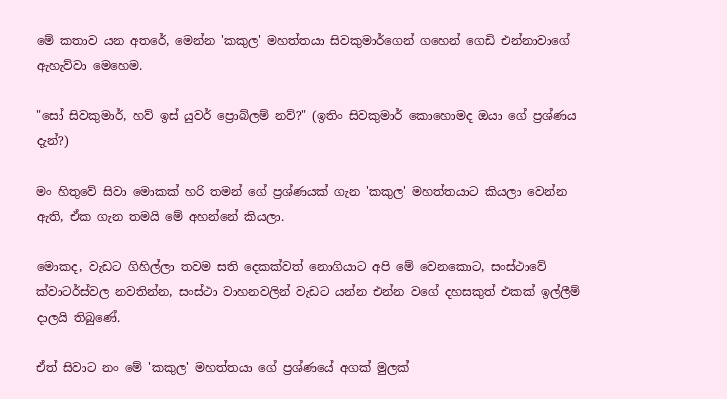මේ කතාව යන අතරේ, මෙන්න 'කකුල' මහත්තයා සිවකුමාර්ගෙන් ගහෙන් ගෙඩි එන්නාවාගේ ඇහැව්වා මෙහෙම.

"සෝ සිවකුමාර්, හව් ඉස් යුවර් ප්‍රොබ්ලම් නව්?" (ඉතිං සිවකුමාර් කොහොමද ඔයා ගේ ප්‍රශ්ණය දැන්?)

මං හිතුවේ සිවා මොකක් හරි තමන් ගේ ප්‍රශ්ණයක් ගැන 'කකුල' මහත්තයාට කියලා වෙන්න ඇති, ඒක ගැන තමයි මේ අහන්නේ කියලා.

මොකද, වැඩට ගිහිල්ලා තවම සති දෙකක්වත් නොගියාට අපි මේ වෙනකොට, සංස්ථාවේ ක්වාටර්ස්වල නවතින්න, සංස්ථා වාහනවලින් වැඩට යන්න එන්න වගේ දහසකුත් එකක් ඉල්ලීම් දාලයි තිබුණේ.

ඒත් සිවාට නං මේ 'කකුල' මහත්තයා ගේ ප්‍රශ්ණයේ අගක් මුලක්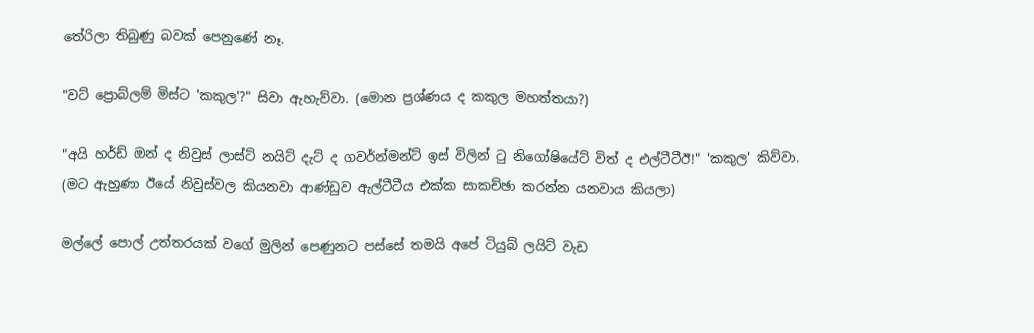තේරිලා තිබුණු බවක් පෙනුණේ නෑ.

"වට් ප්‍රොබ්ලම් මිස්ට 'කකුල'?" සිවා ඇහැව්වා. (මොන ප්‍රශ්ණය ද කකුල මහත්තයා?)

"අයි හර්ඩ් ඔන් ද නිවුස් ලාස්ට් නයිට් දැට් ද ගවර්න්මන්ට් ඉස් විලින් ටු නිගෝෂියේට් විත් ද එල්ටීටීඊ!" 'කකුල' කිව්වා.
(මට ඇහුණා ඊයේ නිවුස්වල කියනවා ආණ්ඩුව ඇල්ටීටීය එක්ක සාකච්ඡා කරන්න යනවාය කියලා)

මල්ලේ පොල් උත්තරයක් වගේ මුලින් පෙණුනට පස්සේ තමයි අපේ ටියුබ් ලයිට් වැඩ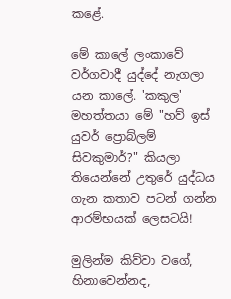කළේ.

මේ කාලේ ලංකාවේ වර්ගවාදී යුද්දේ නැගලා යන කාලේ. 'කකුල' මහත්තයා මේ "හව් ඉස් යුවර් ප්‍රොබ්ලම් සිවකුමාර්?" කියලා තියෙන්නේ උතුරේ යුද්ධය ගැන කතාව පටන් ගන්න ආරම්භයක් ලෙසටයි!

මුලින්ම කිව්වා වගේ, හිනාවෙන්නද,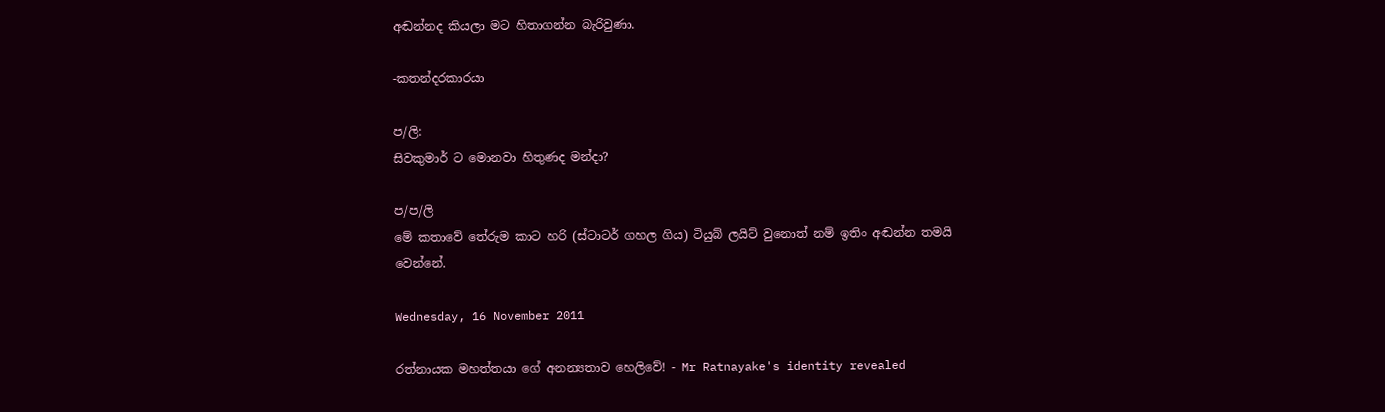අඬන්නද කියලා මට හිතාගන්න බැරිවුණා.

-කතන්දරකාරයා

ප/ලි:
සිවකුමාර් ට මොනවා හිතුණද මන්දා?

ප/ප/ලි
මේ කතාවේ තේරුම කාට හරි (ස්ටාටර් ගහල ගිය) ටියුබ් ලයිට් වුනොත් නම් ඉතිං අඬන්න තමයි වෙන්නේ.

Wednesday, 16 November 2011

රත්නායක මහත්තයා ගේ අනන්‍යතාව හෙලිවේ! - Mr Ratnayake's identity revealed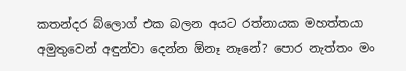කතන්දර බ්ලොග් එක බලන අයට රත්නායක මහත්තයා අමුතුවෙන් අඳුන්වා දෙන්න ඕනෑ නෑනේ? පොර නැත්තං මං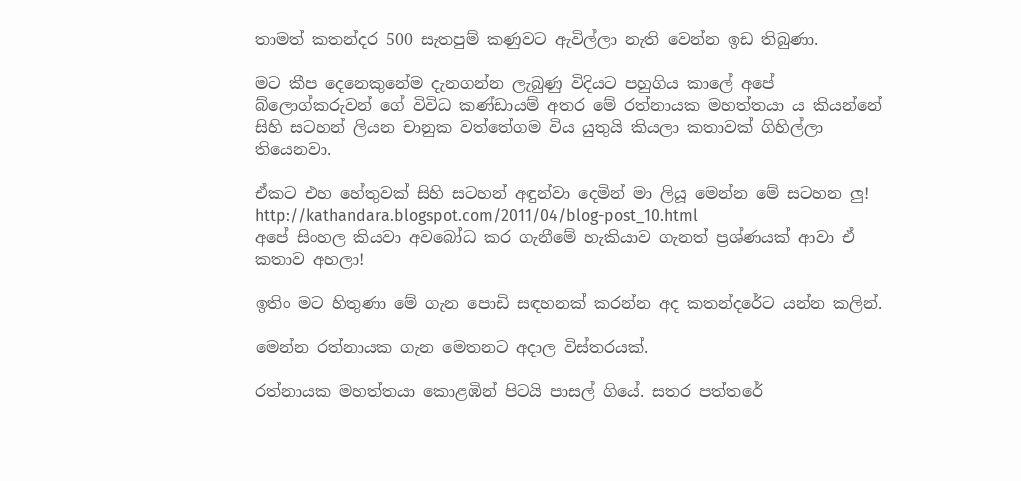තාමත් කතන්දර 500 සැතපුම් කණුවට ඇවිල්ලා නැති වෙන්න ඉඩ තිබුණා.

මට කීප දෙනෙකුනේම දැනගන්න ලැබුණු විදියට පහුගිය කාලේ අපේ බ්ලොග්කරුවන් ගේ විවිධ කණ්ඩායම් අතර මේ රත්නායක මහත්තයා ය කියන්නේ සිහි සටහන් ලියන චානුක වත්තේගම විය යුතුයි කියලා කතාවක් ගිහිල්ලා තියෙනවා.

ඒකට එහ හේතුවක් සිහි සටහන් අඳුන්වා දෙමින් මා ලියූ මෙන්න මේ සටහන ලු!
http://kathandara.blogspot.com/2011/04/blog-post_10.html
අපේ සිංහල කියවා අවබෝධ කර ගැනීමේ හැකියාව ගැනත් ප්‍රශ්ණයක් ආවා ඒ කතාව අහලා!

ඉතිං මට හිතුණා මේ ගැන පොඩි සඳහනක් කරන්න අද කතන්දරේට යන්න කලින්.

මෙන්න රත්නායක ගැන මෙතනට අදාල විස්තරයක්.

රත්නායක මහත්තයා කොළඹින් පිටයි පාසල් ගියේ. සතර පත්තරේ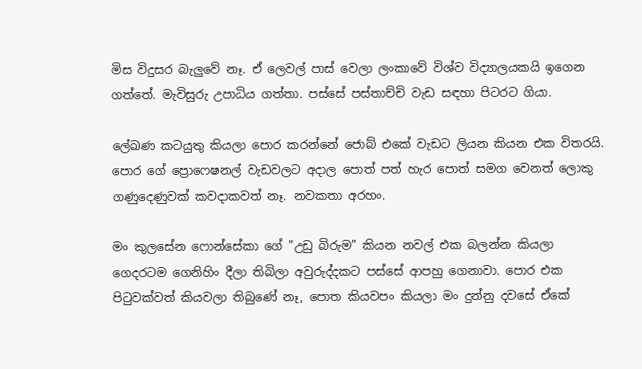මිස විදුසර බැලුවේ නෑ. ඒ ලෙවල් පාස් වෙලා ලංකාවේ විශ්ව විද්‍යාලයකයි ඉගෙන ගත්තේ. මැවිසුරු උපාධිය ගත්තා. පස්සේ පස්තාච්චි වැඩ සඳහා පිටරට ගියා.

ලේඛණ කටයුතු කියලා පොර කරන්නේ ජොබ් එකේ වැඩට ලියන කියන එක විතරයි. පොර ගේ ප්‍රොෆෙෂනල් වැඩවලට අදාල පොත් පත් හැර පොත් සමග වෙනත් ලොකු ගණුදෙණුවක් කවදාකවත් නෑ. නවකතා අරහං.

මං කුලසේන ෆොන්සේකා ගේ "උඩු බිරුම" කියන නවල් එක බලන්න කියලා ගෙදරටම ගෙනිහිං දීලා තිබිලා අවුරුද්දකට පස්සේ ආපහු ගෙනාවා. පොර එක පිටුවක්වත් කියවලා තිබුණේ නෑ, පොත කියවපං කියලා මං දුන්නු දවසේ ඒකේ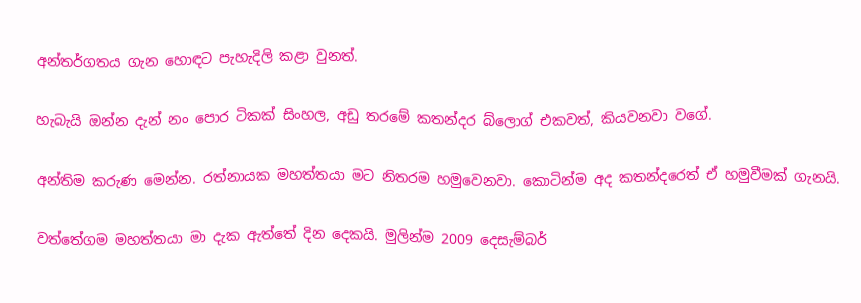අන්තර්ගතය ගැන හොඳට පැහැදිලි කළා වුනත්.

හැබැයි ඔන්න දැන් නං පොර ටිකක් සිංහල, අඩු තරමේ කතන්දර බ්ලොග් එකවත්, කියවනවා වගේ.

අන්තිම කරුණ මෙන්න. රත්නායක මහත්තයා මට නිතරම හමුවෙනවා. කොටින්ම අද කතන්දරෙත් ඒ හමුවීමක් ගැනයි.

වත්තේගම මහත්තයා මා දැක ඇත්තේ දින දෙකයි. මුලින්ම 2009 දෙසැම්බර්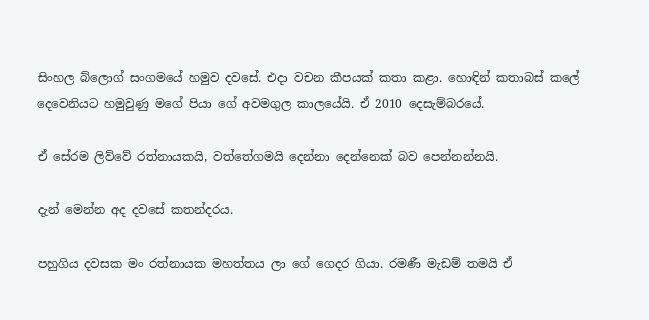සිංහල බ්ලොග් සංගමයේ හමුව දවසේ. එදා වචන කීපයක් කතා කළා. හොඳින් කතාබස් කලේ දෙවෙනියට හමුවුණු මගේ පියා ගේ අවමගුල කාලයේයි. ඒ 2010 දෙසැම්බරයේ.

ඒ සේරම ලිව්වේ රත්නායකයි, වත්තේගමයි දෙන්නා දෙන්නෙක් බව පෙන්නන්නයි.

දැන් මෙන්න අද දවසේ කතන්දරය.

පහුගිය දවසක මං රත්නායක මහත්තය ලා ගේ ගෙදර ගියා. රමණී මැඩම් තමයි ඒ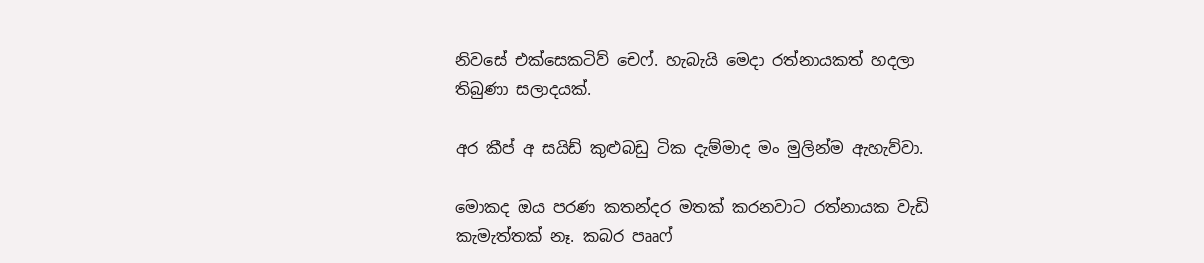නිවසේ එක්සෙකටිව් චෙෆ්. හැබැයි මෙදා රත්නායකත් හදලා තිබුණා සලාදයක්.

අර කීප් අ සයිඩ් කුළුබඩු ටික දැම්මාද මං මුලින්ම ඇහැව්වා.

මොකද ඔය පරණ කතන්දර මතක් කරනවාට රත්නායක වැඩි කැමැත්තක් නෑ. කබර පෲෆ්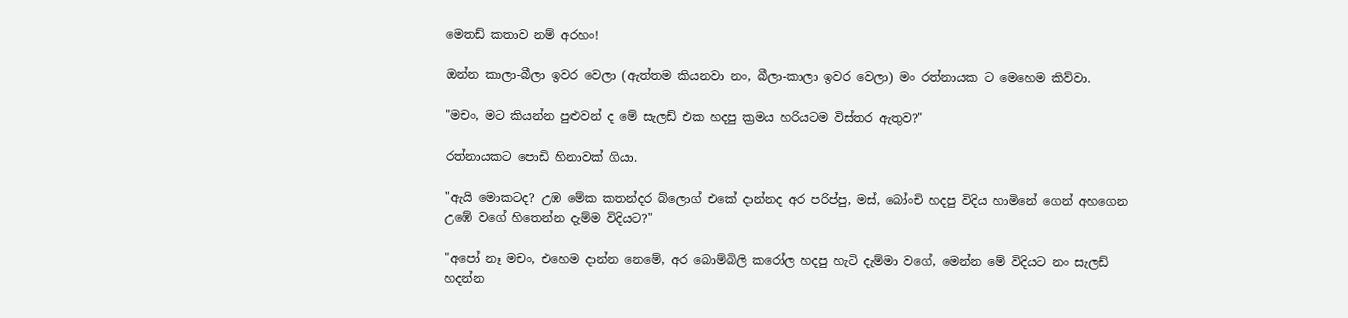මෙතඩ් කතාව නම් අරහං!

ඔන්න කාලා-බීලා ඉවර වෙලා (ඇත්තම කියනවා නං, බීලා-කාලා ඉවර වෙලා) මං රත්නායක ට මෙහෙම කිව්වා.

"මචං, මට කියන්න පුළුවන් ද මේ සැලඩ් එක හදපු ක්‍රමය හරියටම විස්තර ඇතුව?"

රත්නායකට පොඩි හිනාවක් ගියා.

"ඇයි මොකටද? උඹ මේක කතන්දර බ්ලොග් එකේ දාන්නද අර පරිප්පු, මස්, බෝංචි හදපු විදිය හාමිනේ ගෙන් අහගෙන උඹේ වගේ හිතෙන්න දැම්ම විදියට?"

"අපෝ නෑ මචං, එහෙම දාන්න නෙමේ, අර බොම්බිලි කරෝල හදපු හැටි දැම්මා වගේ, මෙන්න මේ විදියට නං සැලඩ් හදන්න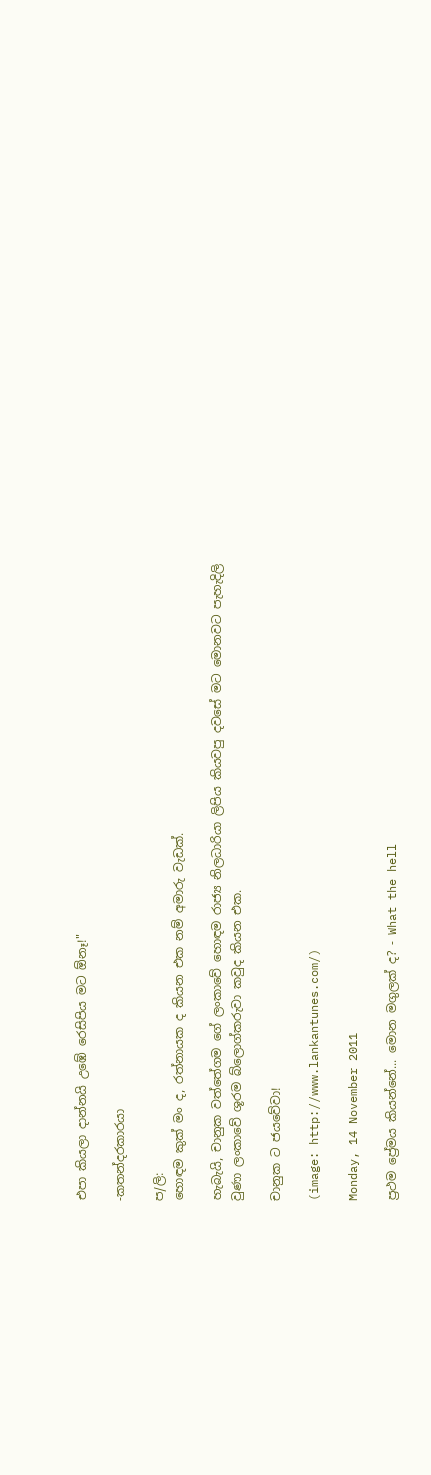එපා කියලා දාන්නයි උඹේ රෙසිපිය මට ඕනෑ!"

-කතන්දරකාරයා

ප/ලි:
හොඳම කුක් මං ද, රත්නායක ද කියන එක නම් අමාරු වැඩක්.

හැබැයි, චානුක වත්තේගම ගේ ලංකාවේ හොඳම රාජ්‍ය නිලධාරියා ලිපිය කියවපු දවසේ මට මොනවට පැහැදිලි වුණා ලංකාවේ ශූරම බ්ලොග්කරුවා කවුද කියන එක.

චානුක ට ජයවේවා!

(image: http://www.lankantunes.com/)

Monday, 14 November 2011

ප්‍රථම ප්‍රේමය කියන්නේ... මොන මගුලක් ද? - What the hell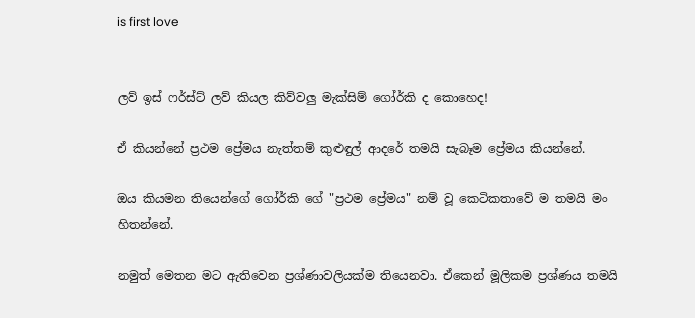is first love


ලව් ඉස් ෆර්ස්ට් ලව් කියල කිව්වලු මැක්සිම් ගෝර්කි ද කොහෙද!

ඒ කියන්නේ ප්‍රථම ප්‍රේමය නැත්තම් කුළුඳුල් ආදරේ තමයි සැබෑම ප්‍රේමය කියන්නේ.

ඔය කියමන තියෙන්ගේ ගෝර්කි ගේ "ප්‍රථම ප්‍රේමය" නම් වූ කෙටිකතාවේ ම තමයි මං හිතන්නේ.

නමුත් මෙතන මට ඇතිවෙන ප්‍රශ්ණාවලියක්ම තියෙනවා. ඒකෙන් මූලිකම ප්‍රශ්ණය තමයි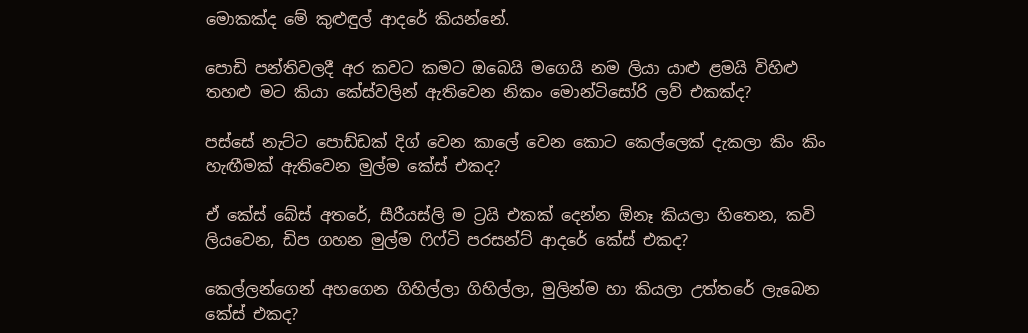මොකක්ද මේ කුළුඳුල් ආදරේ කියන්නේ.

පොඩි පන්තිවලදී අර කවට කමට ඔබෙයි මගෙයි නම ලියා යාළු ළමයි විහිළු තහළු මට කියා කේස්වලින් ඇතිවෙන නිකං මොන්ටිසෝරි ලව් එකක්ද?

පස්සේ නැට්ට පොඩ්ඩක් දිග් වෙන කාලේ වෙන කොට කෙල්ලෙක් දැකලා කිං කිං හැඟීමක් ඇතිවෙන මුල්ම කේස් එකද?

ඒ කේස් බේස් අතරේ, සීරීයස්ලි ම ට්‍රයි එකක් දෙන්න ඕනෑ කියලා හිතෙන, කවි ලියවෙන, ඩිප ගහන මුල්ම ෆිෆ්ටි පරසන්ට් ආදරේ කේස් එකද?

කෙල්ලන්ගෙන් අහගෙන ගිහිල්ලා ගිහිල්ලා, මුලින්ම හා කියලා උත්තරේ ලැබෙන කේස් එකද?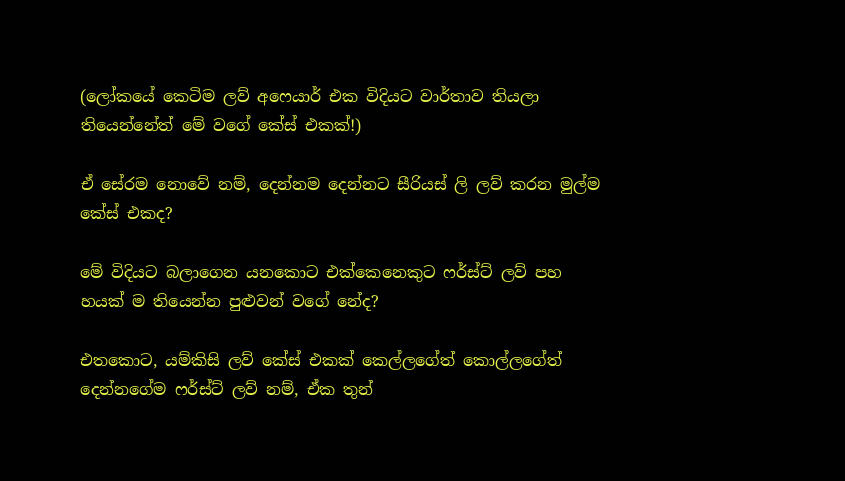(ලෝකයේ කෙටිම ලව් අෆෙයාර් එක විදියට වාර්තාව තියලා තියෙන්නේත් මේ වගේ කේස් එකක්!)

ඒ සේරම නොවේ නම්, දෙන්නම දෙන්නට සීරියස් ලි ලව් කරන මුල්ම කේස් එකද?

මේ විදියට බලාගෙන යනකොට එක්කෙනෙකුට ෆර්ස්ට් ලව් පහ හයක් ම තියෙන්න පුළුවන් වගේ නේද?

එතකොට, යම්කිසි ලව් කේස් එකක් කෙල්ලගේත් කොල්ලගේත් දෙන්නගේම ෆර්ස්ට් ලව් නම්, ඒක තුන්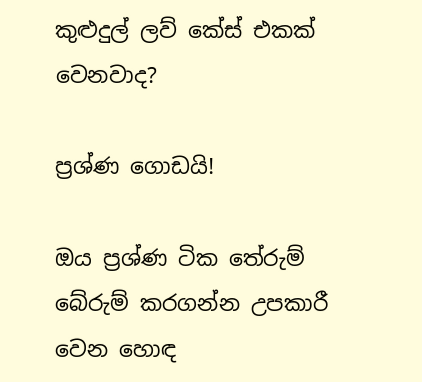කුළුදුල් ලව් කේස් එකක් වෙනවාද?

ප්‍රශ්ණ ගොඩයි!

ඔය ප්‍රශ්ණ ටික තේරුම් බේරුම් කරගන්න උපකාරී වෙන හොඳ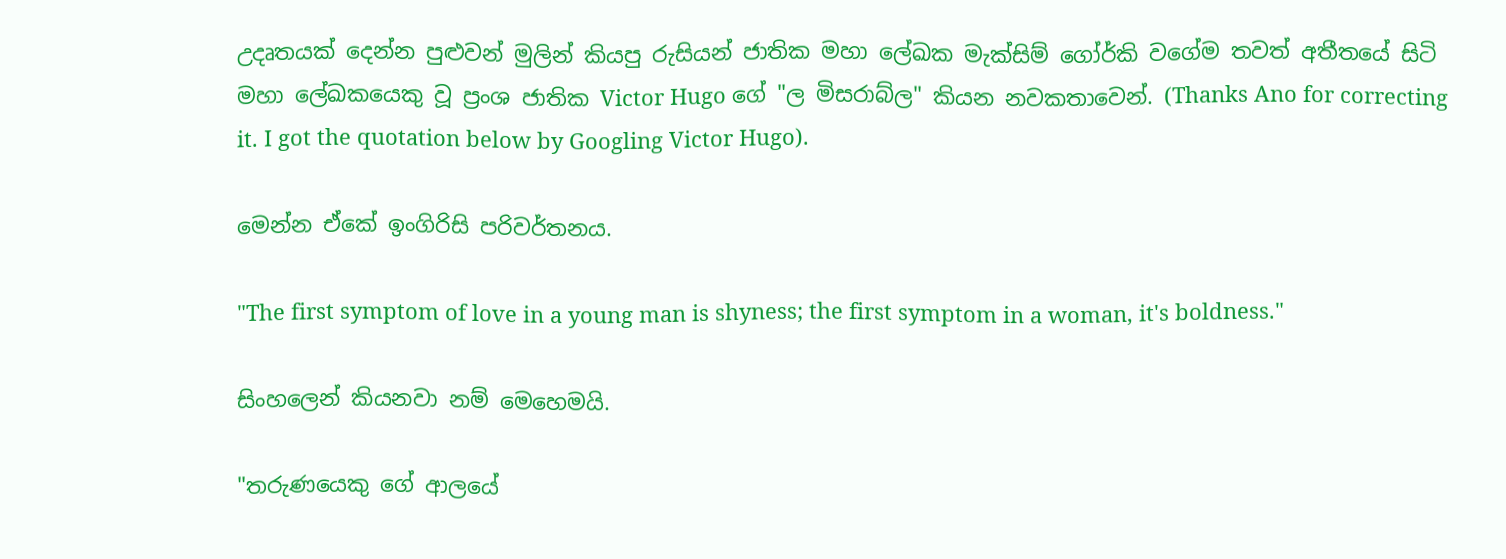උදෘතයක් දෙන්න පුළුවන් මුලින් කියපු රුසියන් ජාතික මහා ලේඛක මැක්සිම් ගෝර්කි වගේම තවත් අතීතයේ සිටි මහා ලේඛකයෙකු වූ ප්‍රංශ ජාතික Victor Hugo ගේ "ල මිසරාබ්ල" කියන නවකතාවෙන්. (Thanks Ano for correcting it. I got the quotation below by Googling Victor Hugo).

මෙන්න ඒකේ ඉංගිරිසි පරිවර්තනය.

"The first symptom of love in a young man is shyness; the first symptom in a woman, it's boldness."

සිංහලෙන් කියනවා නම් මෙහෙමයි.

"තරුණයෙකු ගේ ආලයේ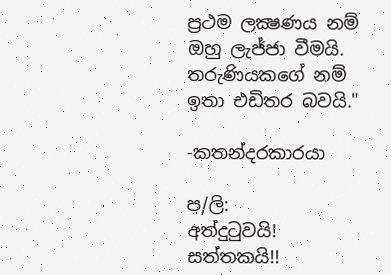ප්‍රථම ලක්‍ෂණය නම් ඔහු ලැජ්ජා වීමයි. තරුණියකගේ නම් ඉතා එඩිතර බවයි."

-කතන්දරකාරයා

ප/ලි:
අත්දුටුවයි! සත්තකයි!!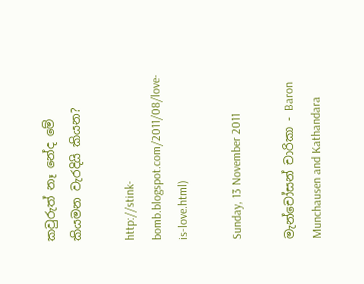කවුරුත් නෑ නේද මේ කියමන වැරදියි කියන?

http://stink-bomb.blogspot.com/2011/08/love-is-love.html)

Sunday, 13 November 2011

මැන්චෝසන් චාරිකා - Baron Munchausen and Kathandara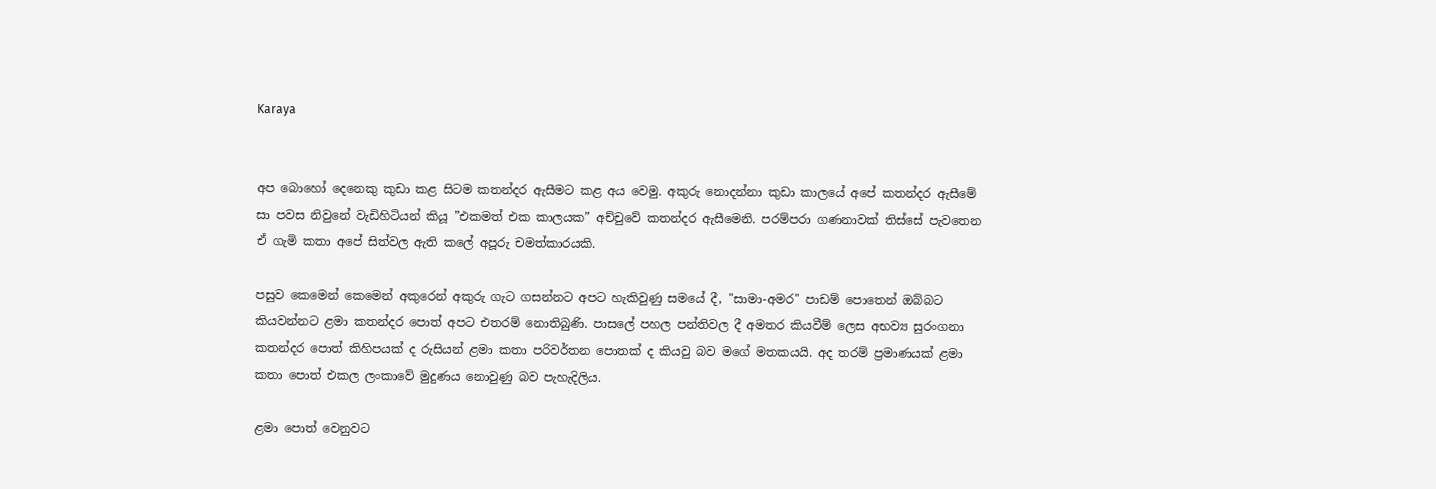Karaya


අප බොහෝ දෙනෙකු කුඩා කළ සිටම කතන්දර ඇසීමට කළ අය වෙමු. අකුරු නොදන්නා කුඩා කාලයේ අපේ කතන්දර ඇසීමේ සා පවස නිවුනේ වැඩිහිටියන් කියූ ”එකමත් එක කාලයක” අච්චුවේ කතන්දර ඇසීමෙනි. පරම්පරා ගණනාවක් තිස්සේ පැවතෙන ඒ ගැමි කතා අපේ සිත්වල ඇති කලේ අපූරු චමත්කාරයකි.

පසුව කෙමෙන් කෙමෙන් අකුරෙන් අකුරු ගැට ගසන්නට අපට හැකිවුණු සමයේ දී, "සාමා-අමර" පාඩම් පොතෙන් ඔබ්බට කියවන්නට ළමා කතන්දර පොත් අපට එතරම් නොතිබුණි. පාසලේ පහල පන්තිවල දී අමතර කියවීම් ලෙස අභව්‍ය සුරංගනා කතන්දර පොත් කිහිපයක් ද රුසියන් ළමා කතා පරිවර්තන පොතක් ද කියවු බව මගේ මතකයයි. අද තරම් ප්‍රමාණයක් ළමා කතා පොත් එකල ලංකාවේ මුදුණය නොවුණු බව පැහැදිලිය.

ළමා පොත් වෙනුවට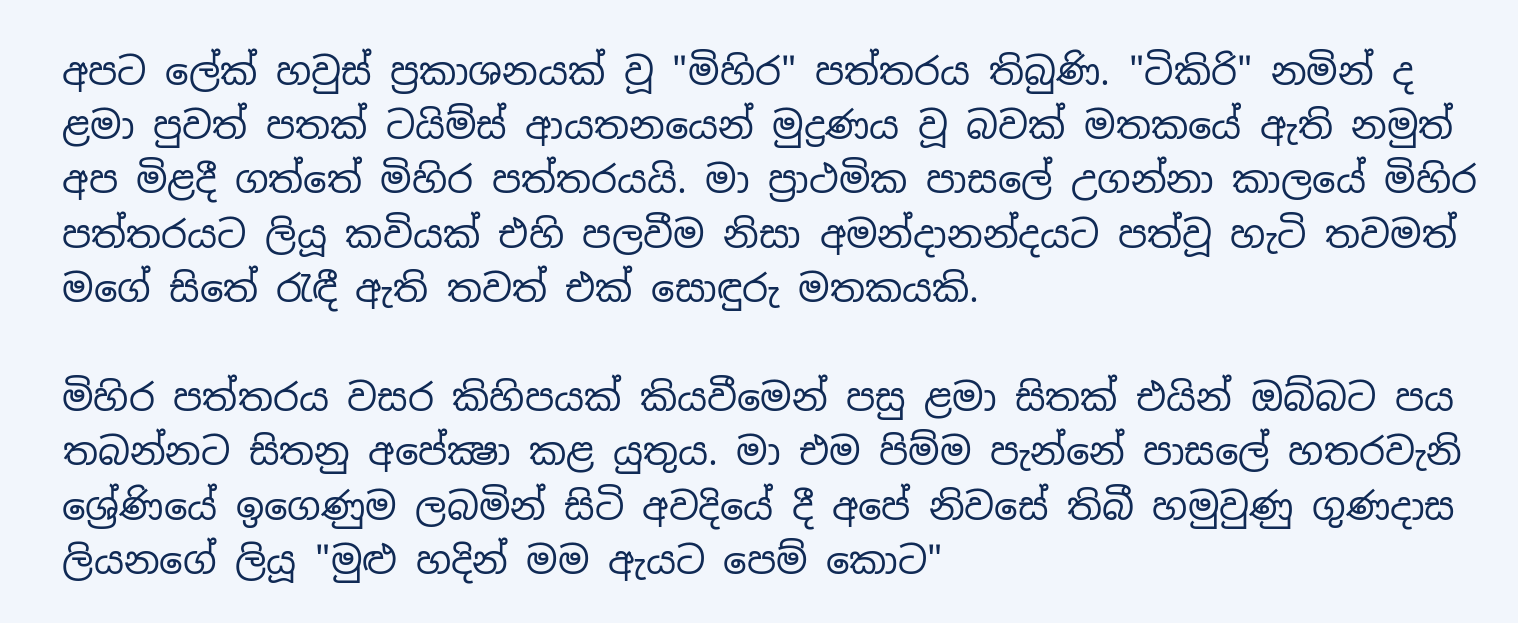අපට ලේක් හවුස් ප්‍රකාශනයක් වූ "මිහිර" පත්තරය තිබුණි. "ටිකිරි" නමින් ද ළමා පුවත් පතක් ටයිම්ස් ආයතනයෙන් මුද්‍රණය වූ බවක් මතකයේ ඇති නමුත් අප මිළදී ගත්තේ මිහිර පත්තරයයි. මා ප්‍රාථමික පාසලේ උගන්නා කාලයේ මිහිර පත්තරයට ලියූ කවියක් එහි පලවීම නිසා අමන්දානන්දයට පත්වූ හැටි තවමත් මගේ සිතේ රැඳී ඇති තවත් එක් සොඳුරු මතකයකි.

මිහිර පත්තරය වසර කිහිපයක් කියවීමෙන් පසු ළමා සිතක් එයින් ඔබ්බට පය තබන්නට සිතනු අපේක්‍ෂා කළ යුතුය. මා එම පිම්ම පැන්නේ පාසලේ හතරවැනි ශ්‍රේණියේ ඉගෙණුම ලබමින් සිටි අවදියේ දී අපේ නිවසේ තිබී හමුවුණු ගුණදාස ලියනගේ ලියූ "මුළු හදින් මම ඇයට පෙම් කොට"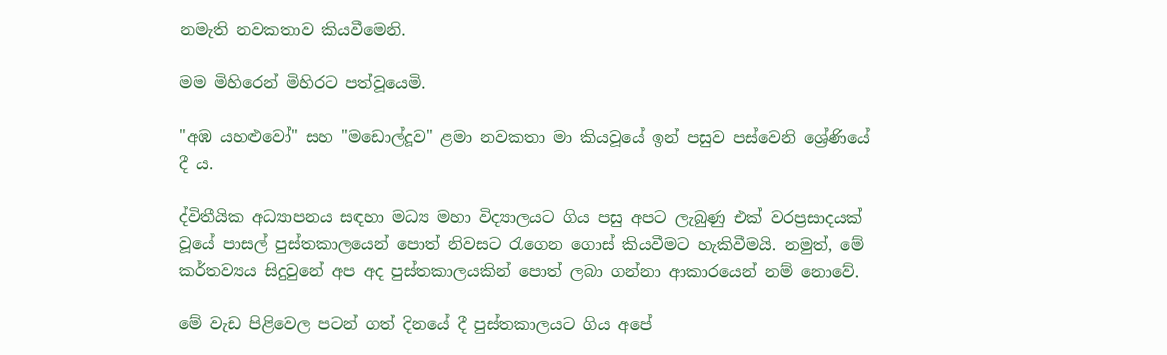නමැති නවකතාව කියවීමෙනි.

මම මිහිරෙන් මිහිරට පත්වූයෙමි.

"අඹ යහළුවෝ" සහ "මඩොල්දූව" ළමා නවකතා මා කියවූයේ ඉන් පසුව පස්වෙනි ශ්‍රේණියේ දී ය.

ද්විතීයික අධ්‍යාපනය සඳහා මධ්‍ය මහා විද්‍යාලයට ගිය පසු අපට ලැබුණු එක් වරප්‍රසාදයක් වූයේ පාසල් පුස්තකාලයෙන් පොත් නිවසට රැගෙන ගොස් කියවීමට හැකිවීමයි. නමුත්, මේ කර්තව්‍යය සිදුවුනේ අප අද පුස්තකාලයකින් පොත් ලබා ගන්නා ආකාරයෙන් නම් නොවේ.

මේ වැඩ පිළිවෙල පටන් ගත් දිනයේ දී පුස්තකාලයට ගිය අපේ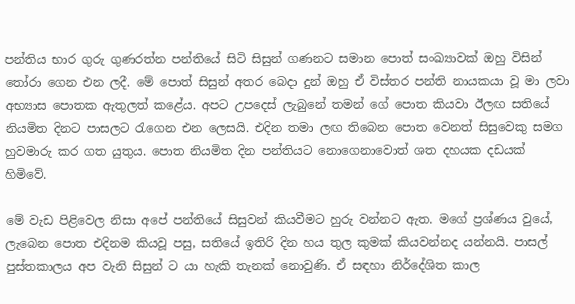පන්තිය භාර ගුරු ගුණරත්න පන්තියේ සිටි සිසුන් ගණනට සමාන පොත් සංඛ්‍යාවක් ඔහු විසින් තෝරා ගෙන එන ලදී. මේ පොත් සිසුන් අතර බෙදා දුන් ඔහු ඒ විස්තර පන්ති නායකයා වූ මා ලවා අභ්‍යාස පොතක ඇතුලත් කළේය. අපට උපදෙස් ලැබුනේ තමන් ගේ පොත කියවා ඊලඟ සතියේ නියමිත දිනට පාසලට රැගෙන එන ලෙසයි. එදින තමා ලඟ තිබෙන පොත වෙනත් සිසුවෙකු සමග හුවමාරු කර ගත යුතුය. පොත නියමිත දින පන්තියට නොගෙනාවොත් ශත දහයක දඩයක් හිමිවේ.

මේ වැඩ පිළිවෙල නිසා අපේ පන්තියේ සිසුවන් කියවීමට හුරු වන්නට ඇත. මගේ ප්‍රශ්ණය වුයේ, ලැබෙන පොත එදිනම කියවූ පසු, සතියේ ඉතිරි දින හය තුල කුමක් කියවන්නද යන්නයි. පාසල් පුස්තකාලය අප වැනි සිසුන් ට යා හැකි තැනක් නොවුණි. ඒ සඳහා නිර්දේශිත කාල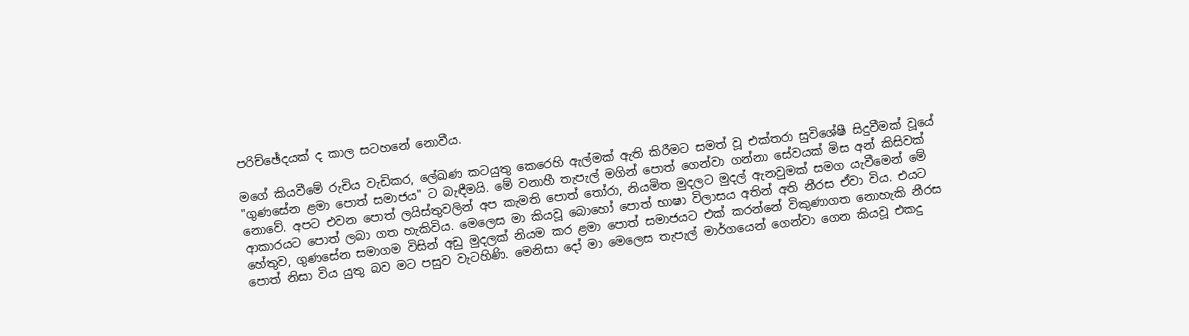පරිච්ඡේදයක් ද කාල සටහනේ නොවීය.

මගේ කියවීමේ රුචිය වැඩිකර, ලේඛණ කටයුතු කෙරෙහි ඇල්මක් ඇති කිරීමට සමත් වූ එක්තරා සුවිශේෂී සිදුවීමක් වූයේ "ගුණසේන ළමා පොත් සමාජය" ට බැඳීමයි. මේ වනාහී තැපැල් මගින් පොත් ගෙන්වා ගන්නා සේවයක් මිස අන් කිසිවක් නොවේ. අපට එවන පොත් ලයිස්තුවලින් අප කැමති පොත් තෝරා, නියමිත මුදලට මුදල් ඇනවුමක් සමග යැවීමෙන් මේ ආකාරයට පොත් ලබා ගත හැකිවිය. මෙලෙස මා කියවූ බොහෝ පොත් භාෂා විලාසය අතින් අති නීරස ඒවා විය. එයට හේතුව, ගුණසේන සමාගම විසින් අඩු මුදලක් නියම කර ළමා පොත් සමාජයට එක් කරන්නේ විකුණාගත නොහැකි නීරස පොත් නිසා විය යුතු බව මට පසුව වැටහිණි. මෙනිසා දෝ මා මෙලෙස තැපැල් මාර්ගයෙන් ගෙන්වා ගෙන කියවූ එකදු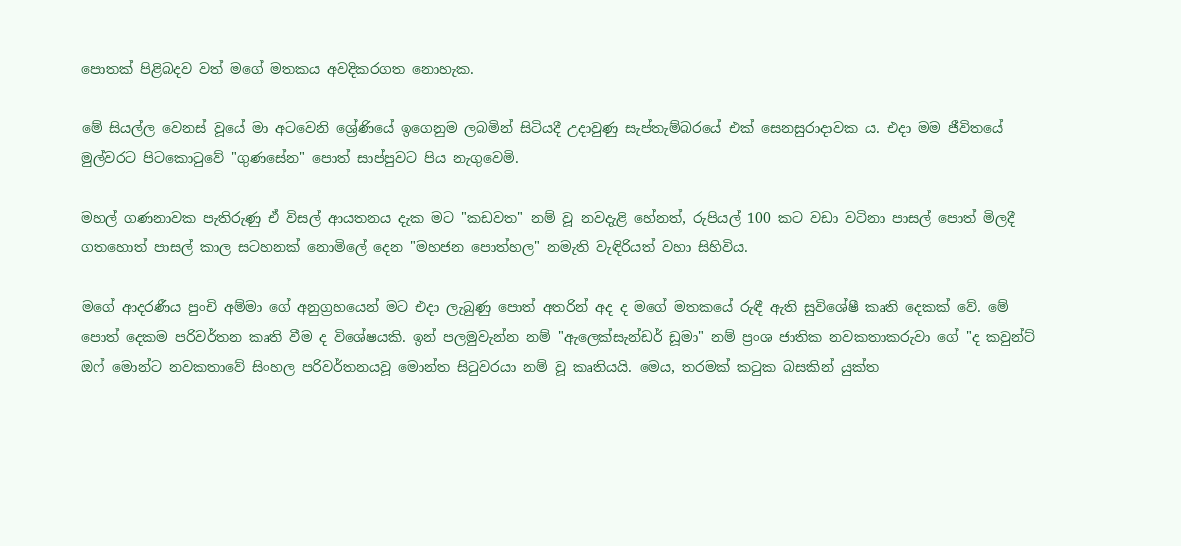පොතක් පිළිබදව වත් මගේ මතකය අවදිකරගත නොහැක.

මේ සියල්ල වෙනස් වූයේ මා අටවෙනි ශ්‍රේණියේ ඉගෙනුම ලබමින් සිටියදී උදාවුණු සැප්තැම්බරයේ එක් සෙනසුරාදාවක ය. එදා මම ජීවිතයේ මුල්වරට පිටකොටුවේ "ගුණසේන" පොත් සාප්පුවට පිය නැගුවෙමි.

මහල් ගණනාවක පැතිරුණු ඒ විසල් ආයතනය දැක මට "කඩවත" නම් වූ නවදැළි හේනත්, රුපියල් 100 කට වඩා වටිනා පාසල් පොත් මිලදී ගතහොත් පාසල් කාල සටහනක් නොමිලේ දෙන "මහජන පොත්හල" නමැති වැඳිරියත් වහා සිහිවිය.

මගේ ආදරණීය පුංචි අම්මා ගේ අනුග්‍රහයෙන් මට එදා ලැබුණු පොත් අතරින් අද ද මගේ මතකයේ රුඳී ඇති සුවිශේෂී කෘති දෙකක් වේ. මේ පොත් දෙකම පරිවර්තන කෘති වීම ද විශේෂයකි. ඉන් පලමුවැන්න නම් "ඇලෙක්සැන්ඩර් ඩූමා" නම් ප්‍රංශ ජාතික නවකතාකරුවා ගේ "ද කවුන්ට් ඔෆ් මොන්ට නවකතාවේ සිංහල පරිවර්තනයවූ මොන්ත සිටුවරයා නම් වූ කෘතියයි. මෙය, තරමක් කටුක බසකින් යුක්ත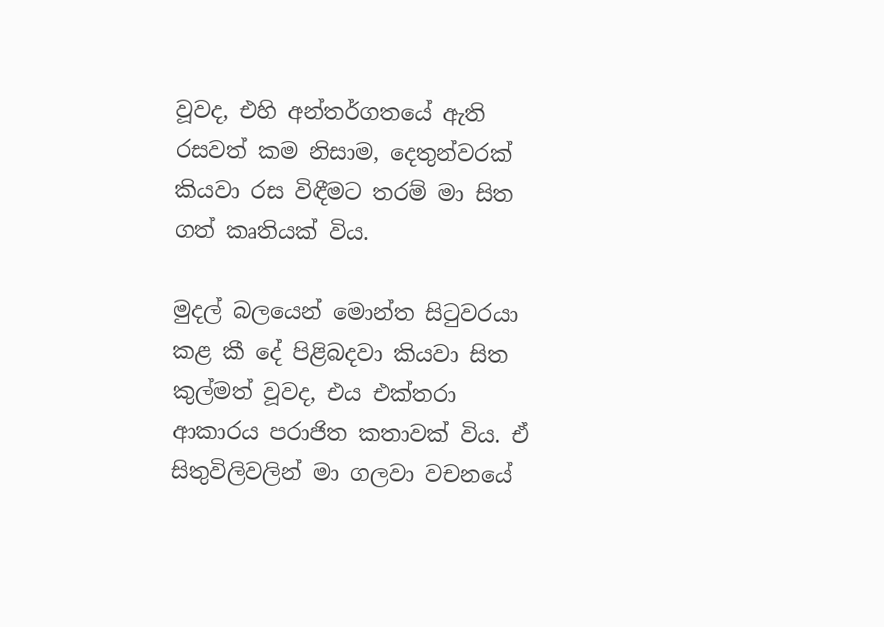වූවද, එහි අන්තර්ගතයේ ඇති රසවත් කම නිසාම, දෙතුන්වරක් කියවා රස විඳීමට තරම් මා සිත ගත් කෘතියක් විය.

මුදල් බලයෙන් මොන්ත සිටුවරයා කළ කී දේ පිළිබදවා කියවා සිත කුල්මත් වූවද, එය එක්තරා ආකාරය පරාජිත කතාවක් විය. ඒ සිතුවිලිවලින් මා ගලවා වචනයේ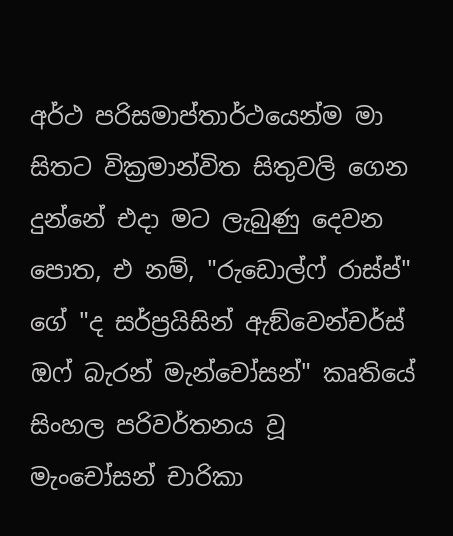අර්ථ පරිසමාප්තාර්ථයෙන්ම මා සිතට වික්‍රමාන්විත සිතුවලි ගෙන දුන්නේ එදා මට ලැබුණු දෙවන පොත, එ නම්, "රුඩොල්ෆ් රාස්ප්" ගේ "ද සර්ප්‍රයිසින් ඇඞ්වෙන්චර්ස් ඔෆ් බැරන් මැන්චෝසන්" කෘතියේ සිංහල පරිවර්තනය වූ මැංචෝසන් චාරිකා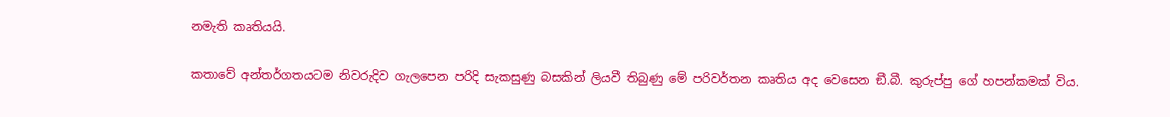නමැති කෘතියයි.

කතාවේ අන්තර්ගතයටම නිවරුදිව ගැලපෙන පරිදි සැකසුණු බසකින් ලියවී තිබුණු මේ පරිවර්තන කෘතිය අද වෙසෙන ඞී.බී. කුරුප්පු ගේ හපන්කමක් විය.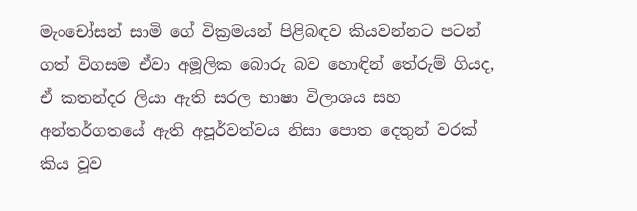මැංචෝසන් සාමි ගේ වික්‍රමයන් පිළිබඳව කියවන්නට පටන් ගත් විගසම ඒවා අමූලික බොරු බව හොඳින් තේරුම් ගියද, ඒ කතන්දර ලියා ඇති සරල භාෂා විලාශය සහ අන්තර්ගතයේ ඇති අපූර්වත්වය නිසා පොත දෙතුන් වරක් කිය වූව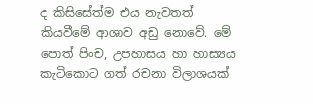ද කිසිසේත්ම එය නැවතත් කියවීමේ ආශාව අඩු නොවේ. මේ පොත් පිංච, උපහාසය හා හාස්‍යය කැටිකොට ගත් රචනා විලාශයක්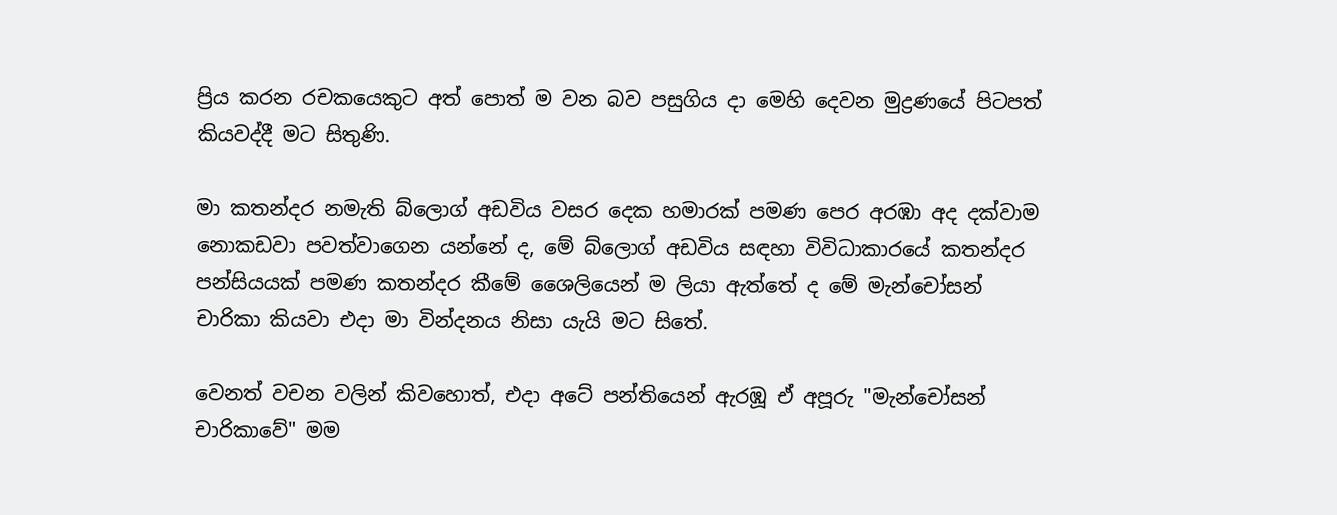ප්‍රිය කරන රචකයෙකුට අත් පොත් ම වන බව පසුගිය දා මෙහි දෙවන මුද්‍රණයේ පිටපත් කියවද්දී මට සිතුණි.

මා කතන්දර නමැති බ්ලොග් අඩවිය වසර දෙක හමාරක් පමණ පෙර අරඹා අද දක්වාම නොකඩවා පවත්වාගෙන යන්නේ ද, මේ බ්ලොග් අඩවිය සඳහා විවිධාකාරයේ කතන්දර පන්සියයක් පමණ කතන්දර කීමේ ශෛලියෙන් ම ලියා ඇත්තේ ද මේ මැන්චෝසන් චාරිකා කියවා එදා මා වින්දනය නිසා යැයි මට සිතේ.

වෙනත් වචන වලින් කිවහොත්, එදා අටේ පන්තියෙන් ඇරඹූ ඒ අපූරු "මැන්චෝසන් චාරිකාවේ" මම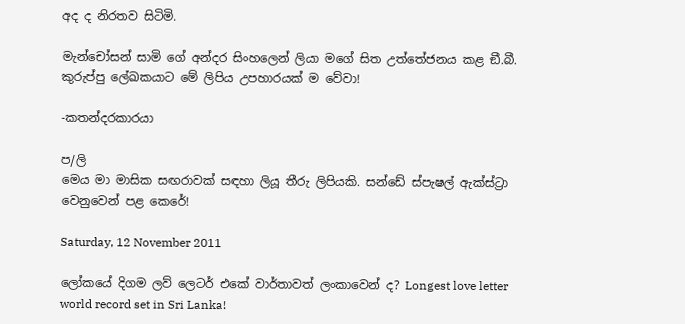අද ද නිරතව සිටිමි.

මැන්චෝසන් සාමි ගේ අන්දර සිංහලෙන් ලියා මගේ සිත උත්තේජනය කළ ඞී.බී. කුරුප්පු ලේඛකයාට මේ ලිපිය උපහාරයක් ම වේවා!

-කතන්දරකාරයා

ප/ලි
මෙය මා මාසික සඟරාවක් සඳහා ලියූ තීරු ලිපියකි. සන්ඩේ ස්පැෂල් ඇක්ස්ට්‍රා වෙනුවෙන් පළ කෙරේ!

Saturday, 12 November 2011

ලෝකයේ දිගම ලව් ලෙටර් එකේ වාර්තාවත් ලංකාවෙන් ද? Longest love letter world record set in Sri Lanka!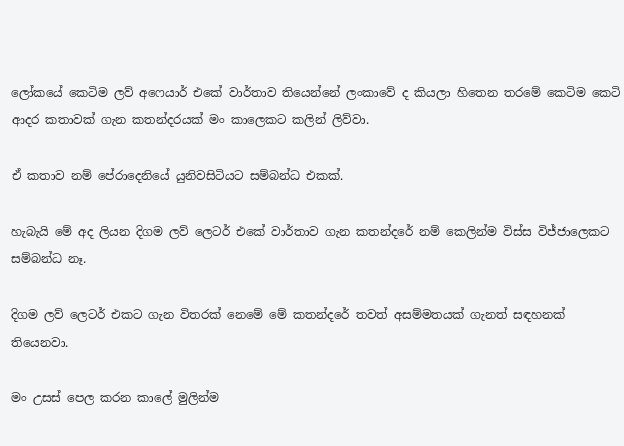ලෝකයේ කෙටිම ලව් අෆෙයාර් එකේ වාර්තාව තියෙන්නේ ලංකාවේ ද කියලා හිතෙන තරමේ කෙටිම කෙටි ආදර කතාවක් ගැන කතන්දරයක් මං කාලෙකට කලින් ලිව්වා.

ඒ කතාව නම් පේරාදෙනියේ යුනිවසිටියට සම්බන්ධ එකක්.

හැබැයි මේ අද ලියන දිගම ලව් ලෙටර් එකේ වාර්තාව ගැන කතන්දරේ නම් කෙලින්ම විස්ස විජ්ජාලෙකට සම්බන්ධ නෑ.

දිගම ලව් ලෙටර් එකට ගැන විතරක් නෙමේ මේ කතන්දරේ තවත් අසම්මතයක් ගැනත් සඳහනක් තියෙනවා.

මං උසස් පෙල කරන කාලේ මුලින්ම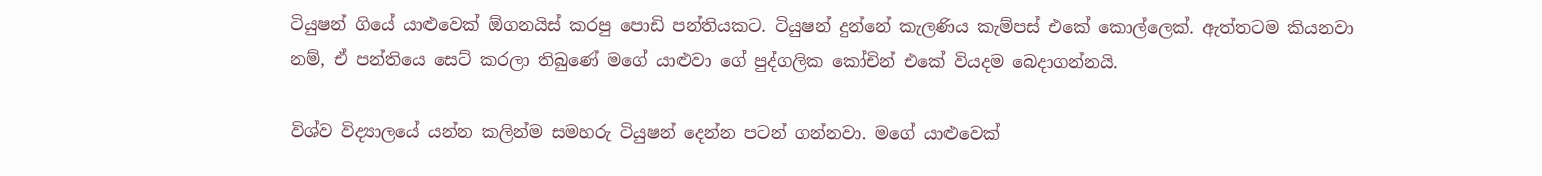ටියුෂන් ගියේ යාළුවෙක් ඕගනයිස් කරපු පොඩි පන්තියකට. ටියුෂන් දුන්නේ කැලණිය කැම්පස් එකේ කොල්ලෙක්. ඇත්තටම කියනවා නම්, ඒ පන්තියෙ සෙට් කරලා තිබුණේ මගේ යාළුවා ගේ පුද්ගලික කෝචින් එකේ වියදම බෙදාගන්නයි.

විශ්ව විද්‍යාලයේ යන්න කලින්ම සමහරු ටියුෂන් දෙන්න පටන් ගන්නවා. මගේ යාළුවෙක්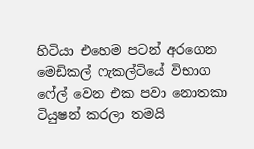හිටියා එහෙම පටන් අරගෙන මෙඩිකල් ෆැකල්ටියේ විභාග ෆේල් වෙන එක පවා නොතකා ටියුෂන් කරලා තමයි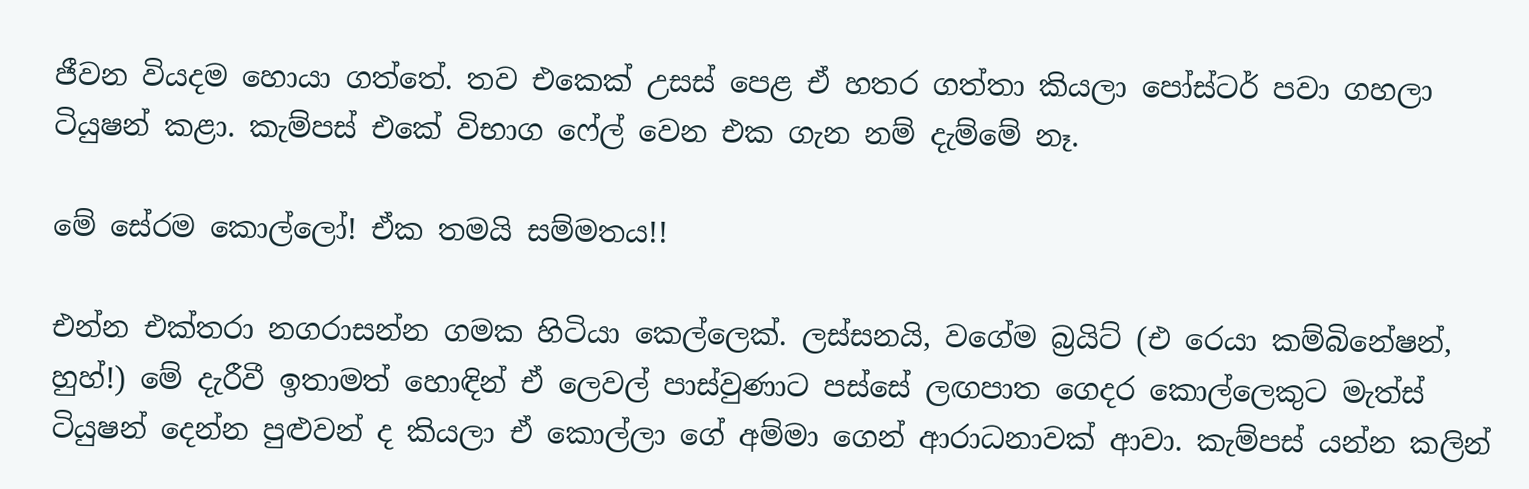ජීවන වියදම හොයා ගත්තේ. තව එකෙක් උසස් පෙළ ඒ හතර ගත්තා කියලා පෝස්ටර් පවා ගහලා ටියුෂන් කළා. කැම්පස් එකේ විභාග ෆේල් වෙන එක ගැන නම් දැම්මේ නෑ.

මේ සේරම කොල්ලෝ! ඒක තමයි සම්මතය!!

එන්න එක්තරා නගරාසන්න ගමක හිටියා කෙල්ලෙක්. ලස්සනයි, වගේම බ්‍රයිට් (එ රෙයා කම්බිනේෂන්, හුහ්!) මේ දැරීවී ඉතාමත් හොඳින් ඒ ලෙවල් පාස්වුණාට පස්සේ ලඟපාත ගෙදර කොල්ලෙකුට මැත්ස් ටියුෂන් දෙන්න පුළුවන් ද කියලා ඒ කොල්ලා ගේ අම්මා ගෙන් ආරාධනාවක් ආවා. කැම්පස් යන්න කලින්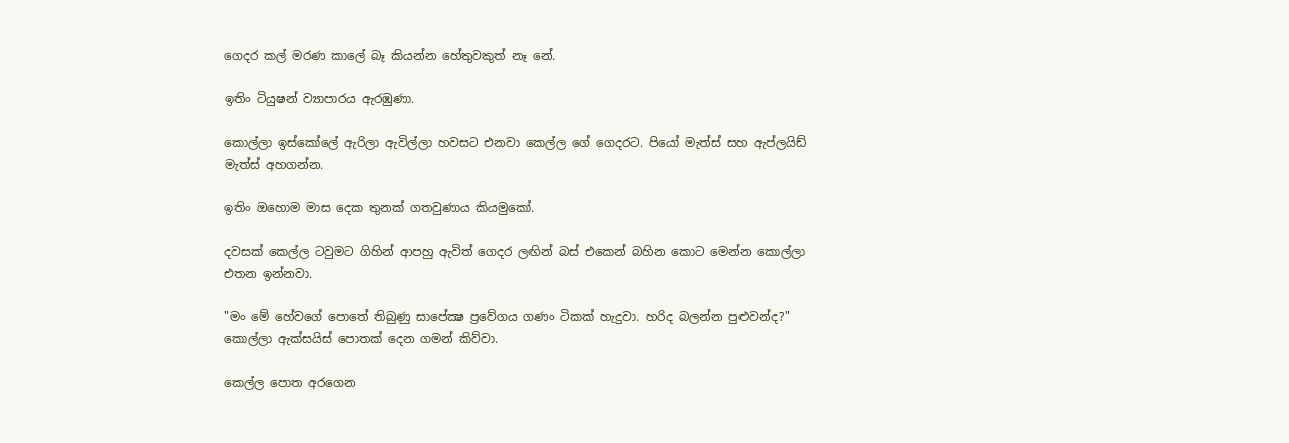ගෙදර කල් මරණ කාලේ බෑ කියන්න හේතුවකුත් නෑ නේ.

ඉතිං ටියුෂන් ව්‍යාපාරය ඇරඹුණා.

කොල්ලා ඉස්කෝලේ ඇරිලා ඇවිල්ලා හවසට එනවා කෙල්ල ගේ ගෙදරට. පියෝ මැත්ස් සහ ඇප්ලයිඩ් මැත්ස් අහගන්න.

ඉතිං ඔහොම මාස දෙක තුනක් ගතවුණාය කියමුකෝ.

දවසක් කෙල්ල ටවුමට ගිහින් ආපහු ඇවිත් ගෙදර ලඟින් බස් එකෙන් බහින කොට මෙන්න කොල්ලා එතන ඉන්නවා.

"මං මේ හේවගේ පොතේ තිබුණු සාපේක්‍ෂ ප්‍රවේගය ගණං ටිකක් හැදුවා. හරිද බලන්න පුළුවන්ද?" කොල්ලා ඇක්සයිස් පොතක් දෙන ගමන් කිව්වා.

කෙල්ල පොත අරගෙන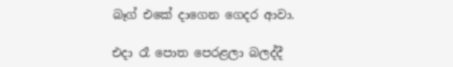බෑග් එකේ දාගෙන ගෙදර ආවා.

එදා රෑ පොත පෙරළලා බලද්දී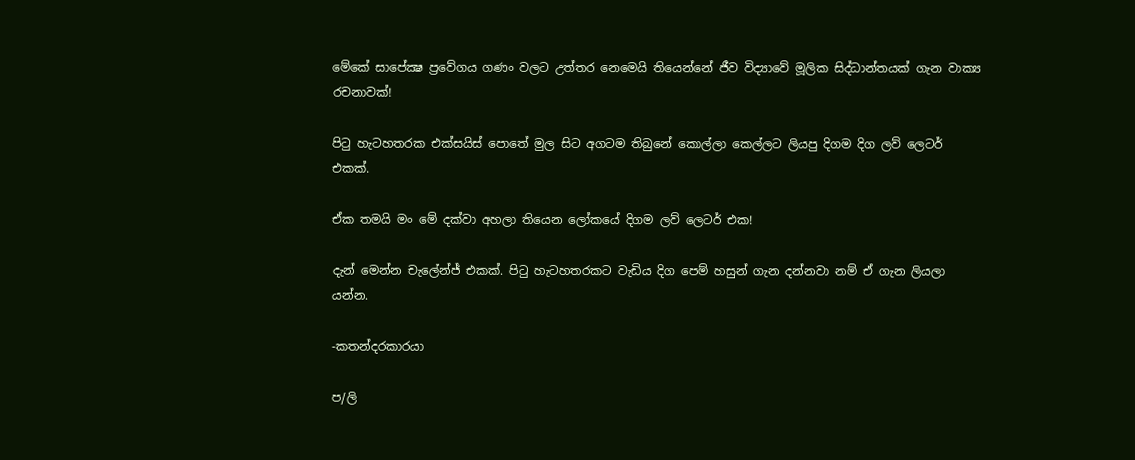මේකේ සාපේක්‍ෂ ප්‍රවේගය ගණං වලට උත්තර නෙමෙයි තියෙන්නේ ජීව විද්‍යාවේ මූලික සිද්ධාන්තයක් ගැන වාක්‍ය රචනාවක්!

පිටු හැටහතරක එක්සයිස් පොතේ මුල සිට අගටම තිබුනේ කොල්ලා කෙල්ලට ලියපු දිගම දිග ලව් ලෙටර් එකක්.

ඒක තමයි මං මේ දක්වා අහලා තියෙන ලෝකයේ දිගම ලව් ලෙටර් එක!

දැන් මෙන්න චැලේන්ජ් එකක්. පිටු හැටහතරකට වැඩිය දිග පෙම් හසුන් ගැන දන්නවා නම් ඒ ගැන ලියලා යන්න.

-කතන්දරකාරයා

ප/ලි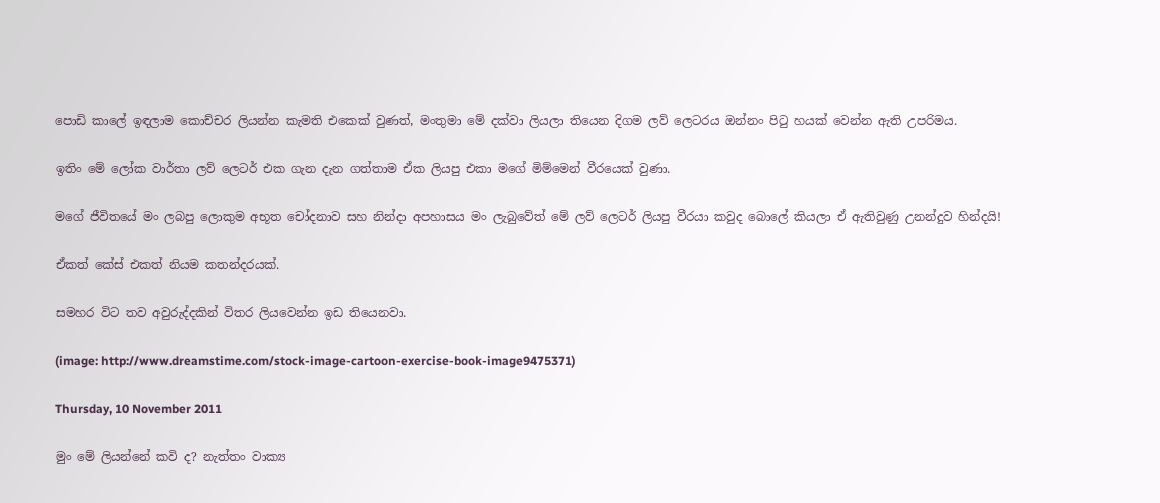පොඩි කාලේ ඉඳලාම කොච්චර ලියන්න කැමති එකෙක් වුණත්, මංතුමා මේ දක්වා ලියලා තියෙන දිගම ලව් ලෙටරය ඔන්නං පිටු හයක් වෙන්න ඇති උපරිමය.

ඉතිං මේ ලෝක වාර්තා ලව් ලෙටර් එක ගැන දැන ගත්තාම ඒක ලියපු එකා මගේ මිම්මෙන් වීරයෙක් වුණා.

මගේ ජීවිතයේ මං ලබපු ලොකුම අභූත චෝදනාව සහ නින්දා අපහාසය මං ලැබුවේත් මේ ලව් ලෙටර් ලියපු වීරයා කවුද බොලේ කියලා ඒ ඇතිවුණු උනන්දුව හින්දයි!

ඒකත් කේස් එකත් නියම කතන්දරයක්.

සමහර විට තව අවුරුද්දකින් විතර ලියවෙන්න ඉඩ තියෙනවා.

(image: http://www.dreamstime.com/stock-image-cartoon-exercise-book-image9475371)

Thursday, 10 November 2011

මුං මේ ලියන්නේ කවි ද? නැත්තං වාක්‍ය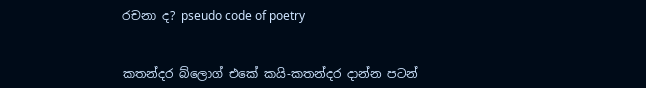රචනා ද? pseudo code of poetry


කතන්දර බ්ලොග් එකේ කයි-කතන්දර දාන්න පටන්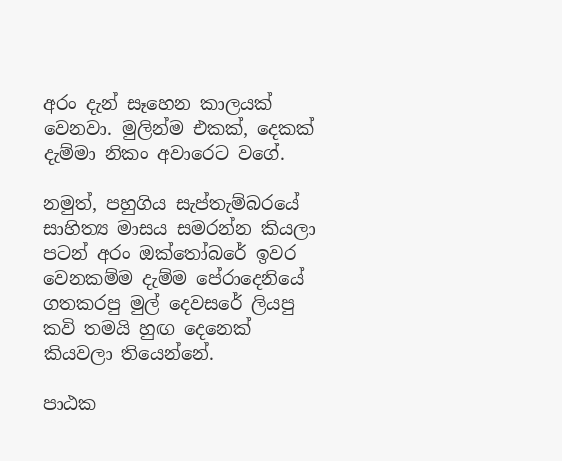අරං දැන් සෑහෙන කාලයක් වෙනවා. මුලින්ම එකක්, දෙකක් දැම්මා නිකං අවාරෙට වගේ.

නමුත්, පහුගිය සැප්තැම්බරයේ සාහිත්‍ය මාසය සමරන්න කියලා පටන් අරං ඔක්තෝබරේ ඉවර වෙනකම්ම දැම්ම පේරාදෙනියේ ගතකරපු මුල් දෙවසරේ ලියපු කවි තමයි හුඟ දෙනෙක් කියවලා තියෙන්නේ.

පාඨක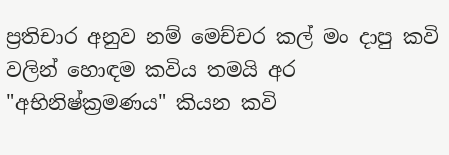ප්‍රතිචාර අනුව නම් මෙච්චර කල් මං දාපු කවි වලින් හොඳම කවිය තමයි අර "අභිනිෂ්ක්‍රමණය" කියන කවි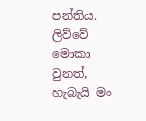පන්තිය. ලිව්වේ මොකා වුනත්, හැබැයි මං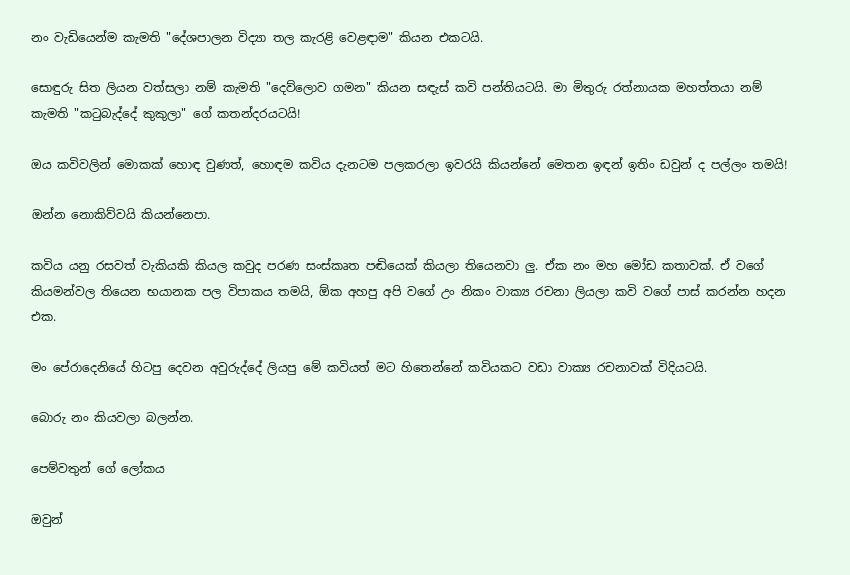නං වැඩියෙන්ම කැමති "දේශපාලන විද්‍යා තල කැරළි වෙළඳාම" කියන එකටයි.

සොඳුරු සිත ලියන වත්සලා නම් කැමති "දෙව්ලොව ගමන" කියන සඳැස් කවි පන්තියටයි. මා මිතුරු රත්නායක මහත්තයා නම් කැමති "කටුබැද්දේ කුකුලා" ගේ කතන්දරයටයි!

ඔය කවිවලින් මොකක් හොඳ වුණත්, හොඳම කවිය දැනටම පලකරලා ඉවරයි කියන්නේ මෙතන ඉඳන් ඉතිං ඩවුන් ද පල්ලං තමයි!

ඔන්න නොකිව්වයි කියන්නෙපා.

කවිය යනු රසවත් වැකියකි කියල කවුද පරණ සංස්කෘත පඬියෙක් කියලා තියෙනවා ලු. ඒක නං මහ මෝඩ කතාවක්. ඒ වගේ කියමන්වල තියෙන භයානක පල විපාකය තමයි, ඕක අහපු අපි වගේ උං නිකං වාක්‍ය රචනා ලියලා කවි වගේ පාස් කරන්න හදන එක.

මං පේරාදෙනියේ හිටපු දෙවන අවුරුද්දේ ලියපු මේ කවියත් මට හිතෙන්නේ කවියකට වඩා වාක්‍ය රචනාවක් විදියටයි.

බොරු නං කියවලා බලන්න.

පෙම්වතුන් ගේ ලෝකය

ඔවුන්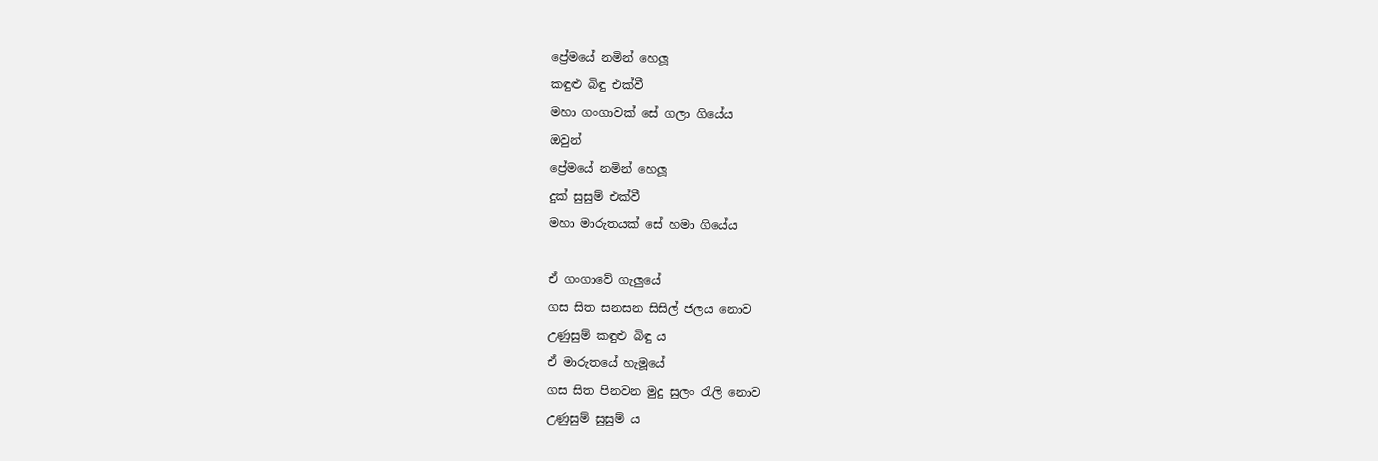ප්‍රේමයේ නමින් හෙලූ
කඳුළු බිඳු එක්වී
මහා ගංගාවක් සේ ගලා ගියේය
ඔවුන්
ප්‍රේමයේ නමින් හෙලූ
දුක් සුසුම් එක්වී
මහා මාරුතයක් සේ හමා ගියේය

ඒ ගංගාවේ ගැලුයේ
ගස සිත සනසන සිසිල් ජලය නොව
උණුසුම් කඳුළු බිඳු ය
ඒ මාරුතයේ හැමූයේ
ගස සිත පිනවන මුදු සුලං රැලි නොව
උණුසුම් සුසුම් ය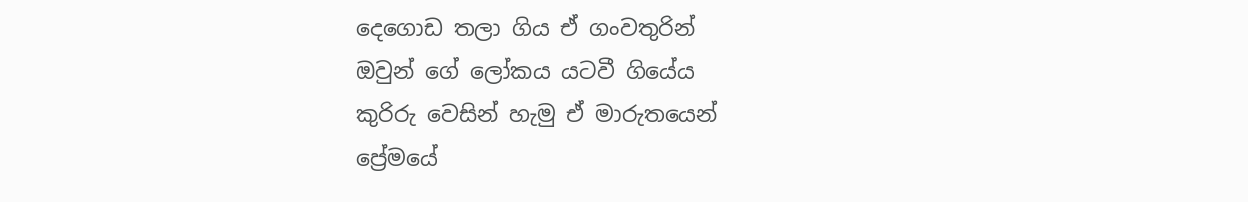දෙගොඩ තලා ගිය ඒ ගංවතුරින්
ඔවුන් ගේ ලෝකය යටවී ගියේය
කුරිරු වෙසින් හැමු ඒ මාරුතයෙන්
ප්‍රේමයේ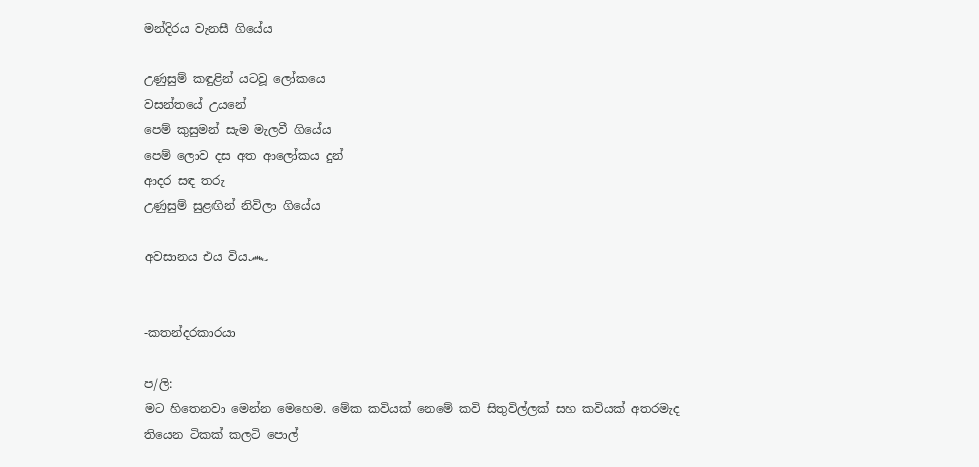මන්දිරය වැනසී ගියේය

උණුසුම් කඳුළින් යටවූ ලෝකයෙ
වසන්තයේ උයනේ
පෙම් කුසුමන් සැම මැලවී ගියේය
පෙම් ලොව දස අත ආලෝකය දුන්
ආදර සඳ තරු
උණුසුම් සුළඟින් නිවිලා ගියේය

අවසානය එය විය෴


-කතන්දරකාරයා

ප/ලි:
මට හිතෙනවා මෙන්න මෙහෙම. මේක කවියක් නෙමේ කවි සිතුවිල්ලක් සහ කවියක් අතරමැද තියෙන ටිකක් කලටි පොල්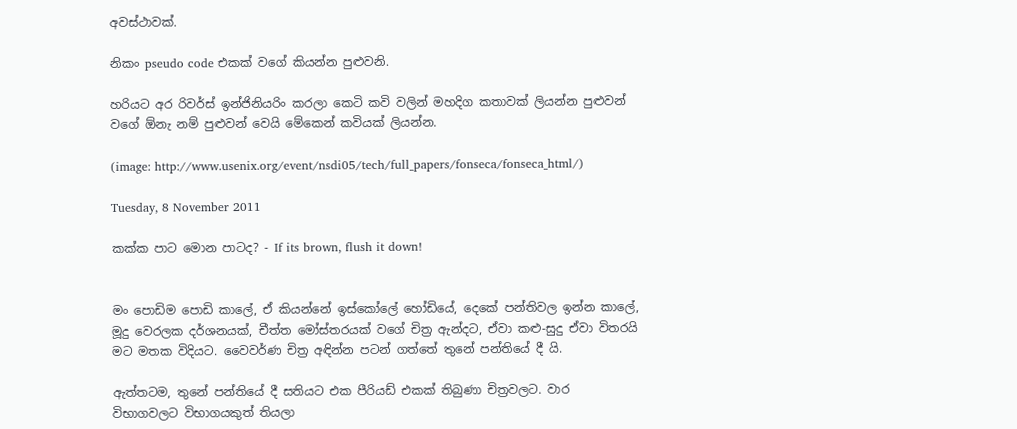අවස්ථාවක්.

නිකං pseudo code එකක් වගේ කියන්න පුළුවනි.

හරියට අර රිවර්ස් ඉන්ජිනියරිං කරලා කෙටි කවි වලින් මහදිග කතාවක් ලියන්න පුළුවන් වගේ ඕනැ නම් පුළුවන් වෙයි මේකෙන් කවියක් ලියන්න.

(image: http://www.usenix.org/event/nsdi05/tech/full_papers/fonseca/fonseca_html/)

Tuesday, 8 November 2011

කක්ක පාට මොන පාටද? - If its brown, flush it down!


මං පොඩිම පොඩි කාලේ, ඒ කියන්නේ ඉස්කෝලේ හෝඩියේ, දෙකේ පන්තිවල ඉන්න කාලේ, මූදු වෙරලක දර්ශනයක්, චීත්ත මෝස්තරයක් වගේ චිත්‍ර ඇන්දට, ඒවා කළු-සුදු ඒවා විතරයි මට මතක විදියට. වෛවර්ණ චිත්‍ර අඳින්න පටන් ගත්තේ තුනේ පන්තියේ දී යි.

ඇත්තටම, තුනේ පන්තියේ දී සතියට එක පීරියඩ් එකක් තිබුණා චිත්‍රවලට. වාර විභාගවලට විභාගයකුත් තියලා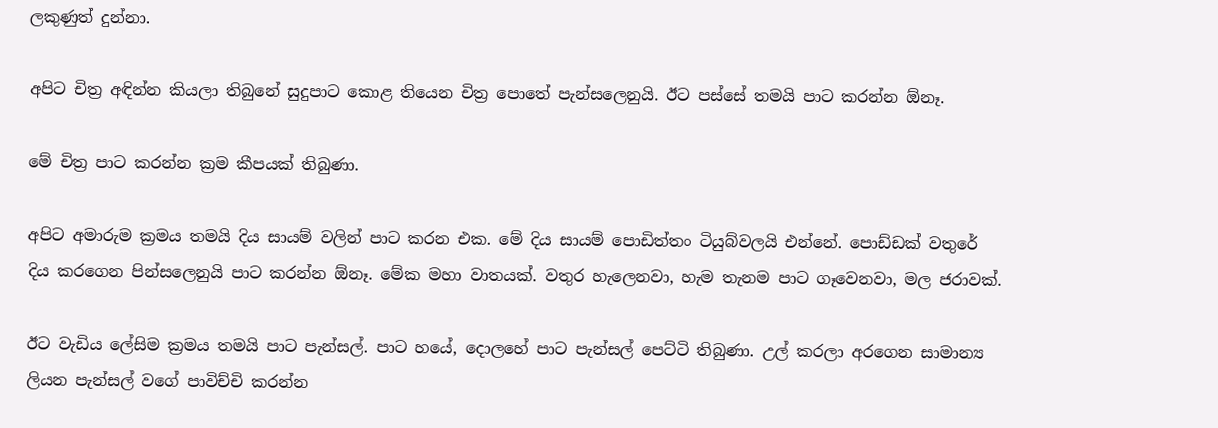ලකුණුත් දුන්නා.

අපිට චිත්‍ර අඳින්න කියලා තිබුනේ සුදුපාට කොළ තියෙන චිත්‍ර පොතේ පැන්සලෙනුයි. ඊට පස්සේ තමයි පාට කරන්න ඕනෑ.

මේ චිත්‍ර පාට කරන්න ක්‍රම කීපයක් තිබුණා.

අපිට අමාරුම ක්‍රමය තමයි දිය සායම් වලින් පාට කරන එක. මේ දිය සායම් පොඩිත්තං ටියුබ්වලයි එන්නේ. පොඩ්ඩක් වතුරේ දිය කරගෙන පින්සලෙනුයි පාට කරන්න ඕනෑ. මේක මහා වාතයක්. වතුර හැලෙනවා, හැම තැනම පාට ගෑවෙනවා, මල ජරාවක්.

ඊට වැඩිය ලේසිම ක්‍රමය තමයි පාට පැන්සල්. පාට හයේ, දොලහේ පාට පැන්සල් පෙට්ටි තිබුණා. උල් කරලා අරගෙන සාමාන්‍ය ලියන පැන්සල් වගේ පාවිච්චි කරන්න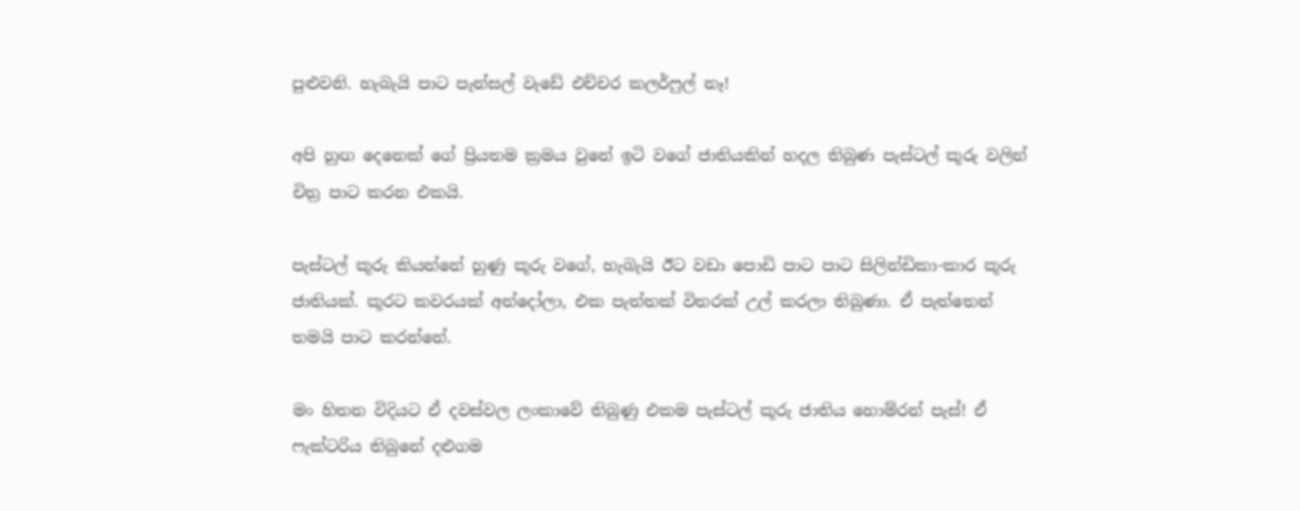පුළුවනි. හැබැයි පාට පැන්සල් වැඩේ එච්චර කලර්ෆුල් නෑ!

අපි හුඟ දෙනෙක් ගේ ප්‍රියතම ක්‍රමය වුනේ ඉටි වගේ ජාතියකින් හදල තිබුණ පැස්ටල් කූරු වලින් චිත්‍ර පාට කරන එකයි.

පැස්ටල් කූරු කියන්නේ හුණු කූරු වගේ, හැබැයි ඊට වඩා පොඩි පාට පාට සිලින්ඩිකා-කාර කූරු ජාතියක්. කූරට කවරයක් අන්දෝලා, එක පැත්තක් විතරක් උල් කරලා තිබුණා. ඒ පැත්තෙන් තමයි පාට කරන්නේ.

මං හිතන විදියට ඒ දවස්වල ලංකාවේ තිබුණු එකම පැස්ටල් කූරු ජාතිය හොම්රන් පැස්! ඒ ෆැක්ටරිය තිබුනේ දළුගම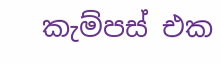කැම්පස් එක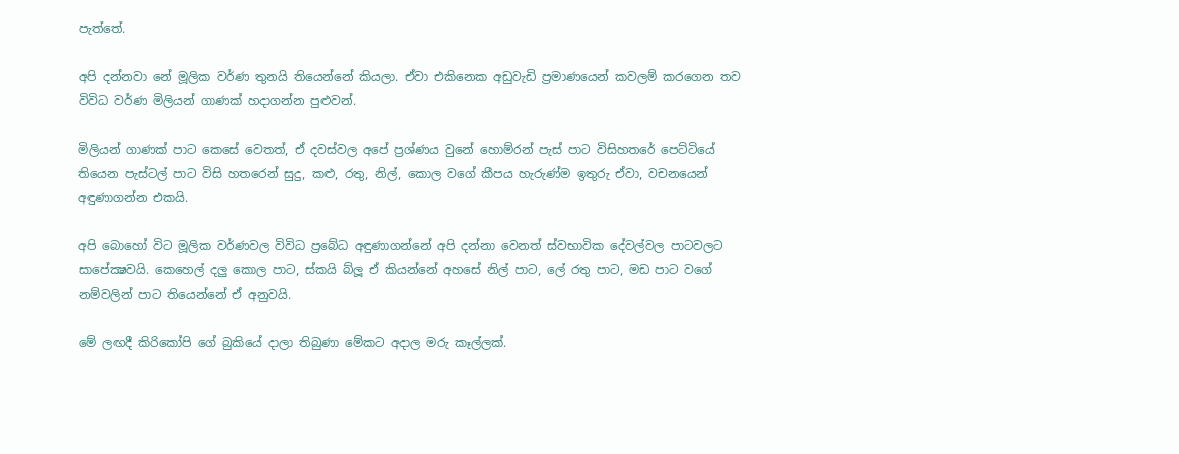පැත්තේ.

අපි දන්නවා නේ මූලික වර්ණ තුනයි තියෙන්නේ කියලා. ඒවා එකිනෙක අඩුවැඩි ප්‍රමාණයෙන් කවලම් කරගෙන තව විවිධ වර්ණ මිලියන් ගාණක් හදාගන්න පුළුවන්.

මිලියන් ගාණක් පාට කෙසේ වෙතත්, ඒ දවස්වල අපේ ප්‍රශ්ණය වුනේ හොම්රන් පැස් පාට විසිහතරේ පෙට්ටියේ තියෙන පැස්ටල් පාට විසි හතරෙන් සුදු, කළු, රතු, නිල්, කොල වගේ කීපය හැරුණ්ම ඉතුරු ඒවා, වචනයෙන් අඳුණාගන්න එකයි.

අපි බොහෝ විට මූලික වර්ණවල විවිධ ප්‍රබේධ අඳුණාගන්නේ අපි දන්නා වෙනත් ස්වභාවික දේවල්වල පාටවලට සාපේක්‍ෂවයි. කෙහෙල් දලු කොල පාට, ස්කයි බ්ලූ ඒ කියන්නේ අහසේ නිල් පාට, ලේ රතු පාට, මඩ පාට වගේ නම්වලින් පාට තියෙන්නේ ඒ අනුවයි.

මේ ලඟදී කිරිකෝපි ගේ බුකියේ දාලා තිබුණා මේකට අදාල මරු කෑල්ලක්.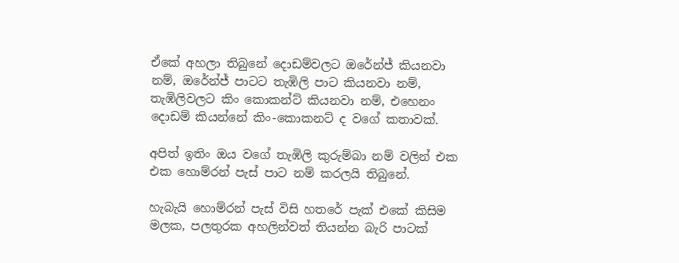ඒකේ අහලා තිබුනේ දොඩම්වලට ඔරේන්ජ් කියනවා නම්, ඔරේන්ජ් පාටට තැඹිලි පාට කියනවා නම්, තැඹිලිවලට කිං කොකන්ට් කියනවා නම්, එහෙනං දොඩම් කියන්නේ කිං-කොකනට් ද වගේ කතාවක්.

අපිත් ඉතිං ඔය වගේ තැඹිලි කුරුම්බා නම් වලින් එක එක හොම්රන් පැස් පාට නම් කරලයි තිබුනේ.

හැබැයි හොම්රන් පැස් විසි හතරේ පැක් එකේ කිසිම මලක, පලතුරක අහලින්වත් තියන්න බැරි පාටක්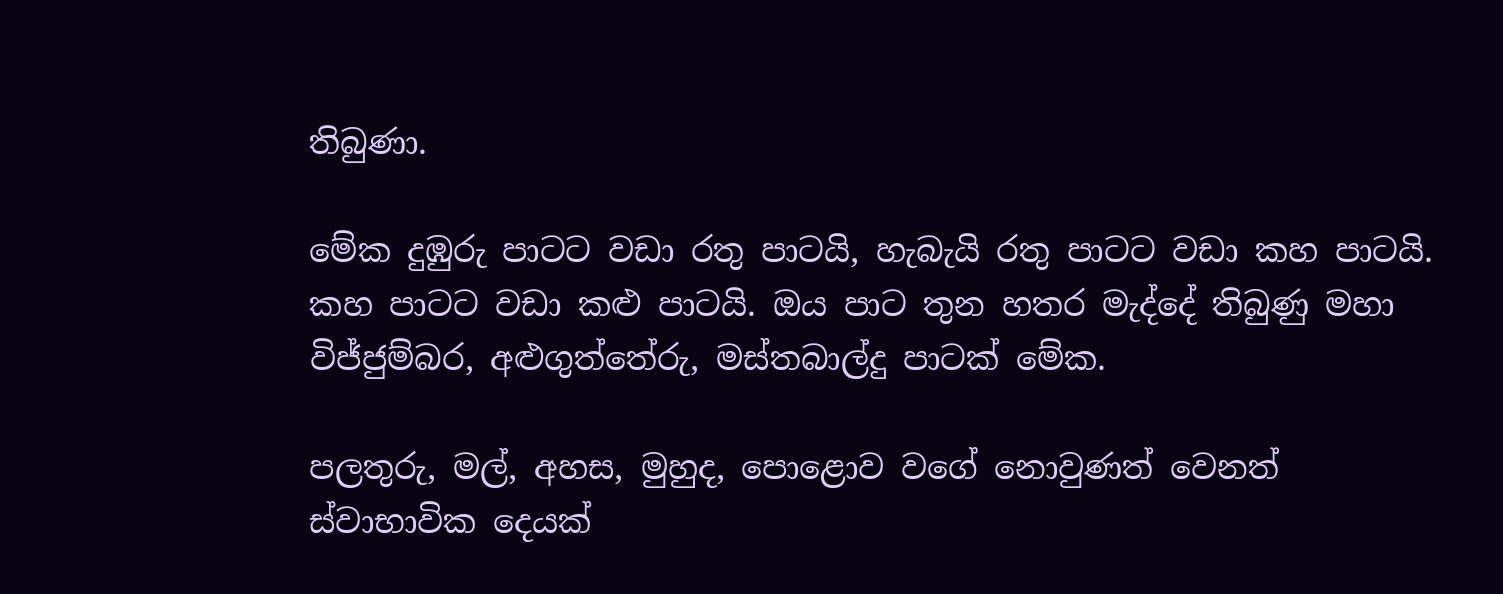තිබුණා.

මේක දුඹුරු පාටට වඩා රතු පාටයි, හැබැයි රතු පාටට වඩා කහ පාටයි. කහ පාටට වඩා කළු පාටයි. ඔය පාට තුන හතර මැද්දේ තිබුණු මහා විජ්ජුම්බර, අළුගුත්තේරු, මස්තබාල්දු පාටක් මේක.

පලතුරු, මල්, අහස, මුහුද, පොළොව වගේ නොවුණත් වෙනත් ස්වාභාවික දෙයක්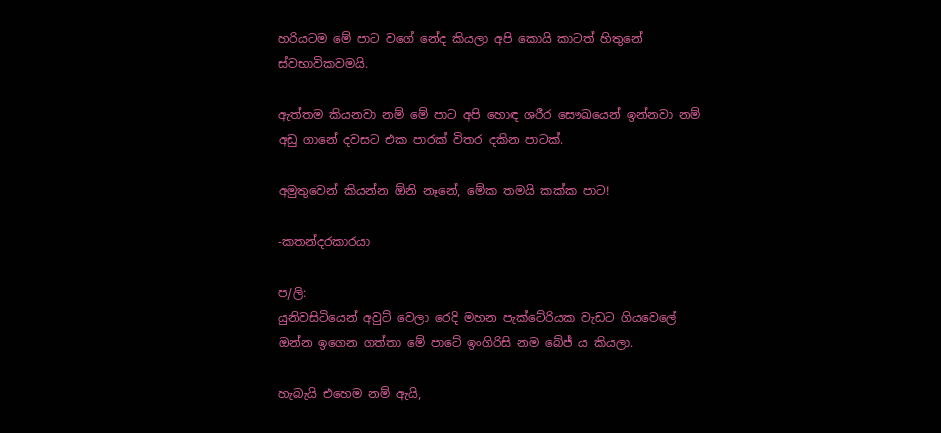හරියටම මේ පාට වගේ නේද කියලා අපි කොයි කාටත් හිතුනේ ස්වභාවිකවමයි.

ඇත්තම කියනවා නම් මේ පාට අපි හොඳ ශරීර සෞඛයෙන් ඉන්නවා නම් අඩු ගානේ දවසට එක පාරක් විතර දකින පාටක්.

අමුතුවෙන් කියන්න ඕනි නෑනේ, මේක තමයි කක්ක පාට!

-කතන්දරකාරයා

ප/ලි:
යුනිවසිටියෙන් අවුට් වෙලා රෙදි මහන පැක්ටේරියක වැඩට ගියවෙලේ ඔන්න ඉගෙන ගත්තා මේ පාටේ ඉංගිරිසි නම බේජ් ය කියලා.

හැබැයි එහෙම නම් ඇයි,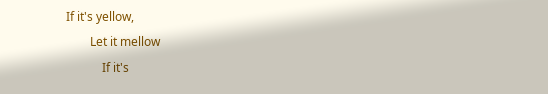If it's yellow,
        Let it mellow
            If it's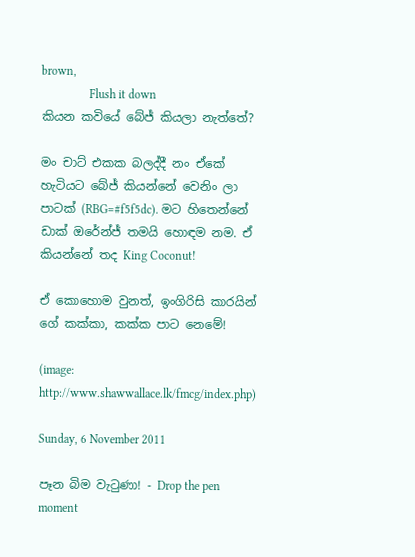brown,
                Flush it down
කියන කවියේ බේජ් කියලා නැත්තේ?

මං චාට් එකක බලද්දී නං ඒකේ හැටියට බේජ් කියන්නේ වෙනිං ලා පාටක් (RBG=#f5f5dc). මට හිතෙන්නේ ඩාක් ඔරේන්ජ් තමයි හොඳම නම. ඒ කියන්නේ තද King Coconut!

ඒ කොහොම වුනත්, ඉංගිරිසි කාරයින් ගේ කක්කා, කක්ක පාට නෙමේ!

(image: http://www.shawwallace.lk/fmcg/index.php)

Sunday, 6 November 2011

පෑන බිම වැටුණා! - Drop the pen moment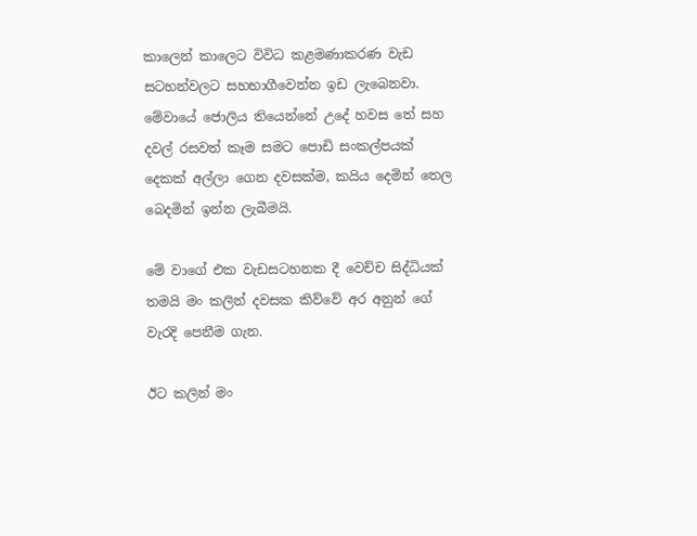කාලෙන් කාලෙට විවිධ කළමණාකරණ වැඩ සටහන්වලට සහභාගීවෙන්න ඉඩ ලැබෙනවා. මේවායේ ජොලිය තියෙන්නේ උදේ හවස තේ සහ දවල් රසවත් කෑම සමට පොඩි සංකල්පයක් දෙකක් අල්ලා ගෙන දවසක්ම, කයිය දෙමින් තෙල බෙදමින් ඉන්න ලැබීමයි.

මේ වාගේ එක වැඩසටහනක දී වෙච්ච සිද්ධියක් තමයි මං කලින් දවසක කිව්වේ අර අනුන් ගේ වැරදි පෙනීම ගැන.

ඊට කලින් මං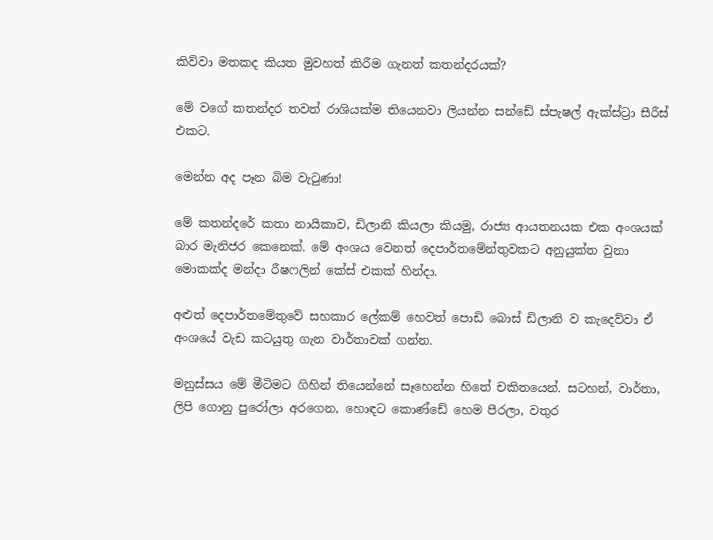කිව්වා මතකද කියත මුවහත් කිරීම ගැනත් කතන්දරයක්?

මේ වගේ කතන්දර තවත් රාශියක්ම තියෙනවා ලියන්න සන්ඩේ ස්පැෂල් ඇක්ස්ට්‍රා සීරීස් එකට.

මෙන්න අද පෑන බිම වැටුණා!

මේ කතන්දරේ කතා නායිකාව, ඩිලානි කියලා කියමු, රාජ්‍ය ආයතනයක එක අංශයක් බාර මැනිජර කෙනෙක්. මේ අංශය වෙනත් දෙපාර්තමේන්තුවකට අනුයුක්ත වුනා මොකක්ද මන්දා රීෂෆලින් කේස් එකක් හින්දා.

අළුත් දෙපාර්තමේතුවේ සහකාර ලේකම් හෙවත් පොඩි බොස් ඩිලානි ව කැදෙව්වා ඒ අංශයේ වැඩ කටයුතු ගැන වාර්තාවක් ගන්න.

මනුස්සය මේ මීටිමට ගිහින් තියෙන්නේ සෑහෙන්න හිතේ චකිතයෙන්. සටහන්, වාර්තා, ලිපි ගොනු පුරෝලා අරගෙන, හොඳට කොණ්ඩේ හෙම පීරලා, වතුර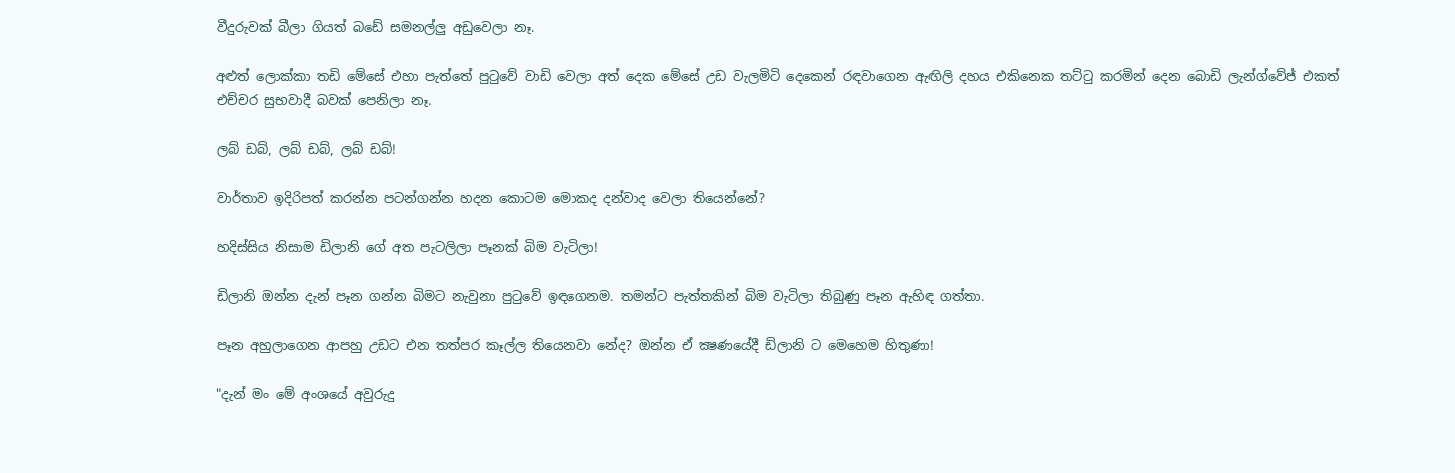වීදුරුවක් බීලා ගියත් බඩේ සමනල්ලු අඩුවෙලා නෑ.

අළුත් ලොක්කා තඩි මේසේ එහා පැත්තේ පුටුවේ වාඩි වෙලා අත් දෙක මේසේ උඩ වැලමිටි දෙකෙන් රඳවාගෙන ඇඟිලි දහය එකිනෙක තට්ටු කරමින් දෙන බොඩි ලැන්ග්වේජ් එකත් එච්චර සුභවාදී බවක් පෙනිලා නෑ.

ලබ් ඩබ්, ලබ් ඩබ්, ලබ් ඩබ්!

වාර්තාව ඉදිරිපත් කරන්න පටන්ගන්න හදන කොටම මොකද දන්වාද වෙලා තියෙන්නේ?

හදිස්සිය නිසාම ඩිලානි ගේ අත පැටලිලා පෑනක් බිම වැටිලා!

ඩිලානි ඔන්න දැන් පෑන ගන්න බිමට නැවුනා පුටුවේ ඉඳගෙනම. තමන්ට පැත්තකින් බිම වැටිලා තිබුණු පෑන ඇහිඳ ගත්තා.

පෑන අහුලාගෙන ආපහු උඩට එන තත්පර කෑල්ල තියෙනවා නේද? ඔන්න ඒ ක්‍ෂණයේදී ඩිලානි ට මෙහෙම හිතුණා!

"දැන් මං මේ අංශයේ අවුරුදු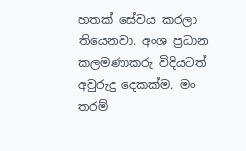හතක් සේවය කරලා තියෙනවා. අංශ ප්‍රධාන කලමණාකරු විදියටත් අවුරුදු දෙකක්ම. මං තරම්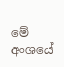මේ අංශයේ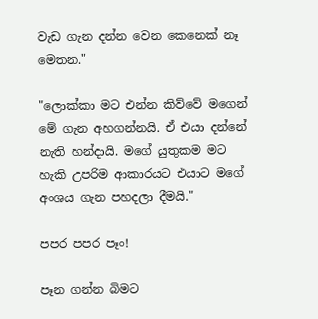වැඩ ගැන දන්න වෙන කෙනෙක් නෑ මෙතන."

"ලොක්කා මට එන්න කිව්වේ මගෙන් මේ ගැන අහගන්නයි. ඒ එයා දන්නේ නැති හන්දායි. මගේ යුතුකම මට හැකි උපරිම ආකාරයට එයාට මගේ අංශය ගැන පහදලා දීමයි."

පපර පපර පෑං!

පෑන ගන්න බිමට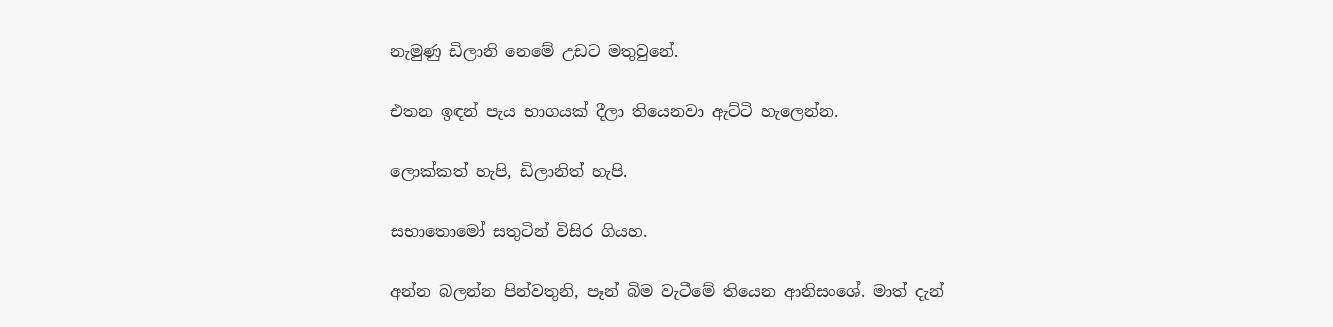නැමුණු ඩිලානි නෙමේ උඩට මතුවුනේ.

එතන ඉඳන් පැය භාගයක් දීලා තියෙනවා ඇට්ටි හැලෙන්න.

ලොක්කත් හැපි, ඩිලානිත් හැපි.

සභාතොමෝ සතුටින් විසිර ගියහ.

අන්න බලන්න පින්වතුනි, පෑන් බිම වැටීමේ තියෙන ආනිසංශේ. මාත් දැන්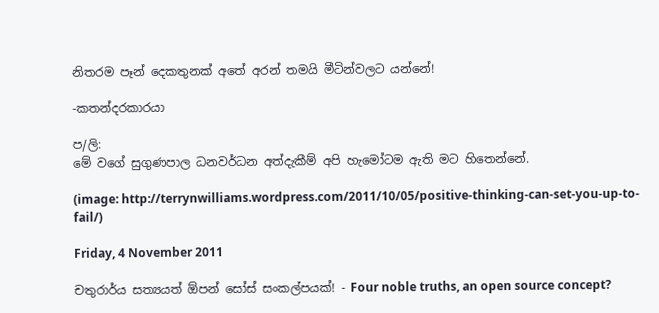නිතරම පෑන් දෙකතුනක් අතේ අරන් තමයි මීටින්වලට යන්නේ!

-කතන්දරකාරයා

ප/ලි:
මේ වගේ සුගුණපාල ධනවර්ධන අත්දැකීම් අපි හැමෝටම ඇති මට හිතෙන්නේ.

(image: http://terrynwilliams.wordpress.com/2011/10/05/positive-thinking-can-set-you-up-to-fail/)

Friday, 4 November 2011

චතුරාර්ය සත්‍යයත් ඕපන් සෝස් සංකල්පයක්! - Four noble truths, an open source concept?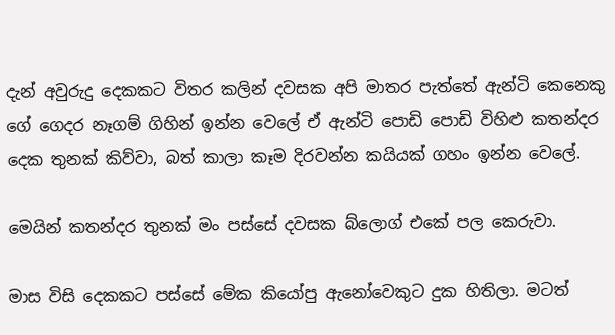දැන් අවුරුදු දෙකකට විතර කලින් දවසක අපි මාතර පැත්තේ ඇන්ටි කෙනෙකු ගේ ගෙදර නෑගම් ගිහින් ඉන්න වෙලේ ඒ ඇන්ටි පොඩි පොඩි විහිළු කතන්දර දෙක තුනක් කිව්වා, බත් කාලා කෑම දිරවන්න කයියක් ගහං ඉන්න වෙලේ.

මෙයින් කතන්දර තුනක් මං පස්සේ දවසක බ්ලොග් එකේ පල කෙරුවා.

මාස විසි දෙකකට පස්සේ මේක කියෝපු ඇනෝවෙකුට දුක හිතිලා. මටත්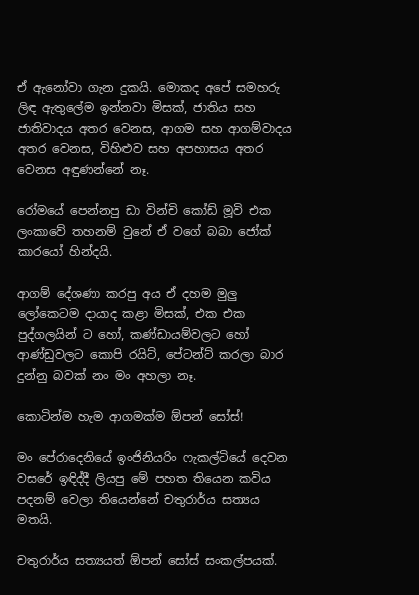ඒ ඇනෝවා ගැන දුකයි. මොකද අපේ සමහරු ලිඳ ඇතුලේම ඉන්නවා මිසක්, ජාතිය සහ ජාතිවාදය අතර වෙනස, ආගම සහ ආගම්වාදය අතර වෙනස, විහිළුව සහ අපහාසය අතර වෙනස අඳුණන්නේ නෑ.

රෝමයේ පෙන්නපු ඩා වින්චි කෝඩ් මූවි එක ලංකාවේ තහනම් වුනේ ඒ වගේ බබා ජෝක් කාරයෝ හින්දයි.

ආගම් දේශණා කරපු අය ඒ දහම මුලු ලෝකෙටම දායාද කළා මිසක්, එක එක පුද්ගලයින් ට හෝ, කණ්ඩායම්වලට හෝ ආණ්ඩුවලට කොපි රයිට්, පේටන්ට් කරලා බාර දුන්නු බවක් නං මං අහලා නෑ.

කොටින්ම හැම ආගමක්ම ඕපන් සෝස්!

මං පේරාදෙනියේ ඉංජිනියරිං ෆැකල්ටියේ දෙවන වසරේ ඉඳිද්දී ලියපු මේ පහත තියෙන කවිය පදනම් වෙලා තියෙන්නේ චතුරාර්ය සත්‍යය මතයි.

චතුරාර්ය සත්‍යයත් ඕපන් සෝස් සංකල්පයක්.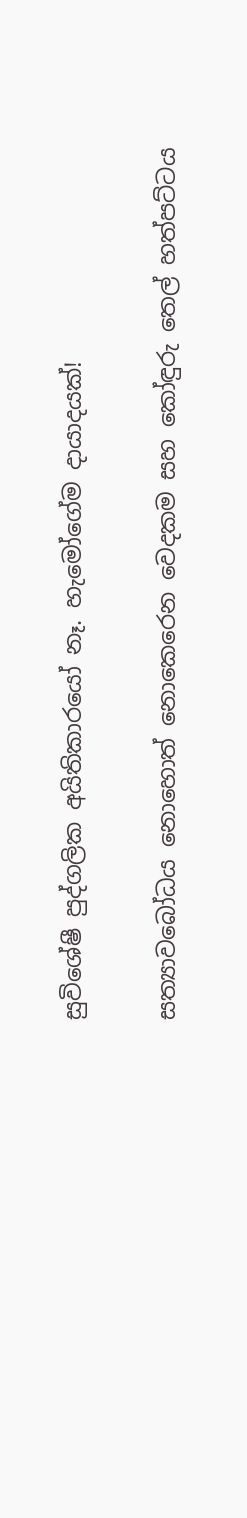සුවිශේෂී පුද්ගලික අයිතිකාරයෝ නෑ. හැමෝගේම දායාදයක්!

සත්‍යාවබෝධය නොහොත් නොකෙරෙන වෙදකම සහ කෝඳුරු තෙල් හත්පට්ටය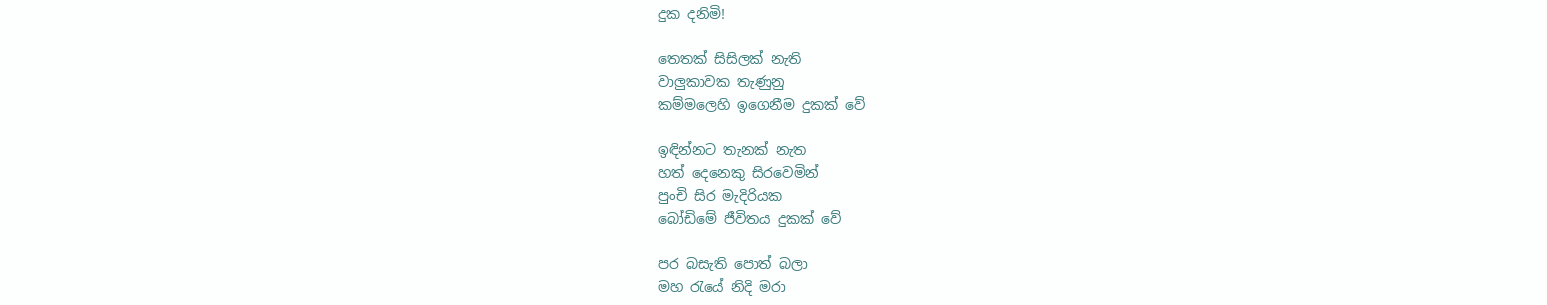දුක දනිමි!

තෙතක් සිසිලක් නැති
වාලුකාවක තැණුනු
කම්මලෙහි ඉගෙනීම දුකක් වේ

ඉඳින්නට තැනක් නැත
හත් දෙනෙකු සිරවෙමින්
පුංචි සිර මැදිරියක
බෝඩිමේ ජීවිතය දුකක් වේ

පර බසැති පොත් බලා
මහ රැයේ නිදි මරා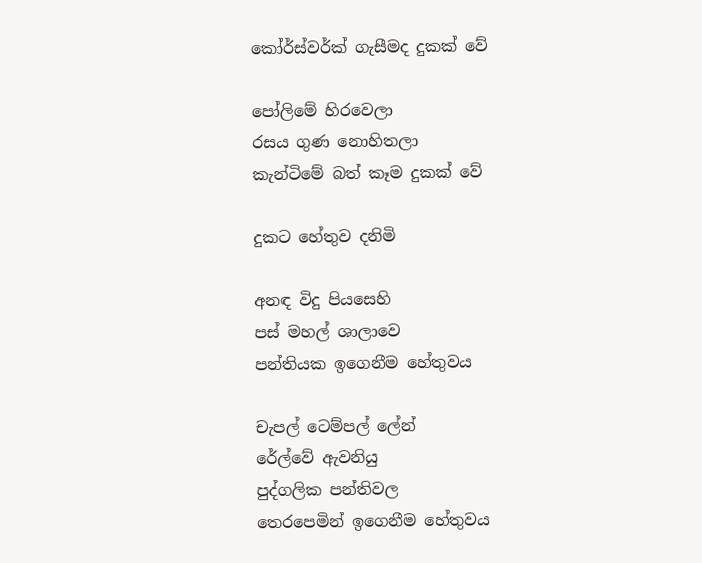කෝර්ස්වර්ක් ගැසීමද දුකක් වේ

පෝලිමේ හිරවෙලා
රසය ගුණ නොහිතලා
කැන්ටිමේ බත් කෑම දුකක් වේ

දුකට හේතුව දනිමි

අනඳ විදු පියසෙහි
පස් මහල් ශාලාවෙ
පන්තියක ඉගෙනීම හේතුවය

චැපල් ටෙම්පල් ලේන්
රේල්වේ ඇවනියු
පුද්ගලික පන්තිවල
තෙරපෙමින් ඉගෙනීම හේතුවය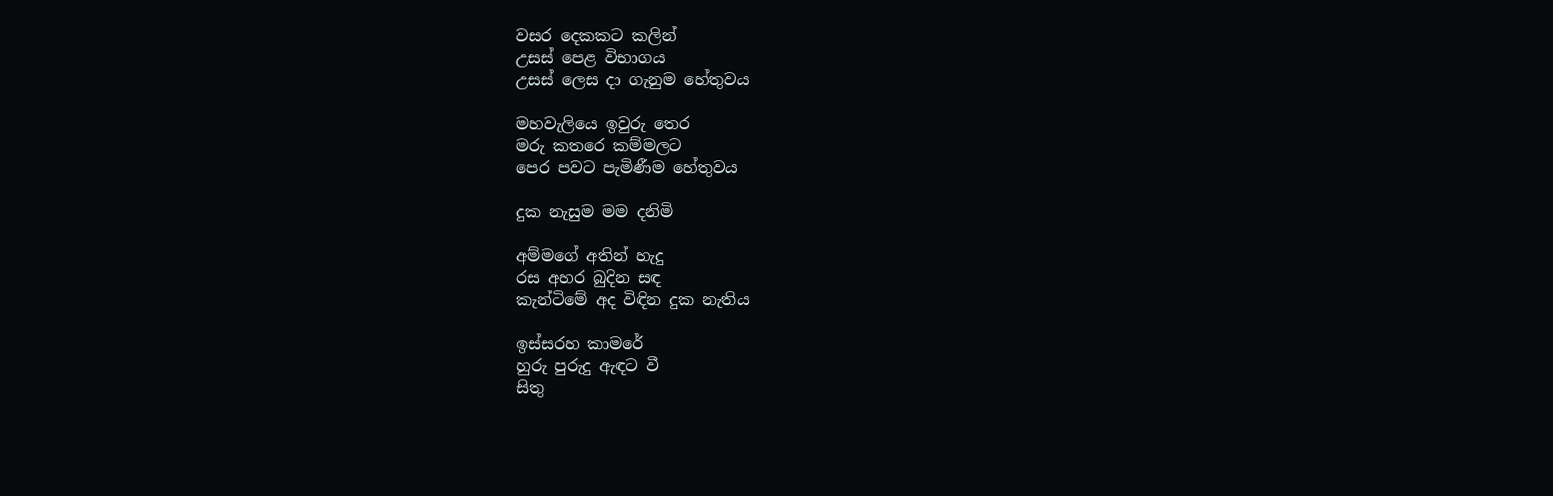වසර දෙකකට කලින්
උසස් පෙළ විභාගය
උසස් ලෙස දා ගැනුම හේතුවය

මහවැලියෙ ඉවුරු තෙර
මරු කතරෙ කම්මලට
පෙර පවට පැමිණීම හේතුවය

දුක නැසුම මම දනිමි

අම්මගේ අතින් හැදු
රස අහර බුදින සඳ
කැන්ටිමේ අද විඳින දුක නැතිය

ඉස්සරහ කාමරේ
හුරු පුරුදු ඇඳට වී
සිතු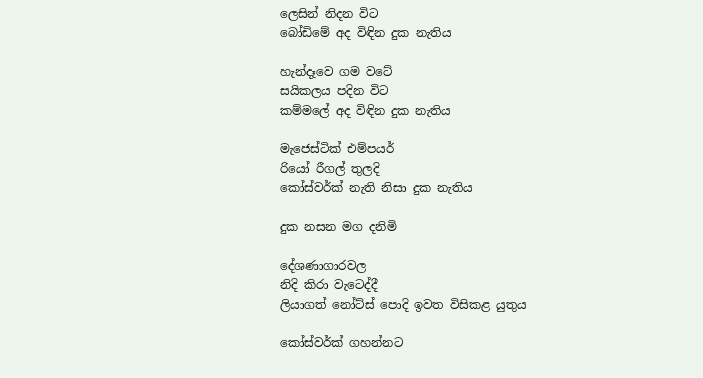ලෙසින් නිදන විට
බෝඩිමේ අද විඳින දුක නැතිය

හැන්දෑවෙ ගම වටේ
සයිකලය පදින විට
කම්මලේ අද විඳින දුක නැතිය

මැජෙස්ටික් එම්පයර්
රියෝ රීගල් තුලදි
කෝස්වර්ක් නැති නිසා දුක නැතිය

දුක නසන මග දනිමි

දේශණාගාරවල
නිදි කිරා වැටෙද්දී
ලියාගත් නෝට්ස් පොදි ඉවත විසිකළ යුතුය

කෝස්වර්ක් ගහන්නට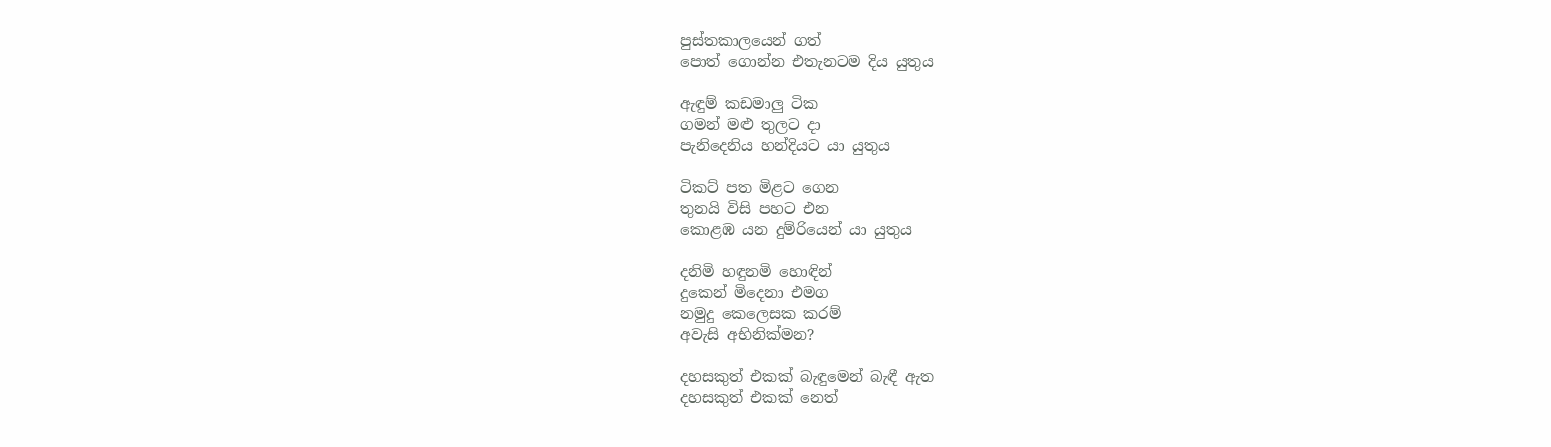පුස්තකාලයෙන් ගත්
පොත් ගොන්න එතැනටම දිය යුතුය

ඇඳුම් කඩමාලු ටික
ගමන් මළු තුලට දා
පැනිදෙනිය හන්දියට යා යුතුය

ටිකට් පත මිළට ගෙන
තුනයි විසි පහට එන
කොළඹ යන දුම්රියෙන් යා යුතුය

දනිමි හඳුනමි හොඳින්
දුකෙන් මිදෙනා එමග
නමුදු කෙලෙසක කරම්
අවැසි අභිනික්මන?

දහසකුත් එකක් බැඳුමෙන් බැඳී ඇත
දහසකුත් එකක් නෙත්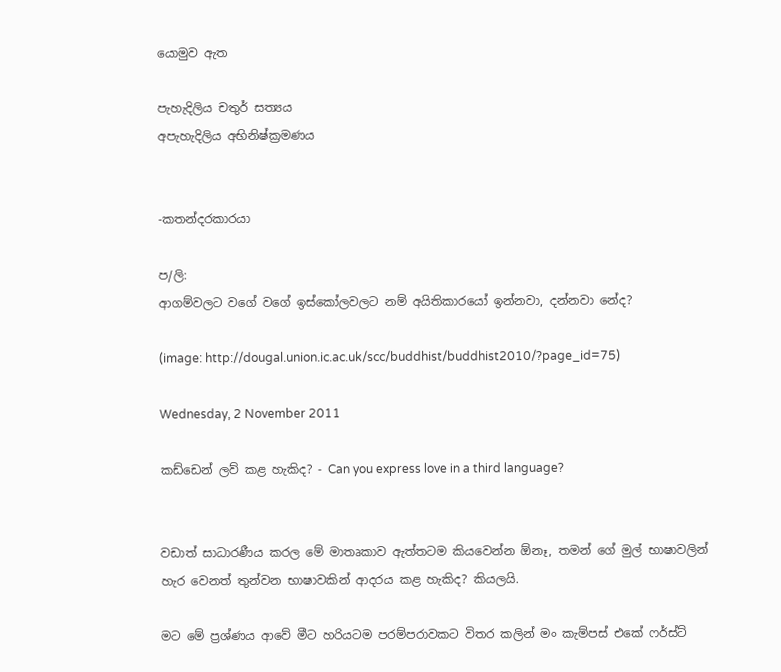යොමුව ඇත

පැහැදිලිය චතුර් සත්‍යය
අපැහැදිලිය අභිනිෂ්ක්‍රමණය


-කතන්දරකාරයා

ප/ලි:
ආගම්වලට වගේ වගේ ඉස්කෝලවලට නම් අයිතිකාරයෝ ඉන්නවා, දන්නවා නේද?

(image: http://dougal.union.ic.ac.uk/scc/buddhist/buddhist2010/?page_id=75)

Wednesday, 2 November 2011

කඩ්ඩෙන් ලව් කළ හැකිද? - Can you express love in a third language?


වඩාත් සාධාරණීය කරල මේ මාතෘකාව ඇත්තටම කියවෙන්න ඕනෑ, තමන් ගේ මුල් භාෂාවලින් හැර වෙනත් තුන්වන භාෂාවකින් ආදරය කළ හැකිද? කියලයි.

මට මේ ප්‍රශ්ණය ආවේ මීට හරියටම පරම්පරාවකට විතර කලින් මං කැම්පස් එකේ ෆර්ස්ට්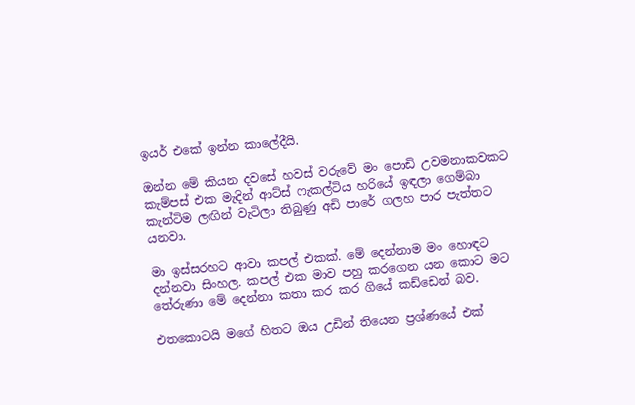ඉයර් එකේ ඉන්න කාලේදීයි.

ඔන්න මේ කියන දවසේ හවස් වරුවේ මං පොඩි උවමනාකවකට කැම්පස් එක මැදින් ආට්ස් ෆැකල්ටිය හරියේ ඉඳලා ගෙම්බා කැන්ටිම ලඟින් වැටිලා තිබුණු අඩි පාරේ ගලහ පාර පැත්තට යනවා.

මා ඉස්සරහට ආවා කපල් එකක්. මේ දෙන්නාම මං හොඳට දන්නවා සිංහල. කපල් එක මාව පහු කරගෙන යන කොට මට තේරුණා මේ දෙන්නා කතා කර කර ගියේ කඩ්ඩෙන් බව.

එතකොටයි මගේ හිතට ඔය උඩින් තියෙන ප්‍රශ්ණයේ එක්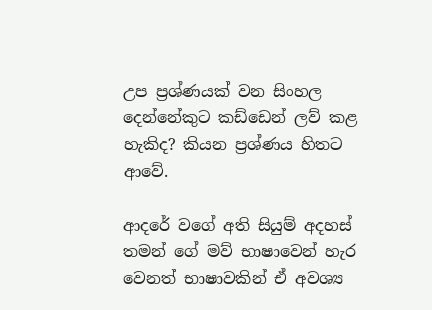උප ප්‍රශ්ණයක් වන සිංහල දෙන්නේකුට කඩ්ඩෙන් ලව් කළ හැකිද? කියන ප්‍රශ්ණය හිතට ආවේ.

ආදරේ වගේ අති සියුම් අදහස් තමන් ගේ මව් භාෂාවෙන් හැර වෙනත් භාෂාවකින් ඒ අවශ්‍ය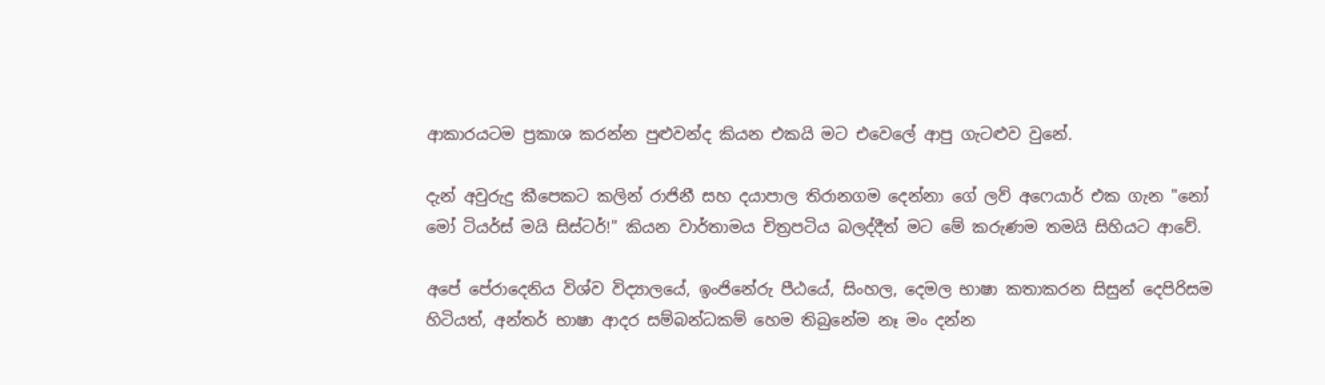ආකාරයටම ප්‍රකාශ කරන්න පුළුවන්ද කියන එකයි මට එවෙලේ ආපු ගැටළුව වුනේ.

දැන් අවුරුදු කීපෙකට කලින් රාජිනී සහ දයාපාල තිරානගම දෙන්නා ගේ ලව් අෆෙයාර් එක ගැන "නෝ මෝ ටියර්ස් මයි සිස්ටර්!" කියන වාර්තාමය චිත්‍රපටිය බලද්දීත් මට මේ කරුණම තමයි සිහියට ආවේ.

අපේ පේරාදෙනිය විශ්ව විද්‍යාලයේ, ඉංජිනේරු පීඨයේ, සිංහල, දෙමල භාෂා කතාකරන සිසුන් දෙපිරිසම හිටියත්, අන්තර් භාෂා ආදර සම්බන්ධකම් හෙම තිබුනේම නෑ මං දන්න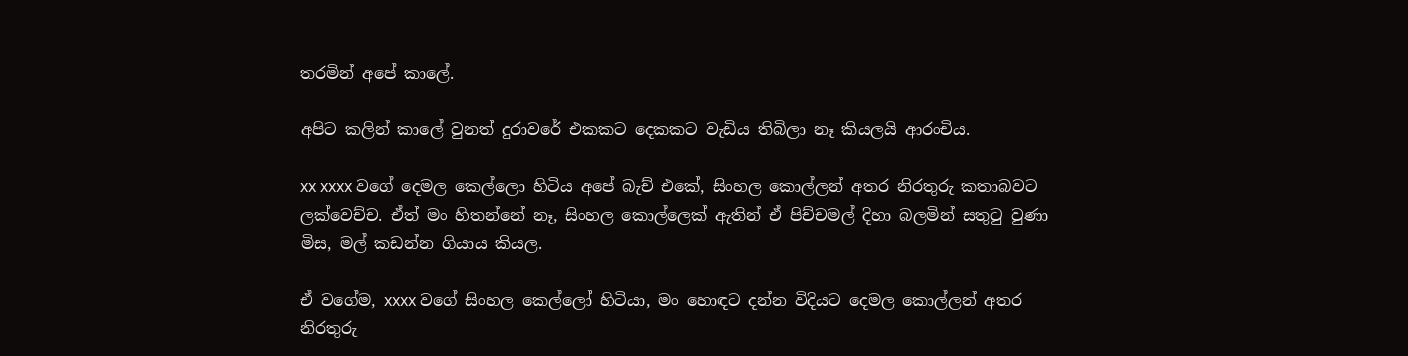තරමින් අපේ කාලේ.

අපිට කලින් කාලේ වුනත් දුරාවරේ එකකට දෙකකට වැඩිය තිබිලා නෑ කියලයි ආරංචිය.

xx xxxx වගේ දෙමල කෙල්ලො හිටිය අපේ බැච් එකේ, සිංහල කොල්ලන් අතර නිරතුරු කතාබවට ලක්වෙච්ච. ඒත් මං හිතන්නේ නෑ, සිංහල කොල්ලෙක් ඇතින් ඒ පිච්චමල් දිහා බලමින් සතුටු වුණා මිස, මල් කඩන්න ගියාය කියල.

ඒ වගේම, xxxx වගේ සිංහල කෙල්ලෝ හිටියා, මං හොඳට දන්න විදියට දෙමල කොල්ලන් අතර නිරතුරු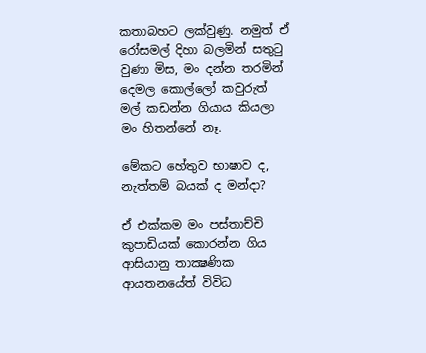කතාබහට ලක්වුණු. නමුත් ඒ රෝසමල් දිහා බලමින් සතුටු වුණා මිස, මං දන්න තරමින් දෙමල කොල්ලෝ කවුරුත් මල් කඩන්න ගියාය කියලා මං හිතන්නේ නෑ.

මේකට හේතුව භාෂාව ද, නැත්තම් බයක් ද මන්දා?

ඒ එක්කම මං පස්තාච්චි කුපාඩියක් කොරන්න ගිය ආසියානු තාක්‍ෂණික ආයතනයේත් විවිධ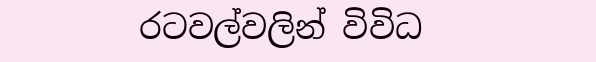රටවල්වලින් විවිධ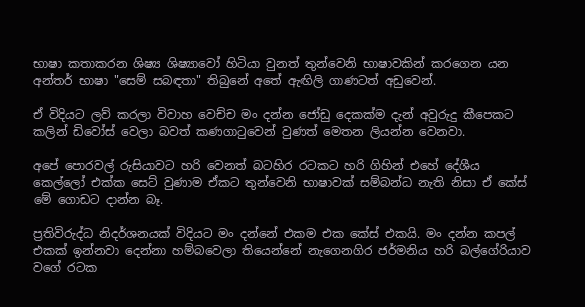භාෂා කතාකරන ශිෂ්‍ය ශිෂ්‍යාවෝ හිටියා වුනත් තුන්වෙනි භාෂාවකින් කරගෙන යන අන්තර් භාෂා "සෙම් සබඳතා" තිබුනේ අතේ ඇඟිලි ගාණටත් අඩුවෙන්.

ඒ විදියට ලව් කරලා විවාහ වෙච්ච මං දන්න ජෝඩු දෙකක්ම දැන් අවුරුදු කීපෙකට කලින් ඩිවෝස් වෙලා බවත් කණගාටුවෙන් වුණත් මෙතන ලියන්න වෙනවා.

අපේ පොරවල් රුසියාවට හරි වෙනත් බටහිර රටකට හරි ගිහින් එහේ දේශීය කෙල්ලෝ එක්ක සෙට් වුණාම ඒකට තුන්වෙනි භාෂාවක් සම්බන්ධ නැති නිසා ඒ කේස් මේ ගොඩට දාන්න බෑ.

ප්‍රතිවිරුද්ධ නිදර්ශනයක් විදියට මං දන්නේ එකම එක කේස් එකයි. මං දන්න කපල් එකක් ඉන්නවා දෙන්නා හම්බවෙලා තියෙන්නේ නැගෙනගිර ජර්මනිය හරි බල්ගේරියාව වගේ රටක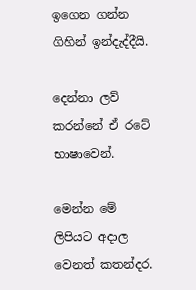ඉගෙන ගන්න ගිහින් ඉන්දැද්දීයි.

දෙන්නා ලව් කරන්නේ ඒ රටේ භාෂාවෙන්.

මෙන්න මේ ලිපියට අදාල වෙනත් කතන්දර.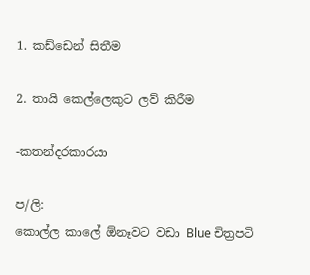1. කඩ්ඩෙන් සිතීම

2. තායි කෙල්ලෙකුට ලව් කිරීම

-කතන්දරකාරයා

ප/ලි:
කොල්ල කාලේ ඕනෑවට වඩා Blue චිත්‍රපටි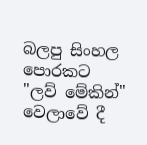බලපු සිංහල පොරකට "ලව් මේකින්" වෙලාවේ දී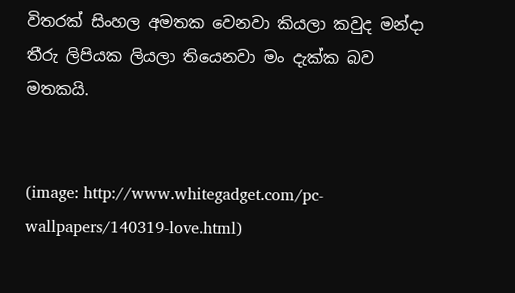විතරක් සිංහල අමතක වෙනවා කියලා කවුද මන්දා තීරු ලිපියක ලියලා තියෙනවා මං දැක්ක බව මතකයි.


(image: http://www.whitegadget.com/pc-wallpapers/140319-love.html)